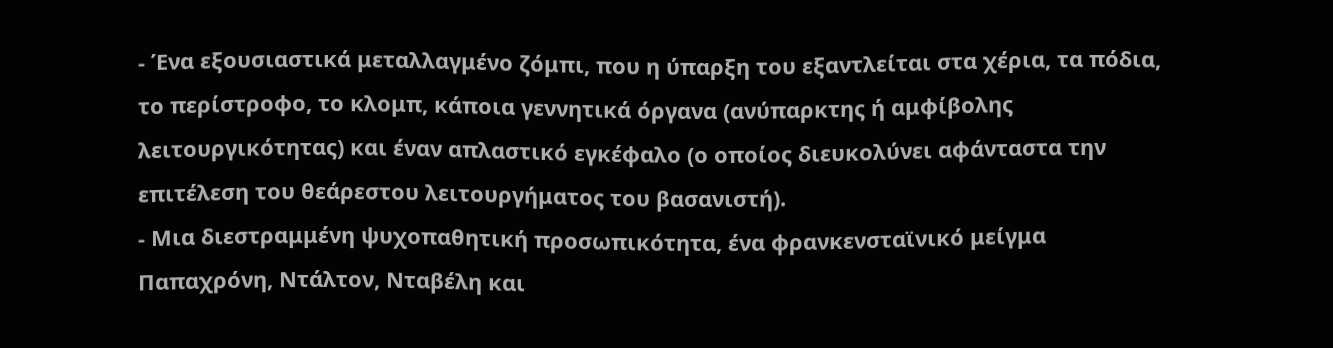- Ένα εξουσιαστικά μεταλλαγμένο ζόμπι, που η ύπαρξη του εξαντλείται στα χέρια, τα πόδια, το περίστροφο, το κλομπ, κάποια γεννητικά όργανα (ανύπαρκτης ή αμφίβολης λειτουργικότητας) και έναν απλαστικό εγκέφαλο (ο οποίος διευκολύνει αφάνταστα την επιτέλεση του θεάρεστου λειτουργήματος του βασανιστή).
- Μια διεστραμμένη ψυχοπαθητική προσωπικότητα, ένα φρανκενσταϊνικό μείγμα Παπαχρόνη, Ντάλτον, Νταβέλη και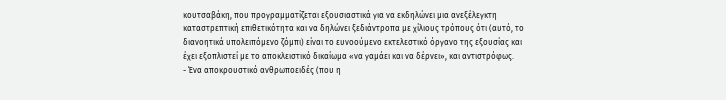κουτσαβάκη, που προγραμματίζεται εξουσιαστικά για να εκδηλώνει μια ανεξέλεγκτη καταστρεπτική επιθετικότητα και να δηλώνει ξεδιάντροπα με χίλιους τρόπους ότι (αυτό, το διανοητικά υπολειπόμενο ζόμπι) είναι το ευνοούμενο εκτελεστικό όργανο της εξουσίας και έχει εξοπλιστεί με το αποκλειστικό δικαίωμα «να γαμάει και να δέρνει», και αντιστρόφως.
- Ένα αποκρουστικό ανθρωποειδές (που η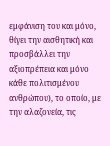εμφάνιση του και μόνο, θίγει την αισθητική και προσβάλλει την αξιοπρέπεια και μόνο κάθε πολιτισμένου ανθρώπου), το οποίο, με την αλαζονεία, τις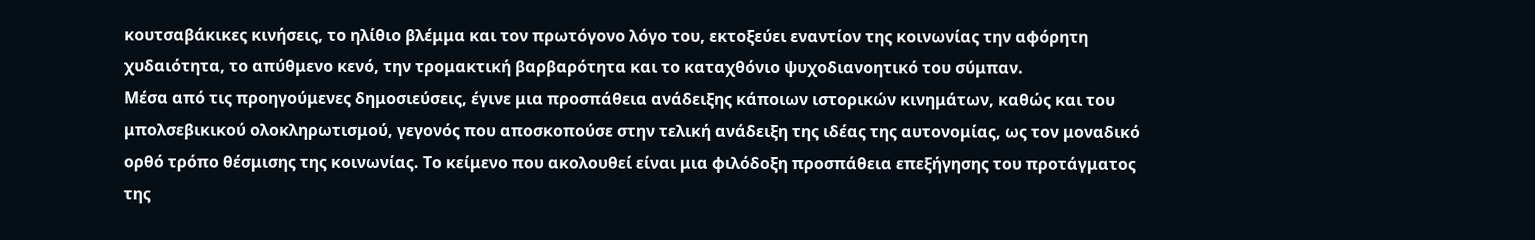κουτσαβάκικες κινήσεις, το ηλίθιο βλέμμα και τον πρωτόγονο λόγο του, εκτοξεύει εναντίον της κοινωνίας την αφόρητη χυδαιότητα, το απύθμενο κενό, την τρομακτική βαρβαρότητα και το καταχθόνιο ψυχοδιανοητικό του σύμπαν.
Μέσα από τις προηγούμενες δημοσιεύσεις, έγινε μια προσπάθεια ανάδειξης κάποιων ιστορικών κινημάτων, καθώς και του μπολσεβικικού ολοκληρωτισμού, γεγονός που αποσκοπούσε στην τελική ανάδειξη της ιδέας της αυτονομίας, ως τον μοναδικό ορθό τρόπο θέσμισης της κοινωνίας. Το κείμενο που ακολουθεί είναι μια φιλόδοξη προσπάθεια επεξήγησης του προτάγματος της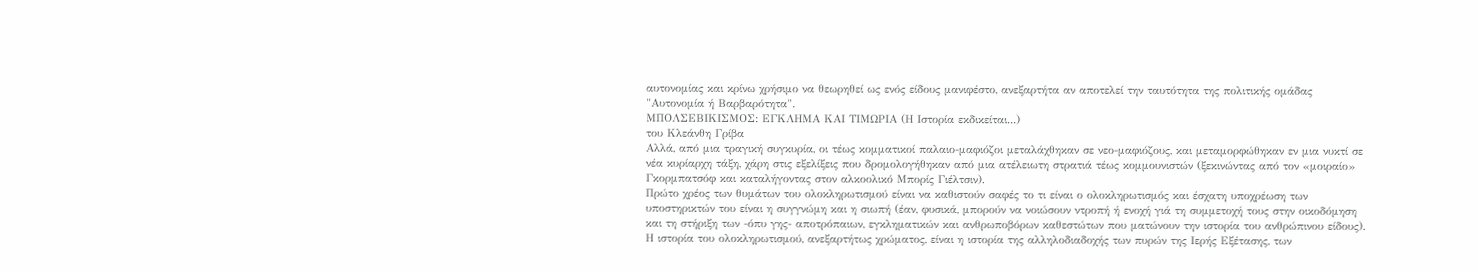αυτονομίας και κρίνω χρήσιμο να θεωρηθεί ως ενός είδους μανιφέστο, ανεξαρτήτα αν αποτελεί την ταυτότητα της πολιτικής ομάδας "Αυτονομία ή Βαρβαρότητα".
ΜΠΟΛΣΕΒΙΚΙΣΜΟΣ: ΕΓΚΛΗΜΑ ΚΑΙ ΤΙΜΩΡΙΑ (Η Ιστορία εκδικείται...)
του Κλεάνθη Γρίβα
Αλλά, από μια τραγική συγκυρία, οι τέως κομματικοί παλαιο-μαφιόζοι μεταλάχθηκαν σε νεο-μαφιόζους, και μεταμορφώθηκαν εν μια νυκτί σε νέα κυρίαρχη τάξη, χάρη στις εξελίξεις που δρομολογήθηκαν από μια ατέλειωτη στρατιά τέως κομμουνιστών (ξεκινώντας από τον «μοιραίο» Γκορμπατσόφ και καταλήγοντας στον αλκοολικό Μπορίς Γιέλτσιν).
Πρώτο χρέος των θυμάτων του ολοκληρωτισμού είναι να καθιστούν σαφές το τι είναι ο ολοκληρωτισμός και έσχατη υποχρέωση των υποστηρικτών του είναι η συγγνώμη και η σιωπή (έαν, φυσικά, μπορούν να νοιώσουν ντροπή ή ενοχή γιά τη συμμετοχή τους στην οικοδόμηση και τη στήριξη των -όπυ γης- αποτρόπαιων, εγκληματικών και ανθρωποβόρων καθεστώτων που ματώνουν την ιστορία του ανθρώπινου είδους).
Η ιστορία του ολοκληρωτισμού, ανεξαρτήτως χρώματος, είναι η ιστορία της αλληλοδιαδοχής των πυρών της Ιερής Εξέτασης, των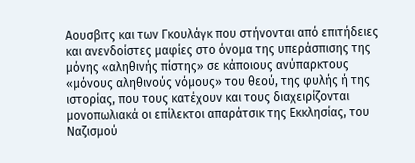Αουσβιτς και των Γκουλάγκ που στήνονται από επιτήδειες και ανενδοίστες μαφίες στο όνομα της υπεράσπισης της μόνης «αληθινής πίστης» σε κάποιους ανύπαρκτους «μόνους αληθινούς νόμους» του θεού, της φυλής ή της ιστορίας, που τους κατέχουν και τους διαχειρίζονται μονοπωλιακά οι επίλεκτοι απαράτσικ της Εκκλησίας, του Ναζισμού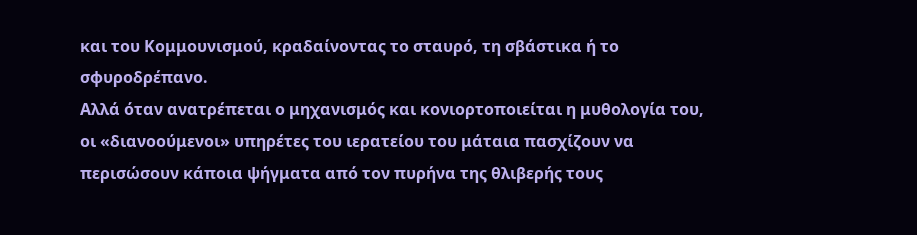και του Κομμουνισμού, κραδαίνοντας το σταυρό, τη σβάστικα ή το σφυροδρέπανο.
Αλλά όταν ανατρέπεται ο μηχανισμός και κονιορτοποιείται η μυθολογία του, οι «διανοούμενοι» υπηρέτες του ιερατείου του μάταια πασχίζουν να περισώσουν κάποια ψήγματα από τον πυρήνα της θλιβερής τους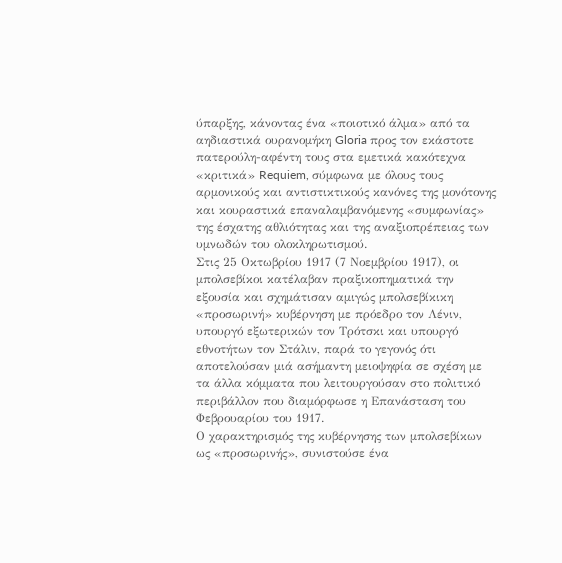ύπαρξης, κάνοντας ένα «ποιοτικό άλμα» από τα αηδιαστικά ουρανομήκη Gloria προς τον εκάστοτε πατερούλη-αφέντη τους στα εμετικά κακότεχνα «κριτικά» Requiem, σύμφωνα με όλους τους αρμονικούς και αντιστικτικούς κανόνες της μονότονης και κουραστικά επαναλαμβανόμενης «συμφωνίας» της έσχατης αθλιότητας και της αναξιοπρέπειας των υμνωδών του ολοκληρωτισμού.
Στις 25 Οκτωβρίου 1917 (7 Νοεμβρίου 1917), οι μπολσεβίκοι κατέλαβαν πραξικοπηματικά την εξουσία και σχημάτισαν αμιγώς μπολσεβίκικη «προσωρινή» κυβέρνηση με πρόεδρο τον Λένιν, υπουργό εξωτερικών τον Τρότσκι και υπουργό εθνοτήτων τον Στάλιν, παρά το γεγονός ότι αποτελούσαν μιά ασήμαντη μειοψηφία σε σχέση με τα άλλα κόμματα που λειτουργούσαν στο πολιτικό περιβάλλον που διαμόρφωσε η Επανάσταση του Φεβρουαρίου του 1917.
Ο χαρακτηρισμός της κυβέρνησης των μπολσεβίκων ως «προσωρινής», συνιστούσε ένα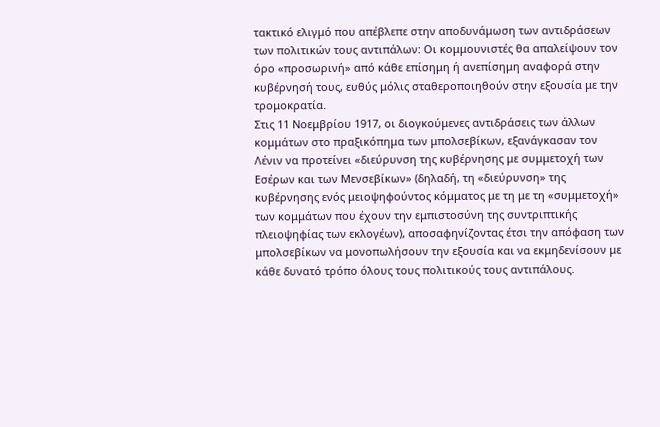τακτικό ελιγμό που απέβλεπε στην αποδυνάμωση των αντιδράσεων των πολιτικών τους αντιπάλων: Οι κομμουνιστές θα απαλείψουν τον όρο «προσωρινή» από κάθε επίσημη ή ανεπίσημη αναφορά στην κυβέρνησή τους, ευθύς μόλις σταθεροποιηθούν στην εξουσία με την τρομοκρατία.
Στις 11 Νοεμβρίου 1917, οι διογκούμενες αντιδράσεις των άλλων κομμάτων στο πραξικόπημα των μπολσεβίκων, εξανάγκασαν τον Λένιν να προτείνει «διεύρυνση της κυβέρνησης με συμμετοχή των Εσέρων και των Μενσεβίκων» (δηλαδή, τη «διεύρυνση» της κυβέρνησης ενός μειοψηφούντος κόμματος με τη με τη «συμμετοχή» των κομμάτων που έχουν την εμπιστοσύνη της συντριπτικής πλειοψηφίας των εκλογέων), αποσαφηνίζοντας έτσι την απόφαση των μπολσεβίκων να μονοπωλήσουν την εξουσία και να εκμηδενίσουν με κάθε δυνατό τρόπο όλους τους πολιτικούς τους αντιπάλους.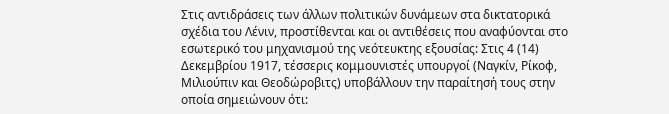Στις αντιδράσεις των άλλων πολιτικών δυνάμεων στα δικτατορικά σχέδια του Λένιν, προστίθενται και οι αντιθέσεις που αναφύονται στο εσωτερικό του μηχανισμού της νεότευκτης εξουσίας: Στις 4 (14) Δεκεμβρίου 1917, τέσσερις κομμουνιστές υπουργοί (Ναγκίν, Ρίκοφ, Μιλιούπιν και Θεοδώροβιτς) υποβάλλουν την παραίτησή τους στην οποία σημειώνουν ότι: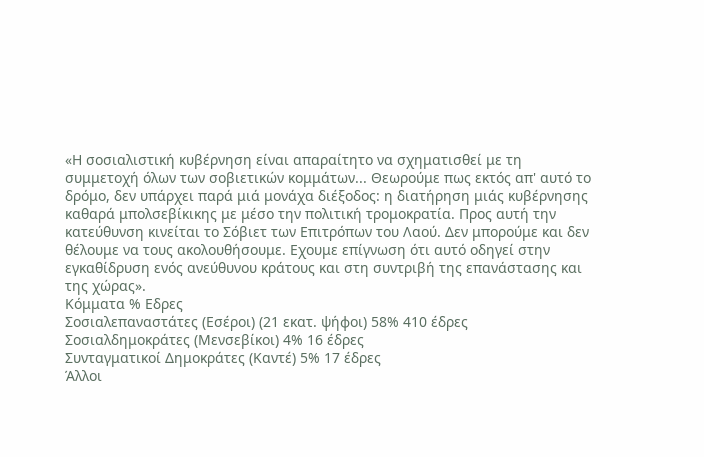«Η σοσιαλιστική κυβέρνηση είναι απαραίτητο να σχηματισθεί με τη συμμετοχή όλων των σοβιετικών κομμάτων... Θεωρούμε πως εκτός απ' αυτό το δρόμο, δεν υπάρχει παρά μιά μονάχα διέξοδος: η διατήρηση μιάς κυβέρνησης καθαρά μπολσεβίκικης με μέσο την πολιτική τρομοκρατία. Προς αυτή την κατεύθυνση κινείται το Σόβιετ των Επιτρόπων του Λαού. Δεν μπορούμε και δεν θέλουμε να τους ακολουθήσουμε. Εχουμε επίγνωση ότι αυτό οδηγεί στην εγκαθίδρυση ενός ανεύθυνου κράτους και στη συντριβή της επανάστασης και της χώρας».
Κόμματα % Εδρες
Σοσιαλεπαναστάτες (Εσέροι) (21 εκατ. ψήφοι) 58% 410 έδρες
Σοσιαλδημοκράτες (Μενσεβίκοι) 4% 16 έδρες
Συνταγματικοί Δημοκράτες (Καντέ) 5% 17 έδρες
Άλλοι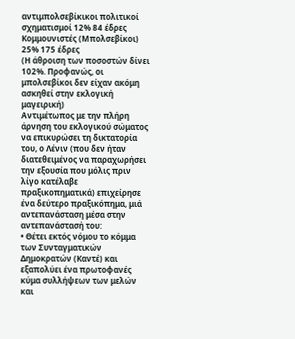αντιμπολσεβίκικοι πολιτικοί σχηματισμοί 12% 84 έδρες
Κομμουνιστές (Μπολσεβίκοι) 25% 175 έδρες
(Η άθροιση των ποσοστών δίνει 102%. Προφανώς, οι μπολσεβίκοι δεν είχαν ακόμη ασκηθεί στην εκλογική μαγειρική)
Αντιμέτωπος με την πλήρη άρνηση του εκλογικού σώματος να επικυρώσει τη δικτατορία του, ο Λένιν (που δεν ήταν διατεθειμένος να παραχωρήσει την εξουσία που μόλις πριν λίγο κατέλαβε πραξικοπηματικά) επιχείρησε ένα δεύτερο πραξικόπημα, μιά αντεπανάσταση μέσα στην αντεπανάστασή του:
• Θέτει εκτός νόμου το κόμμα των Συνταγματικών Δημοκρατών (Καντέ) και εξαπολύει ένα πρωτοφανές κύμα συλλήψεων των μελών και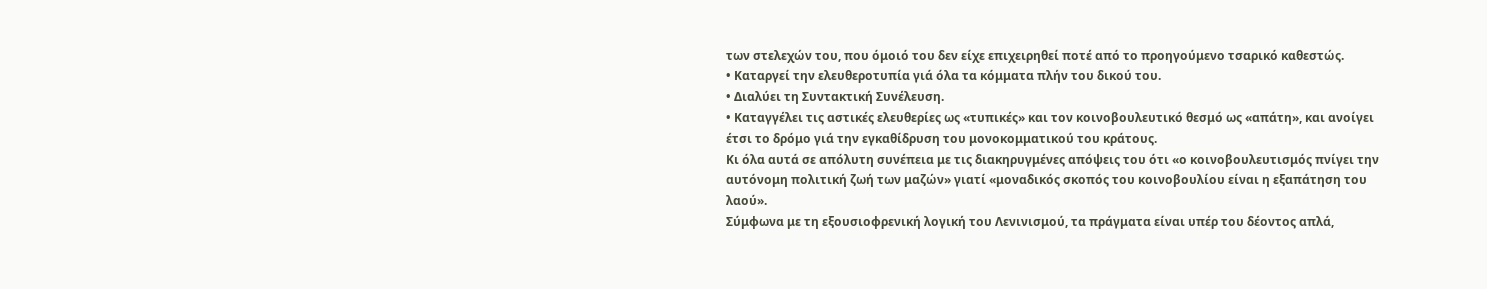των στελεχών του, που όμοιό του δεν είχε επιχειρηθεί ποτέ από το προηγούμενο τσαρικό καθεστώς.
• Καταργεί την ελευθεροτυπία γιά όλα τα κόμματα πλήν του δικού του.
• Διαλύει τη Συντακτική Συνέλευση.
• Καταγγέλει τις αστικές ελευθερίες ως «τυπικές» και τον κοινοβουλευτικό θεσμό ως «απάτη», και ανοίγει έτσι το δρόμο γιά την εγκαθίδρυση του μονοκομματικού του κράτους.
Κι όλα αυτά σε απόλυτη συνέπεια με τις διακηρυγμένες απόψεις του ότι «ο κοινοβουλευτισμός πνίγει την αυτόνομη πολιτική ζωή των μαζών» γιατί «μοναδικός σκοπός του κοινοβουλίου είναι η εξαπάτηση του λαού».
Σύμφωνα με τη εξουσιοφρενική λογική του Λενινισμού, τα πράγματα είναι υπέρ του δέοντος απλά,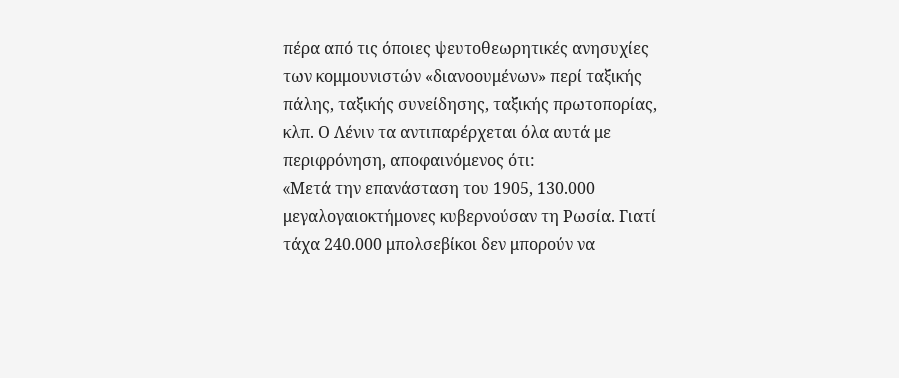πέρα από τις όποιες ψευτοθεωρητικές ανησυχίες των κομμουνιστών «διανοουμένων» περί ταξικής πάλης, ταξικής συνείδησης, ταξικής πρωτοπορίας, κλπ. Ο Λένιν τα αντιπαρέρχεται όλα αυτά με περιφρόνηση, αποφαινόμενος ότι:
«Mετά την επανάσταση του 1905, 130.000 μεγαλογαιοκτήμονες κυβερνούσαν τη Ρωσία. Γιατί τάχα 240.000 μπολσεβίκοι δεν μπορούν να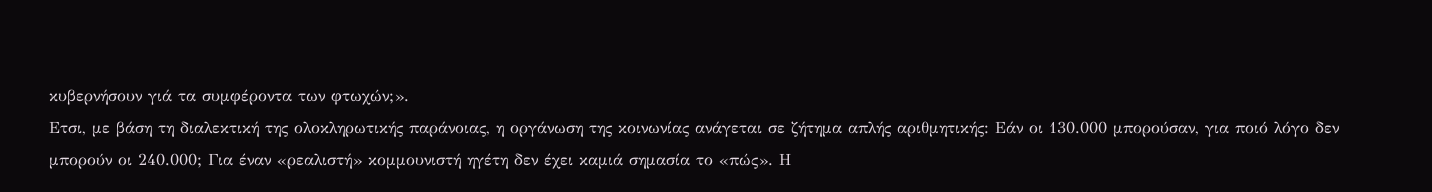κυβερνήσουν γιά τα συμφέροντα των φτωχών;».
Ετσι, με βάση τη διαλεκτική της ολοκληρωτικής παράνοιας, η οργάνωση της κοινωνίας ανάγεται σε ζήτημα απλής αριθμητικής: Εάν οι 130.000 μπορούσαν, για ποιό λόγο δεν μπορούν οι 240.000; Για έναν «ρεαλιστή» κομμουνιστή ηγέτη δεν έχει καμιά σημασία το «πώς». Η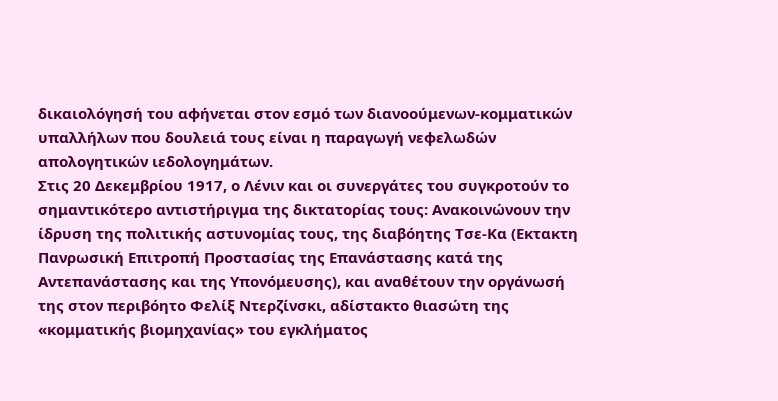δικαιολόγησή του αφήνεται στον εσμό των διανοούμενων-κομματικών υπαλλήλων που δουλειά τους είναι η παραγωγή νεφελωδών απολογητικών ιεδολογημάτων.
Στις 20 Δεκεμβρίου 1917, ο Λένιν και οι συνεργάτες του συγκροτούν το σημαντικότερο αντιστήριγμα της δικτατορίας τους: Ανακοινώνουν την ίδρυση της πολιτικής αστυνομίας τους, της διαβόητης Τσε-Κα (Εκτακτη Πανρωσική Επιτροπή Προστασίας της Επανάστασης κατά της Αντεπανάστασης και της Υπονόμευσης), και αναθέτουν την οργάνωσή της στον περιβόητο Φελίξ Ντερζίνσκι, αδίστακτο θιασώτη της «κομματικής βιομηχανίας» του εγκλήματος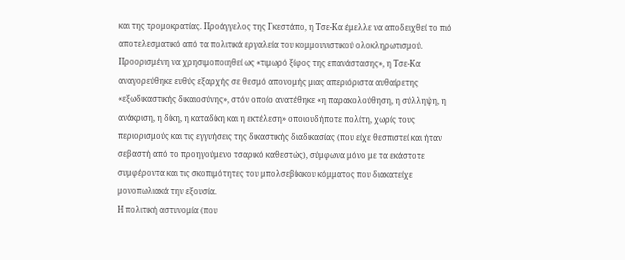και της τρομοκρατίας. Προάγγελος της Γκεστάπο, η Τσε-Κα έμελλε να αποδειχθεί το πιό αποτελεσματικό από τα πολιτικά εργαλεία του κομμουνιστικού ολοκληρωτισμού.
Προορισμένη να χρησιμοποιηθεί ως «τιμωρό ξίφος της επανάστασης», η Τσε-Κα αναγορεύθηκε ευθύς εξαρχής σε θεσμό απονομής μιας απεριόριστα αυθαίρετης «εξωδικαστικής δικαιοσύνης», στόν οποίο ανατέθηκε «η παρακολούθηση, η σύλληψη, η ανάκριση, η δίκη, η καταδίκη και η εκτέλεση» οποιουδήποτε πολίτη, χωρίς τους περιορισμούς και τις εγγυήσεις της δικαστικής διαδικασίας (που είχε θεσπιστεί και ήταν σεβαστή από το προηγούμενο τσαρικό καθεστώς), σύμφωνα μόνο με τα εκάστοτε συμφέροντα και τις σκοπιμότητες του μπολσεβίκικου κόμματος που διακατείχε μονοπωλιακά την εξουσία.
Η πολιτική αστυνομία (που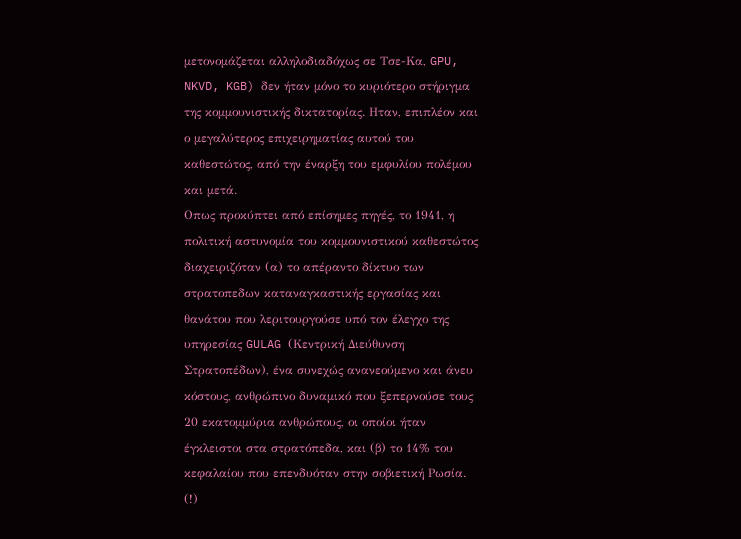μετονομάζεται αλληλοδιαδόχως σε Τσε-Κα, GPU, NKVD, KGB) δεν ήταν μόνο το κυριότερο στήριγμα της κομμουνιστικής δικτατορίας. Ηταν, επιπλέον και ο μεγαλύτερος επιχειρηματίας αυτού του καθεστώτος, από την έναρξη του εμφυλίου πολέμου και μετά.
Οπως προκύπτει από επίσημες πηγές, το 1941, η πολιτική αστυνομία του κομμουνιστικού καθεστώτος διαχειριζόταν (α) το απέραντο δίκτυο των στρατοπεδων καταναγκαστικής εργασίας και θανάτου που λεριτουργούσε υπό τον έλεγχο της υπηρεσίας GULAG (Κεντρική Διεύθυνση Στρατοπέδων), ένα συνεχώς ανανεούμενο και άνευ κόστους, ανθρώπινο δυναμικό που ξεπερνούσε τους 20 εκατομμύρια ανθρώπους, οι οποίοι ήταν έγκλειστοι στα στρατόπεδα, και (β) το 14% του κεφαλαίου που επενδυόταν στην σοβιετική Ρωσία. (!)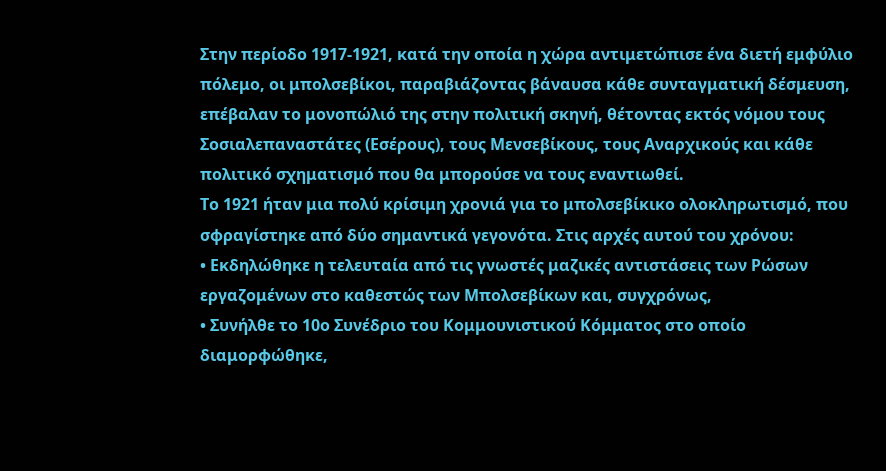Στην περίοδο 1917-1921, κατά την οποία η χώρα αντιμετώπισε ένα διετή εμφύλιο πόλεμο, οι μπολσεβίκοι, παραβιάζοντας βάναυσα κάθε συνταγματική δέσμευση, επέβαλαν το μονοπώλιό της στην πολιτική σκηνή, θέτοντας εκτός νόμου τους Σοσιαλεπαναστάτες (Εσέρους), τους Μενσεβίκους, τους Αναρχικούς και κάθε πολιτικό σχηματισμό που θα μπορούσε να τους εναντιωθεί.
Το 1921 ήταν μια πολύ κρίσιμη χρονιά για το μπολσεβίκικο ολοκληρωτισμό, που σφραγίστηκε από δύο σημαντικά γεγονότα. Στις αρχές αυτού του χρόνου:
• Εκδηλώθηκε η τελευταία από τις γνωστές μαζικές αντιστάσεις των Ρώσων εργαζομένων στο καθεστώς των Μπολσεβίκων και, συγχρόνως,
• Συνήλθε το 10ο Συνέδριο του Κομμουνιστικού Κόμματος στο οποίο διαμορφώθηκε,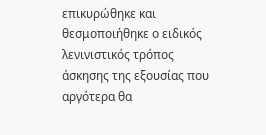επικυρώθηκε και θεσμοποιήθηκε ο ειδικός λενινιστικός τρόπος άσκησης της εξουσίας που αργότερα θα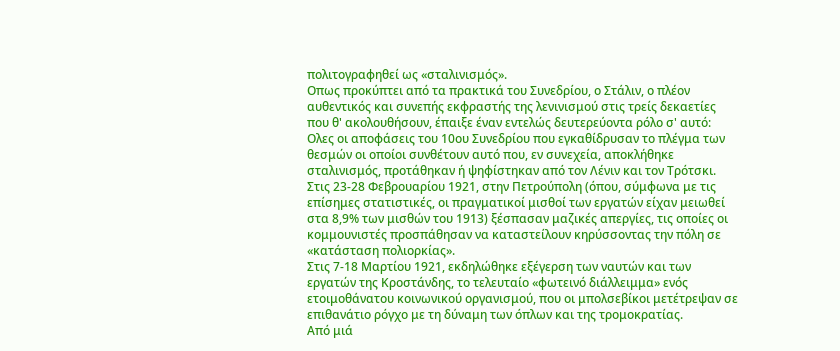πολιτογραφηθεί ως «σταλινισμός».
Οπως προκύπτει από τα πρακτικά του Συνεδρίου, ο Στάλιν, ο πλέον αυθεντικός και συνεπής εκφραστής της λενινισμού στις τρείς δεκαετίες που θ' ακολουθήσουν, έπαιξε έναν εντελώς δευτερεύοντα ρόλο σ' αυτό:
Ολες οι αποφάσεις του 10ου Συνεδρίου που εγκαθίδρυσαν το πλέγμα των θεσμών οι οποίοι συνθέτουν αυτό που, εν συνεχεία, αποκλήθηκε σταλινισμός, προτάθηκαν ή ψηφίστηκαν από τον Λένιν και τον Τρότσκι.
Στις 23-28 Φεβρουαρίου 1921, στην Πετρούπολη (όπου, σύμφωνα με τις επίσημες στατιστικές, οι πραγματικοί μισθοί των εργατών είχαν μειωθεί στα 8,9% των μισθών του 1913) ξέσπασαν μαζικές απεργίες, τις οποίες οι κομμουνιστές προσπάθησαν να καταστείλουν κηρύσσοντας την πόλη σε «κατάσταση πολιορκίας».
Στις 7-18 Μαρτίου 1921, εκδηλώθηκε εξέγερση των ναυτών και των εργατών της Κροστάνδης, το τελευταίο «φωτεινό διάλλειμμα» ενός ετοιμοθάνατου κοινωνικού οργανισμού, που οι μπολσεβίκοι μετέτρεψαν σε επιθανάτιο ρόγχο με τη δύναμη των όπλων και της τρομοκρατίας.
Από μιά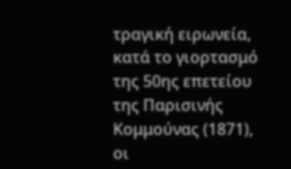τραγική ειρωνεία, κατά το γιορτασμό της 50ης επετείου της Παρισινής Κομμούνας (1871), οι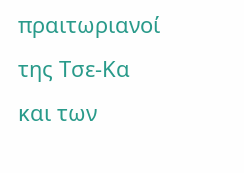πραιτωριανοί της Τσε-Κα και των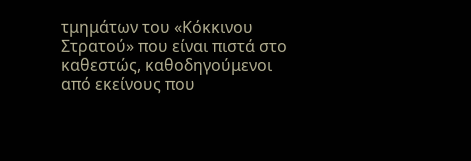τμημάτων του «Κόκκινου Στρατού» που είναι πιστά στο καθεστώς, καθοδηγούμενοι από εκείνους που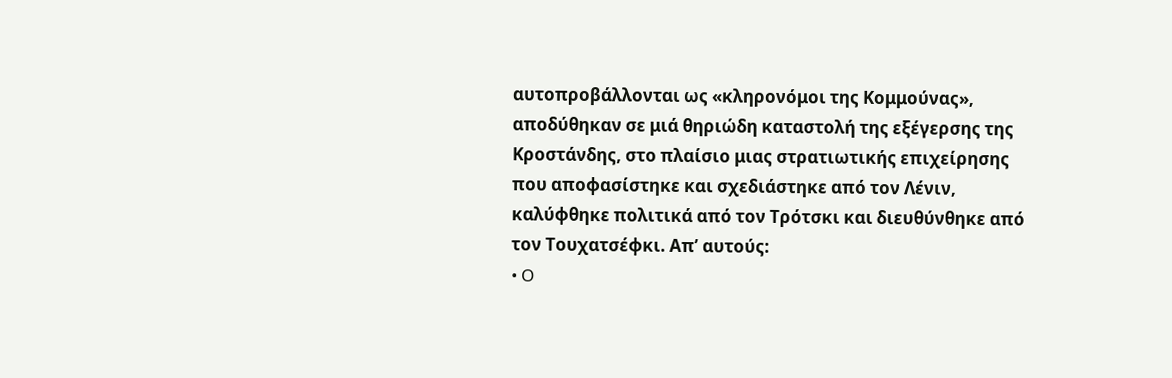αυτοπροβάλλονται ως «κληρονόμοι της Κομμούνας», αποδύθηκαν σε μιά θηριώδη καταστολή της εξέγερσης της Κροστάνδης, στο πλαίσιο μιας στρατιωτικής επιχείρησης που αποφασίστηκε και σχεδιάστηκε από τον Λένιν, καλύφθηκε πολιτικά από τον Τρότσκι και διευθύνθηκε από τον Τουχατσέφκι. Απ’ αυτούς:
• O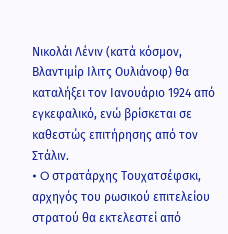Νικολάι Λένιν (κατά κόσμον, Βλαντιμίρ Ιλιτς Ουλιάνοφ) θα καταλήξει τον Ιανουάριο 1924 από εγκεφαλικό, ενώ βρίσκεται σε καθεστώς επιτήρησης από τον Στάλιν.
• O στρατάρχης Τουχατσέφσκι, αρχηγός του ρωσικού επιτελείου στρατού θα εκτελεστεί από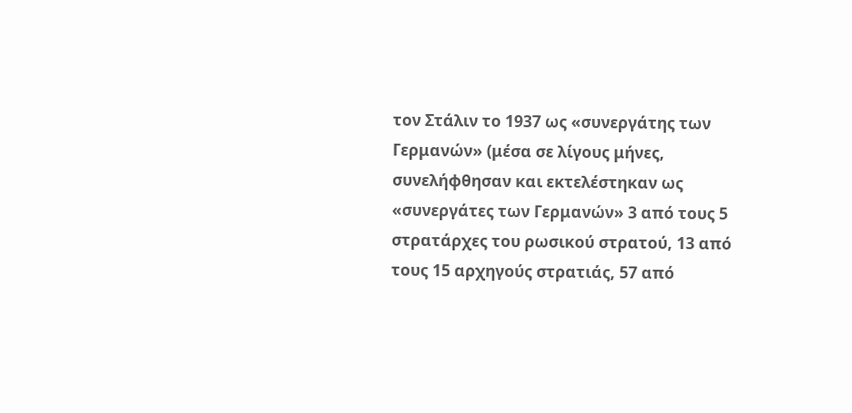τον Στάλιν το 1937 ως «συνεργάτης των Γερμανών» (μέσα σε λίγους μήνες, συνελήφθησαν και εκτελέστηκαν ως «συνεργάτες των Γερμανών» 3 από τους 5 στρατάρχες του ρωσικού στρατού, 13 από τους 15 αρχηγούς στρατιάς, 57 από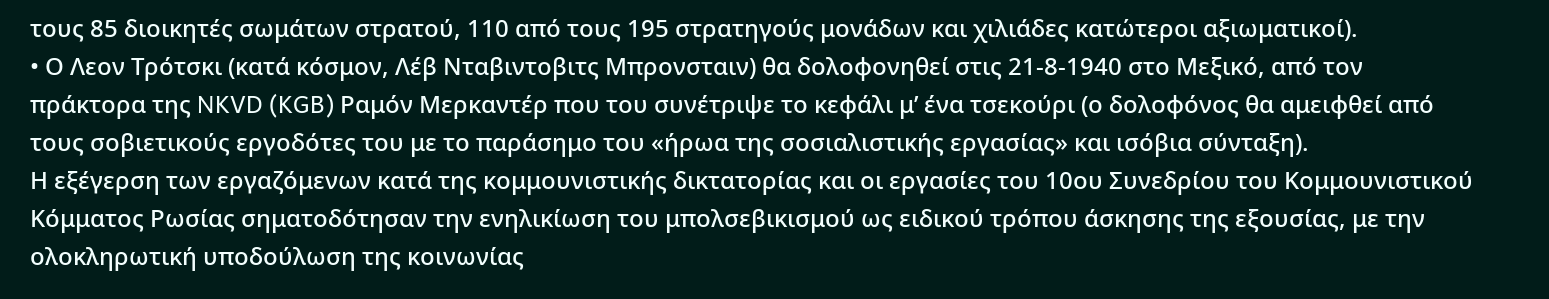τους 85 διοικητές σωμάτων στρατού, 110 από τους 195 στρατηγούς μονάδων και χιλιάδες κατώτεροι αξιωματικοί).
• Ο Λεον Τρότσκι (κατά κόσμον, Λέβ Νταβιντοβιτς Μπρονσταιν) θα δολοφονηθεί στις 21-8-1940 στο Μεξικό, από τον πράκτορα της NKVD (KGB) Ραμόν Μερκαντέρ που του συνέτριψε το κεφάλι μ’ ένα τσεκούρι (ο δολοφόνος θα αμειφθεί από τους σοβιετικούς εργοδότες του με το παράσημο του «ήρωα της σοσιαλιστικής εργασίας» και ισόβια σύνταξη).
Η εξέγερση των εργαζόμενων κατά της κομμουνιστικής δικτατορίας και οι εργασίες του 10ου Συνεδρίου του Κομμουνιστικού Κόμματος Ρωσίας σηματοδότησαν την ενηλικίωση του μπολσεβικισμού ως ειδικού τρόπου άσκησης της εξουσίας, με την ολοκληρωτική υποδούλωση της κοινωνίας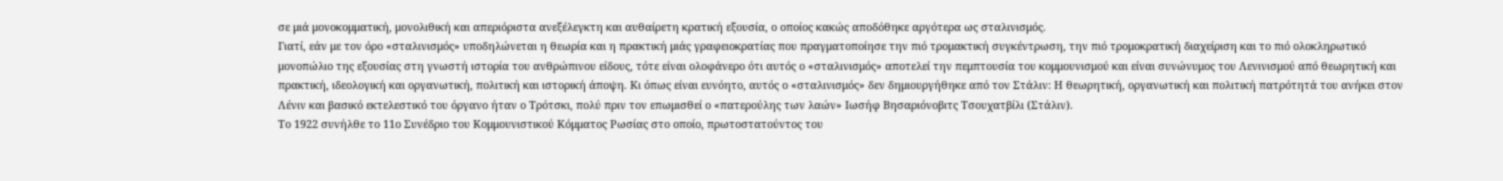σε μιά μονοκομματική, μονολιθική και απεριόριστα ανεξέλεγκτη και αυθαίρετη κρατική εξουσία, ο οποίος κακώς αποδόθηκε αργότερα ως σταλινισμός.
Γιατί, εάν με τον όρο «σταλινισμός» υποδηλώνεται η θεωρία και η πρακτική μιάς γραφειοκρατίας που πραγματοποίησε την πιό τρομακτική συγκέντρωση, την πιό τρομοκρατική διαχείριση και το πιό ολοκληρωτικό μονοπώλιο της εξουσίας στη γνωστή ιστορία του ανθρώπινου είδους, τότε είναι ολοφάνερο ότι αυτός ο «σταλινισμός» αποτελεί την πεμπτουσία του κομμουνισμού και είναι συνώνυμος του Λενινισμού από θεωρητική και πρακτική, ιδεολογική και οργανωτική, πολιτική και ιστορική άποψη. Κι όπως είναι ευνόητο, αυτός ο «σταλινισμός» δεν δημιουργήθηκε από τον Στάλιν: Η θεωρητική, οργανωτική και πολιτική πατρότητά του ανήκει στον Λένιν και βασικό εκτελεστικό του όργανο ήταν ο Τρότσκι, πολύ πριν τον επωμισθεί ο «πατερούλης των λαών» Ιωσήφ Βησαριόνοβιτς Τσουχατβίλι (Στάλιν).
Το 1922 συνήλθε το 11ο Συνέδριο του Κομμουνιστικού Κόμματος Ρωσίας στο οποίο, πρωτοστατούντος του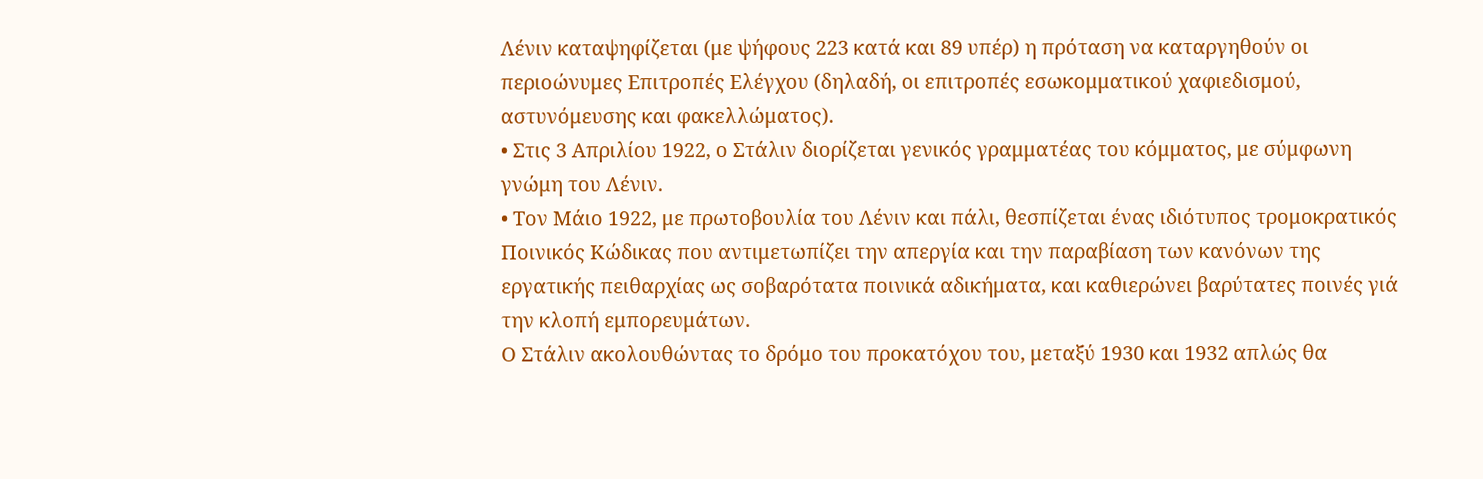Λένιν καταψηφίζεται (με ψήφους 223 κατά και 89 υπέρ) η πρόταση να καταργηθούν οι περιοώνυμες Επιτροπές Ελέγχου (δηλαδή, οι επιτροπές εσωκομματικού χαφιεδισμού, αστυνόμευσης και φακελλώματος).
• Στις 3 Απριλίου 1922, ο Στάλιν διορίζεται γενικός γραμματέας του κόμματος, με σύμφωνη γνώμη του Λένιν.
• Τον Μάιο 1922, με πρωτοβουλία του Λένιν και πάλι, θεσπίζεται ένας ιδιότυπος τρομοκρατικός Ποινικός Κώδικας που αντιμετωπίζει την απεργία και την παραβίαση των κανόνων της εργατικής πειθαρχίας ως σοβαρότατα ποινικά αδικήματα, και καθιερώνει βαρύτατες ποινές γιά την κλοπή εμπορευμάτων.
Ο Στάλιν ακολουθώντας το δρόμο του προκατόχου του, μεταξύ 1930 και 1932 απλώς θα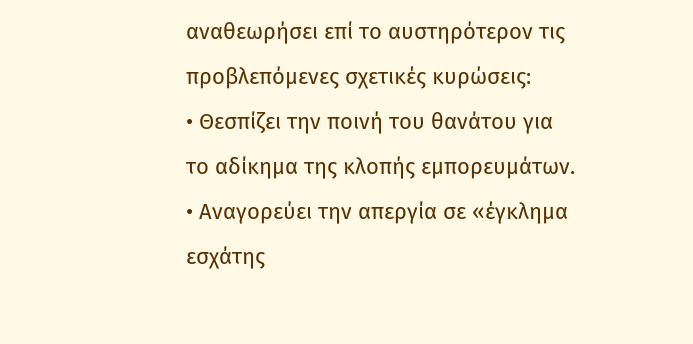αναθεωρήσει επί το αυστηρότερον τις προβλεπόμενες σχετικές κυρώσεις:
• Θεσπίζει την ποινή του θανάτου για το αδίκημα της κλοπής εμπορευμάτων.
• Αναγορεύει την απεργία σε «έγκλημα εσχάτης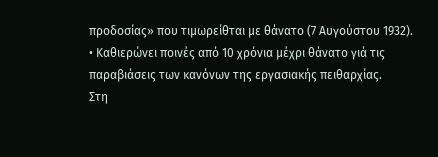προδοσίας» που τιμωρείθται με θάνατο (7 Αυγούστου 1932).
• Καθιερώνει ποινές από 10 χρόνια μέχρι θάνατο γιά τις παραβιάσεις των κανόνων της εργασιακής πειθαρχίας.
Στη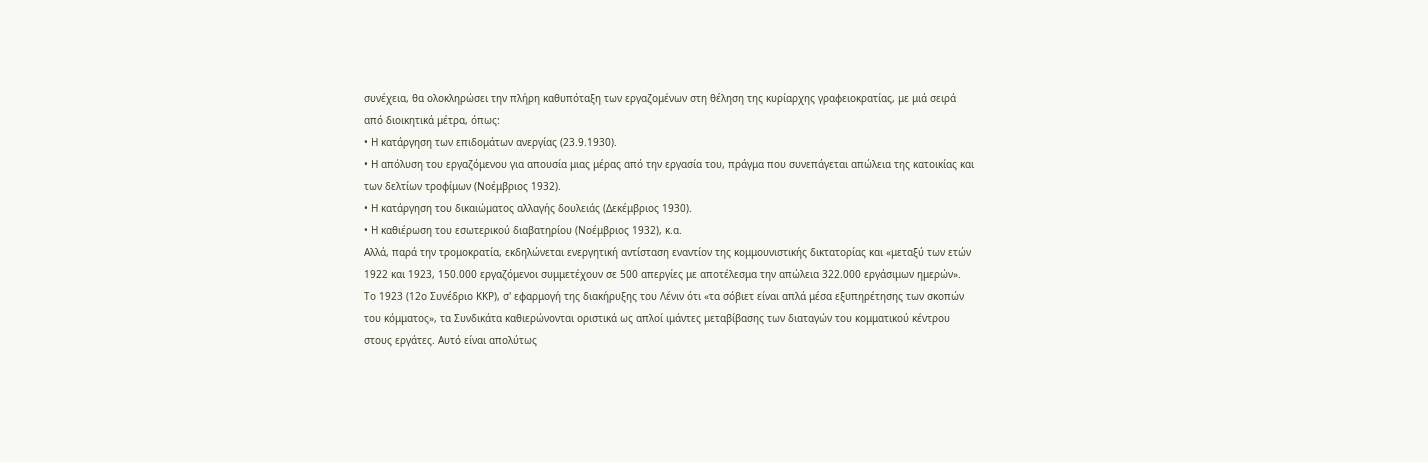συνέχεια, θα ολοκληρώσει την πλήρη καθυπόταξη των εργαζομένων στη θέληση της κυρίαρχης γραφειοκρατίας, με μιά σειρά από διοικητικά μέτρα, όπως:
• Η κατάργηση των επιδομάτων ανεργίας (23.9.1930).
• Η απόλυση του εργαζόμενου για απουσία μιας μέρας από την εργασία του, πράγμα που συνεπάγεται απώλεια της κατοικίας και των δελτίων τροφίμων (Νοέμβριος 1932).
• Η κατάργηση του δικαιώματος αλλαγής δουλειάς (Δεκέμβριος 1930).
• Η καθιέρωση του εσωτερικού διαβατηρίου (Νοέμβριος 1932), κ.α.
Αλλά, παρά την τρομοκρατία, εκδηλώνεται ενεργητική αντίσταση εναντίον της κομμουνιστικής δικτατορίας και «μεταξύ των ετών 1922 και 1923, 150.000 εργαζόμενοι συμμετέχουν σε 500 απεργίες με αποτέλεσμα την απώλεια 322.000 εργάσιμων ημερών».
Το 1923 (12ο Συνέδριο ΚΚΡ), σ' εφαρμογή της διακήρυξης του Λένιν ότι «τα σόβιετ είναι απλά μέσα εξυπηρέτησης των σκοπών του κόμματος», τα Συνδικάτα καθιερώνονται οριστικά ως απλοί ιμάντες μεταβίβασης των διαταγών του κομματικού κέντρου στους εργάτες. Αυτό είναι απολύτως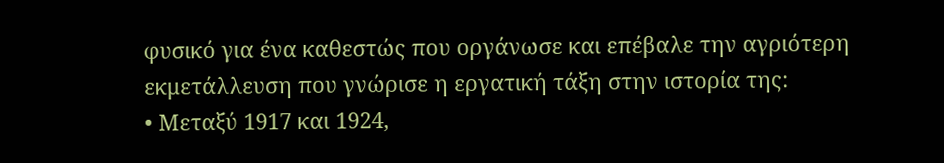φυσικό για ένα καθεστώς που οργάνωσε και επέβαλε την αγριότερη εκμετάλλευση που γνώρισε η εργατική τάξη στην ιστορία της:
• Μεταξύ 1917 και 1924,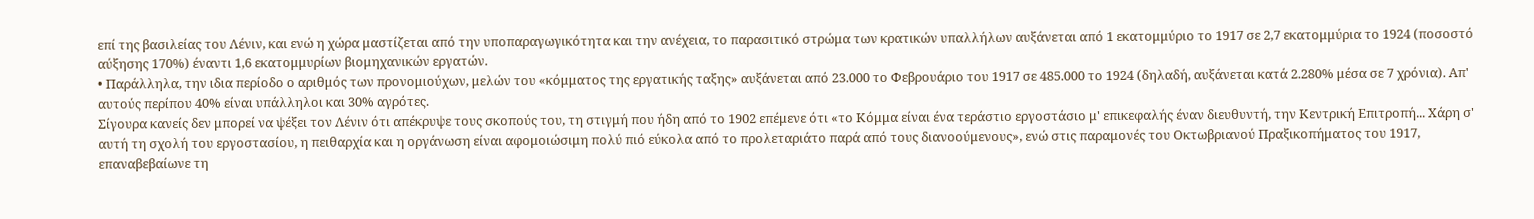επί της βασιλείας του Λένιν, και ενώ η χώρα μαστίζεται από την υποπαραγωγικότητα και την ανέχεια, το παρασιτικό στρώμα των κρατικών υπαλλήλων αυξάνεται από 1 εκατομμύριο το 1917 σε 2,7 εκατομμύρια το 1924 (ποσοστό αύξησης 170%) έναντι 1,6 εκατομμυρίων βιομηχανικών εργατών.
• Παράλληλα, την ιδια περίοδο ο αριθμός των προνομιούχων, μελών του «κόμματος της εργατικής ταξης» αυξάνεται από 23.000 το Φεβρουάριο του 1917 σε 485.000 το 1924 (δηλαδή, αυξάνεται κατά 2.280% μέσα σε 7 χρόνια). Απ' αυτούς περίπου 40% είναι υπάλληλοι και 30% αγρότες.
Σίγουρα κανείς δεν μπορεί να ψέξει τον Λένιν ότι απέκρυψε τους σκοπούς του, τη στιγμή που ήδη από το 1902 επέμενε ότι «το Κόμμα είναι ένα τεράστιο εργοστάσιο μ' επικεφαλής έναν διευθυντή, την Κεντρική Επιτροπή... Χάρη σ' αυτή τη σχολή του εργοστασίου, η πειθαρχία και η οργάνωση είναι αφομοιώσιμη πολύ πιό εύκολα από το προλεταριάτο παρά από τους διανοούμενους», ενώ στις παραμονές του Οκτωβριανού Πραξικοπήματος του 1917, επαναβεβαίωνε τη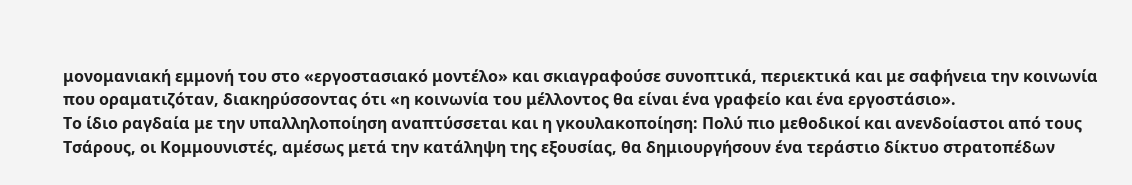μονομανιακή εμμονή του στο «εργοστασιακό μοντέλο» και σκιαγραφούσε συνοπτικά, περιεκτικά και με σαφήνεια την κοινωνία που οραματιζόταν, διακηρύσσοντας ότι «η κοινωνία του μέλλοντος θα είναι ένα γραφείο και ένα εργοστάσιο».
Το ίδιο ραγδαία με την υπαλληλοποίηση αναπτύσσεται και η γκουλακοποίηση: Πολύ πιο μεθοδικοί και ανενδοίαστοι από τους Τσάρους, οι Κομμουνιστές, αμέσως μετά την κατάληψη της εξουσίας, θα δημιουργήσουν ένα τεράστιο δίκτυο στρατοπέδων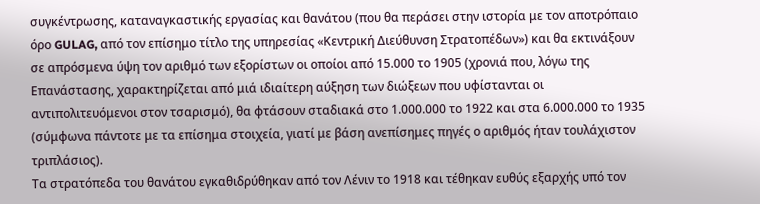συγκέντρωσης, καταναγκαστικής εργασίας και θανάτου (που θα περάσει στην ιστορία με τον αποτρόπαιο όρο GULAG, από τον επίσημο τίτλο της υπηρεσίας «Κεντρική Διεύθυνση Στρατοπέδων») και θα εκτινάξουν σε απρόσμενα ύψη τον αριθμό των εξορίστων οι οποίοι από 15.000 το 1905 (χρονιά που, λόγω της Επανάστασης, χαρακτηρίζεται από μιά ιδιαίτερη αύξηση των διώξεων που υφίστανται οι αντιπολιτευόμενοι στον τσαρισμό), θα φτάσουν σταδιακά στο 1.000.000 το 1922 και στα 6.000.000 το 1935 (σύμφωνα πάντοτε με τα επίσημα στοιχεία, γιατί με βάση ανεπίσημες πηγές ο αριθμός ήταν τουλάχιστον τριπλάσιος).
Τα στρατόπεδα του θανάτου εγκαθιδρύθηκαν από τον Λένιν το 1918 και τέθηκαν ευθύς εξαρχής υπό τον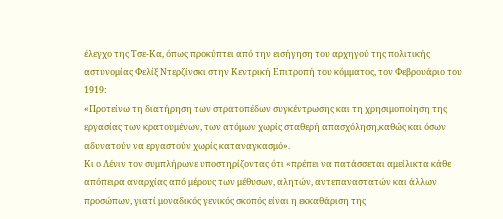έλεγχο της Τσε-Κα, όπως προκύπτει από την εισήγηση του αρχηγού της πολιτικής αστυνομίας Φελίξ Ντερζίνσκι στην Κεντρική Επιτροπή του κόμματος, τον Φεβρουάριο του 1919:
«Προτείνω τη διατήρηση των στρατοπέδων συγκέντρωσης και τη χρησιμοποίηση της εργασίας των κρατουμένων, των ατόμων χωρίς σταθερή απασχόληση,καθώς και όσων αδυνατούν να εργαστούν χωρίς καταναγκασμό».
Κι ο Λένιν τον συμπλήρωνε υποστηρίζοντας ότι «πρέπει να πατάσσεται αμείλικτα κάθε απόπειρα αναρχίας από μέρους των μέθυσων, αλητών, αντεπαναστατών και άλλων προσώπων, γιατί μοναδικός γενικός σκοπός είναι η εκκαθάριση της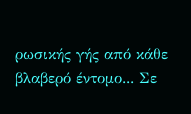ρωσικής γής από κάθε βλαβερό έντομο... Σε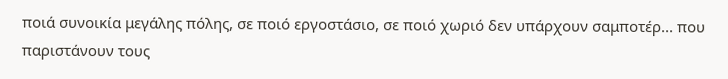ποιά συνοικία μεγάλης πόλης, σε ποιό εργοστάσιο, σε ποιό χωριό δεν υπάρχουν σαμποτέρ... που παριστάνουν τους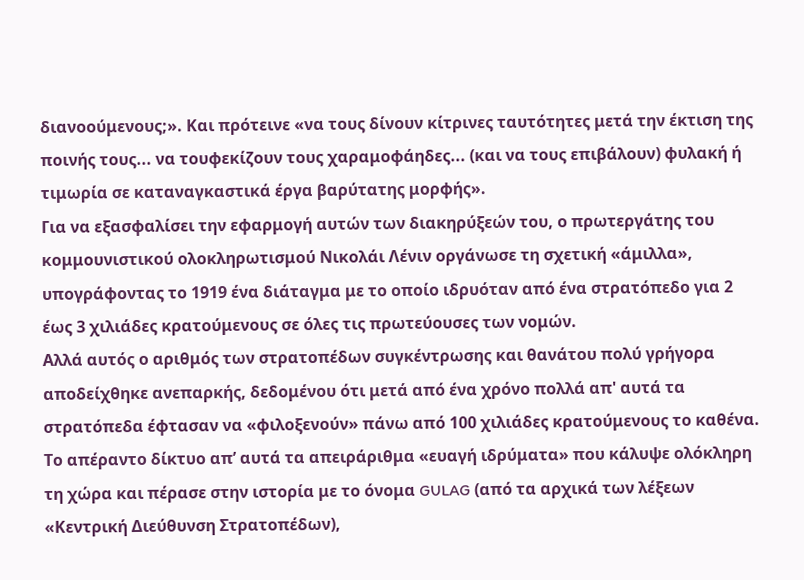διανοούμενους;». Και πρότεινε «να τους δίνουν κίτρινες ταυτότητες μετά την έκτιση της ποινής τους... να τουφεκίζουν τους χαραμοφάηδες... (και να τους επιβάλουν) φυλακή ή τιμωρία σε καταναγκαστικά έργα βαρύτατης μορφής».
Για να εξασφαλίσει την εφαρμογή αυτών των διακηρύξεών του, ο πρωτεργάτης του κομμουνιστικού ολοκληρωτισμού Νικολάι Λένιν οργάνωσε τη σχετική «άμιλλα», υπογράφοντας το 1919 ένα διάταγμα με το οποίο ιδρυόταν από ένα στρατόπεδο για 2 έως 3 χιλιάδες κρατούμενους σε όλες τις πρωτεύουσες των νομών.
Αλλά αυτός ο αριθμός των στρατοπέδων συγκέντρωσης και θανάτου πολύ γρήγορα αποδείχθηκε ανεπαρκής, δεδομένου ότι μετά από ένα χρόνο πολλά απ' αυτά τα στρατόπεδα έφτασαν να «φιλοξενούν» πάνω από 100 χιλιάδες κρατούμενους το καθένα.
Το απέραντο δίκτυο απ’ αυτά τα απειράριθμα «ευαγή ιδρύματα» που κάλυψε ολόκληρη τη χώρα και πέρασε στην ιστορία με το όνομα GULAG (από τα αρχικά των λέξεων «Κεντρική Διεύθυνση Στρατοπέδων),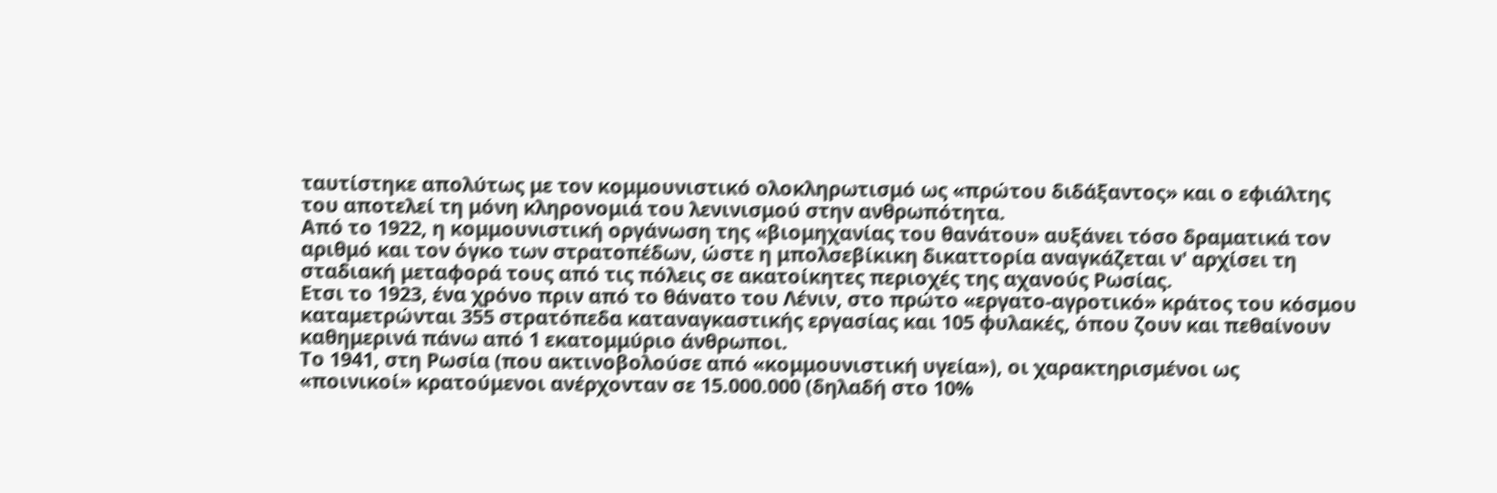ταυτίστηκε απολύτως με τον κομμουνιστικό ολοκληρωτισμό ως «πρώτου διδάξαντος» και ο εφιάλτης του αποτελεί τη μόνη κληρονομιά του λενινισμού στην ανθρωπότητα.
Από το 1922, η κομμουνιστική οργάνωση της «βιομηχανίας του θανάτου» αυξάνει τόσο δραματικά τον αριθμό και τον όγκο των στρατοπέδων, ώστε η μπολσεβίκικη δικαττορία αναγκάζεται ν' αρχίσει τη σταδιακή μεταφορά τους από τις πόλεις σε ακατοίκητες περιοχές της αχανούς Ρωσίας.
Ετσι το 1923, ένα χρόνο πριν από το θάνατο του Λένιν, στο πρώτο «εργατο-αγροτικό» κράτος του κόσμου καταμετρώνται 355 στρατόπεδα καταναγκαστικής εργασίας και 105 φυλακές, όπου ζουν και πεθαίνουν καθημερινά πάνω από 1 εκατομμύριο άνθρωποι.
Το 1941, στη Ρωσία (που ακτινοβολούσε από «κομμουνιστική υγεία»), οι χαρακτηρισμένοι ως «ποινικοί» κρατούμενοι ανέρχονταν σε 15.000.000 (δηλαδή στο 10%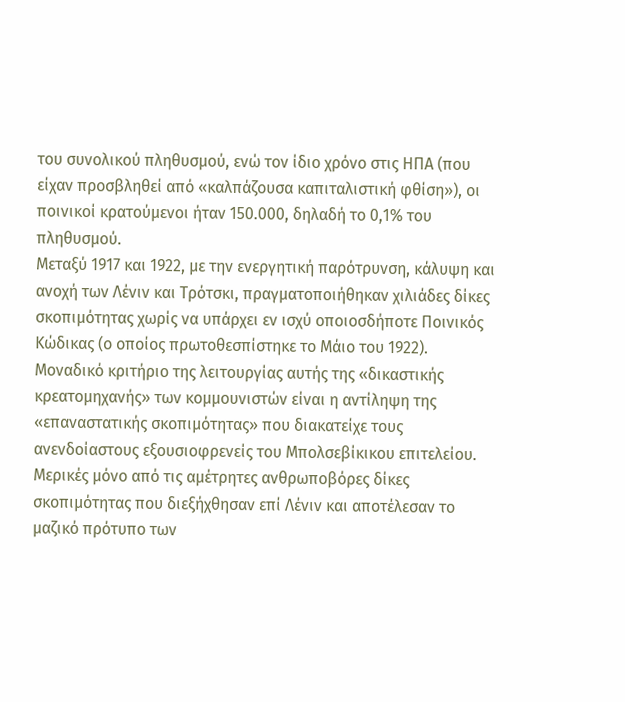του συνολικού πληθυσμού, ενώ τον ίδιο χρόνο στις ΗΠΑ (που είχαν προσβληθεί από «καλπάζουσα καπιταλιστική φθίση»), οι ποινικοί κρατούμενοι ήταν 150.000, δηλαδή το 0,1% του πληθυσμού.
Μεταξύ 1917 και 1922, με την ενεργητική παρότρυνση, κάλυψη και ανοχή των Λένιν και Τρότσκι, πραγματοποιήθηκαν χιλιάδες δίκες σκοπιμότητας χωρίς να υπάρχει εν ισχύ οποιοσδήποτε Ποινικός Κώδικας (ο οποίος πρωτοθεσπίστηκε το Μάιο του 1922).
Μοναδικό κριτήριο της λειτουργίας αυτής της «δικαστικής κρεατομηχανής» των κομμουνιστών είναι η αντίληψη της «επαναστατικής σκοπιμότητας» που διακατείχε τους ανενδοίαστους εξουσιοφρενείς του Μπολσεβίκικου επιτελείου.
Μερικές μόνο από τις αμέτρητες ανθρωποβόρες δίκες σκοπιμότητας που διεξήχθησαν επί Λένιν και αποτέλεσαν το μαζικό πρότυπο των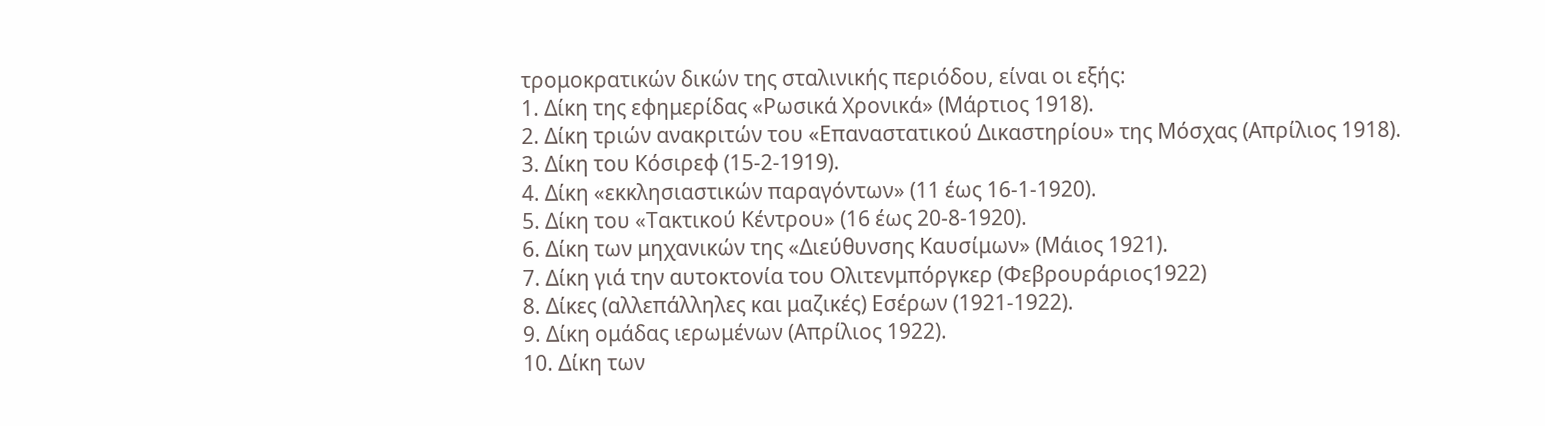τρομοκρατικών δικών της σταλινικής περιόδου, είναι οι εξής:
1. Δίκη της εφημερίδας «Ρωσικά Χρονικά» (Μάρτιος 1918).
2. Δίκη τριών ανακριτών του «Επαναστατικού Δικαστηρίου» της Μόσχας (Απρίλιος 1918).
3. Δίκη του Κόσιρεφ (15-2-1919).
4. Δίκη «εκκλησιαστικών παραγόντων» (11 έως 16-1-1920).
5. Δίκη του «Τακτικού Κέντρου» (16 έως 20-8-1920).
6. Δίκη των μηχανικών της «Διεύθυνσης Καυσίμων» (Μάιος 1921).
7. Δίκη γιά την αυτοκτονία του Ολιτενμπόργκερ (Φεβρουράριος1922)
8. Δίκες (αλλεπάλληλες και μαζικές) Εσέρων (1921-1922).
9. Δίκη ομάδας ιερωμένων (Απρίλιος 1922).
10. Δίκη των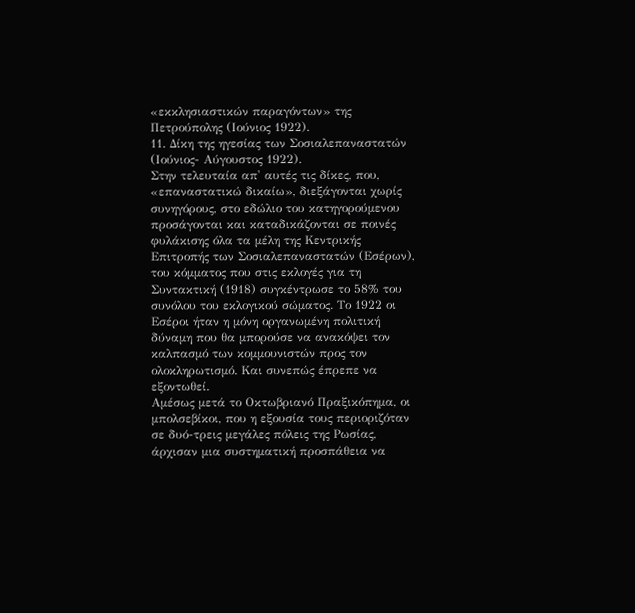«εκκλησιαστικών παραγόντων» της Πετρούπολης (Ιούνιος 1922).
11. Δίκη της ηγεσίας των Σοσιαλεπαναστατών (Ιούνιος- Αύγουστος 1922).
Στην τελευταία απ' αυτές τις δίκες, που, «επαναστατικώ δικαίω», διεξάγονται χωρίς συνηγόρους, στο εδώλιο του κατηγορούμενου προσάγονται και καταδικάζονται σε ποινές φυλάκισης όλα τα μέλη της Κεντρικής Επιτροπής των Σοσιαλεπαναστατών (Εσέρων), του κόμματος που στις εκλογές για τη Συντακτική (1918) συγκέντρωσε το 58% του συνόλου του εκλογικού σώματος. Το 1922 οι Εσέροι ήταν η μόνη οργανωμένη πολιτική δύναμη που θα μπορούσε να ανακόψει τον καλπασμό των κομμουνιστών προς τον ολοκληρωτισμό. Και συνεπώς έπρεπε να εξοντωθεί.
Αμέσως μετά το Οκτωβριανό Πραξικόπημα, οι μπολσεβίκοι, που η εξουσία τους περιοριζόταν σε δυό-τρεις μεγάλες πόλεις της Ρωσίας, άρχισαν μια συστηματική προσπάθεια να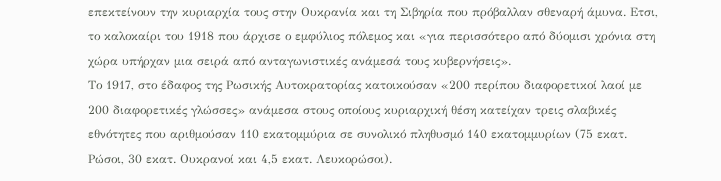επεκτείνουν την κυριαρχία τους στην Ουκρανία και τη Σιβηρία που πρόβαλλαν σθεναρή άμυνα. Ετσι, το καλοκαίρι του 1918 που άρχισε ο εμφύλιος πόλεμος και «για περισσότερο από δύομισι χρόνια στη χώρα υπήρχαν μια σειρά από ανταγωνιστικές ανάμεσά τους κυβερνήσεις».
Το 1917, στο έδαφος της Ρωσικής Αυτοκρατορίας κατοικούσαν «200 περίπου διαφορετικοί λαοί με 200 διαφορετικές γλώσσες» ανάμεσα στους οποίους κυριαρχική θέση κατείχαν τρεις σλαβικές εθνότητες που αριθμούσαν 110 εκατομμύρια σε συνολικό πληθυσμό 140 εκατομμυρίων (75 εκατ. Ρώσοι, 30 εκατ. Ουκρανοί και 4,5 εκατ. Λευκορώσοι).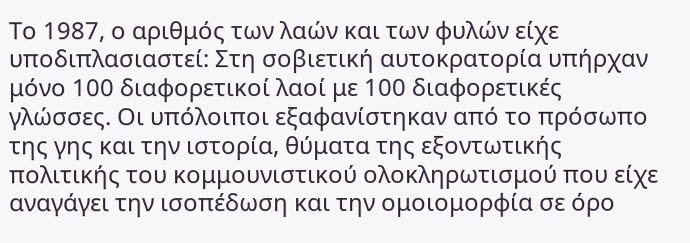Το 1987, ο αριθμός των λαών και των φυλών είχε υποδιπλασιαστεί: Στη σοβιετική αυτοκρατορία υπήρχαν μόνο 100 διαφορετικοί λαοί με 100 διαφορετικές γλώσσες. Οι υπόλοιποι εξαφανίστηκαν από το πρόσωπο της γης και την ιστορία, θύματα της εξοντωτικής πολιτικής του κομμουνιστικού ολοκληρωτισμού που είχε αναγάγει την ισοπέδωση και την ομοιομορφία σε όρο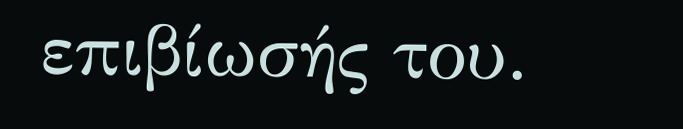επιβίωσής του.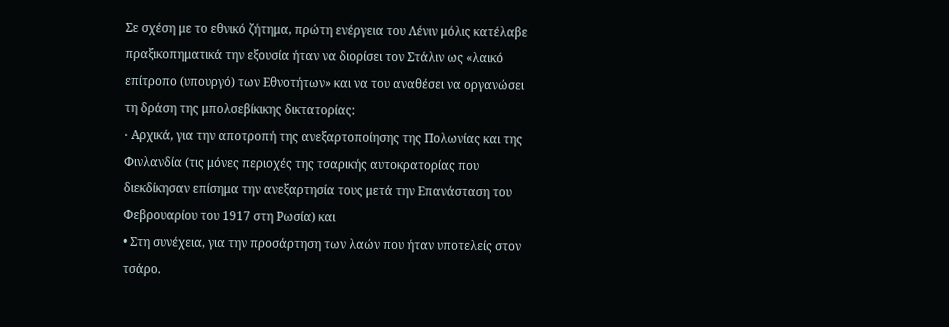Σε σχέση με το εθνικό ζήτημα, πρώτη ενέργεια του Λένιν μόλις κατέλαβε πραξικοπηματικά την εξουσία ήταν να διορίσει τον Στάλιν ως «λαικό επίτροπο (υπουργό) των Εθνοτήτων» και να του αναθέσει να οργανώσει τη δράση της μπολσεβίκικης δικτατορίας:
• Aρχικά, για την αποτροπή της ανεξαρτοποίησης της Πολωνίας και της Φινλανδία (τις μόνες περιοχές της τσαρικής αυτοκρατορίας που διεκδίκησαν επίσημα την ανεξαρτησία τους μετά την Επανάσταση του Φεβρουαρίου του 1917 στη Ρωσία) και
• Στη συνέχεια, για την προσάρτηση των λαών που ήταν υποτελείς στον τσάρο.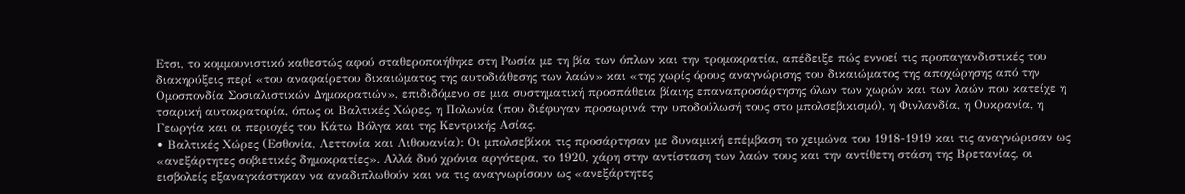Ετσι, το κομμουνιστικό καθεστώς αφού σταθεροποιήθηκε στη Ρωσία με τη βία των όπλων και την τρομοκρατία, απέδειξε πώς εννοεί τις προπαγανδιστικές του διακηρύξεις περί «του αναφαίρετου δικαιώματος της αυτοδιάθεσης των λαών» και «της χωρίς όρους αναγνώρισης του δικαιώματος της αποχώρησης από την Ομοσπονδία Σοσιαλιστικών Δημοκρατιών», επιδιδόμενο σε μια συστηματική προσπάθεια βίαιης επαναπροσάρτησης όλων των χωρών και των λαών που κατείχε η τσαρική αυτοκρατορία, όπως οι Βαλτικές Χώρες, η Πολωνία (που διέφυγαν προσωρινά την υποδούλωσή τους στο μπολσεβικισμό), η Φινλανδία, η Ουκρανία, η Γεωργία και οι περιοχές του Κάτω Βόλγα και της Κεντρικής Ασίας.
• Βαλτικές Χώρες (Εσθονία, Λεττονία και Λιθουανία): Οι μπολσεβίκοι τις προσάρτησαν με δυναμική επέμβαση το χειμώνα του 1918-1919 και τις αναγνώρισαν ως «ανεξάρτητες σοβιετικές δημοκρατίες». Αλλά δυό χρόνια αργότερα, το 1920, χάρη στην αντίσταση των λαών τους και την αντίθετη στάση της Βρετανίας, οι εισβολείς εξαναγκάστηκαν να αναδιπλωθούν και να τις αναγνωρίσουν ως «ανεξάρτητες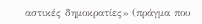αστικές δημοκρατίες» (πράγμα που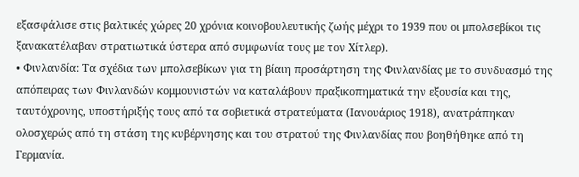εξασφάλισε στις βαλτικές χώρες 20 χρόνια κοινοβουλευτικής ζωής μέχρι το 1939 που οι μπολσεβίκοι τις ξανακατέλαβαν στρατιωτικά ύστερα από συμφωνία τους με τον Χίτλερ).
• Φινλανδία: Τα σχέδια των μπολσεβίκων για τη βίαιη προσάρτηση της Φινλανδίας με το συνδυασμό της απόπειρας των Φινλανδών κομμουνιστών να καταλάβουν πραξικοπηματικά την εξουσία και της, ταυτόχρονης, υποστήριξής τους από τα σοβιετικά στρατεύματα (Ιανουάριος 1918), ανατράπηκαν ολοσχερώς από τη στάση της κυβέρνησης και του στρατού της Φινλανδίας που βοηθήθηκε από τη Γερμανία.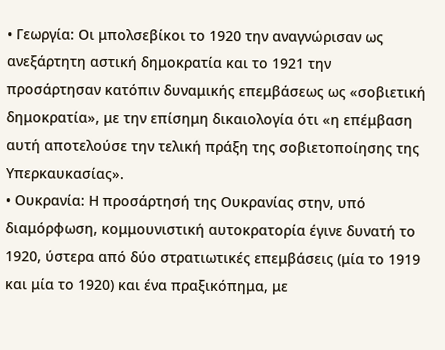• Γεωργία: Οι μπολσεβίκοι το 1920 την αναγνώρισαν ως ανεξάρτητη αστική δημοκρατία και το 1921 την προσάρτησαν κατόπιν δυναμικής επεμβάσεως ως «σοβιετική δημοκρατία», με την επίσημη δικαιολογία ότι «η επέμβαση αυτή αποτελούσε την τελική πράξη της σοβιετοποίησης της Υπερκαυκασίας».
• Ουκρανία: Η προσάρτησή της Ουκρανίας στην, υπό διαμόρφωση, κομμουνιστική αυτοκρατορία έγινε δυνατή το 1920, ύστερα από δύο στρατιωτικές επεμβάσεις (μία το 1919 και μία το 1920) και ένα πραξικόπημα, με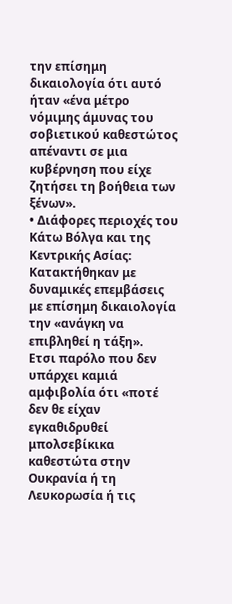την επίσημη δικαιολογία ότι αυτό ήταν «ένα μέτρο νόμιμης άμυνας του σοβιετικού καθεστώτος απέναντι σε μια κυβέρνηση που είχε ζητήσει τη βοήθεια των ξένων».
• Διάφορες περιοχές του Κάτω Βόλγα και της Κεντρικής Ασίας: Κατακτήθηκαν με δυναμικές επεμβάσεις με επίσημη δικαιολογία την «ανάγκη να επιβληθεί η τάξη».
Ετσι παρόλο που δεν υπάρχει καμιά αμφιβολία ότι «ποτέ δεν θε είχαν εγκαθιδρυθεί μπολσεβίκικα καθεστώτα στην Ουκρανία ή τη Λευκορωσία ή τις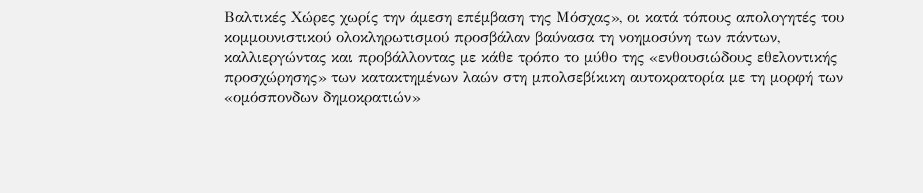Βαλτικές Χώρες χωρίς την άμεση επέμβαση της Μόσχας», οι κατά τόπους απολογητές του κομμουνιστικού ολοκληρωτισμού προσβάλαν βαύνασα τη νοημοσύνη των πάντων, καλλιεργώντας και προβάλλοντας με κάθε τρόπο το μύθο της «ενθουσιώδους εθελοντικής προσχώρησης» των κατακτημένων λαών στη μπολσεβίκικη αυτοκρατορία με τη μορφή των «ομόσπονδων δημοκρατιών»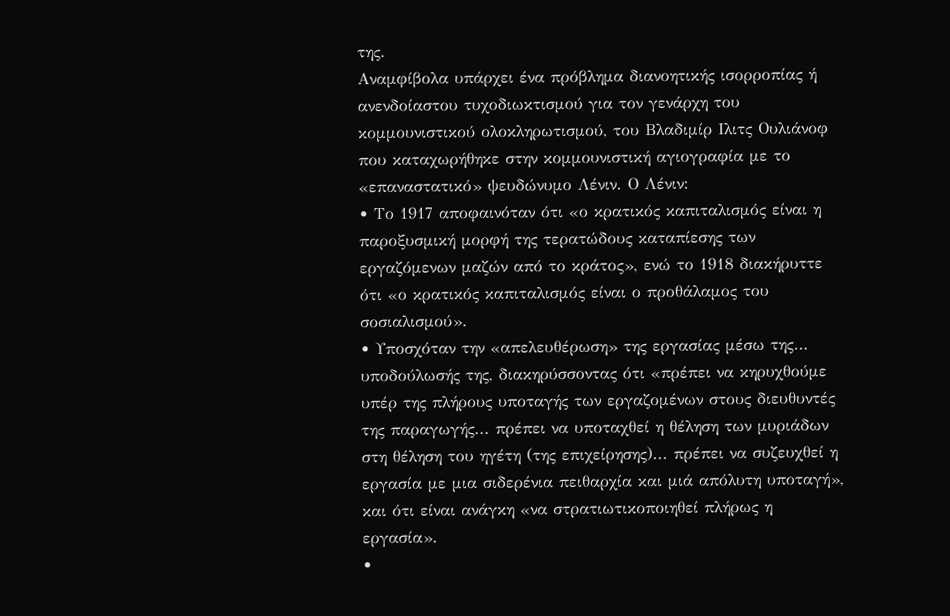της.
Αναμφίβολα υπάρχει ένα πρόβλημα διανοητικής ισορροπίας ή ανενδοίαστου τυχοδιωκτισμού για τον γενάρχη του κομμουνιστικού ολοκληρωτισμού, του Βλαδιμίρ Ιλιτς Ουλιάνοφ που καταχωρήθηκε στην κομμουνιστική αγιογραφία με το «επαναστατικό» ψευδώνυμο Λένιν. Ο Λένιν:
• Το 1917 αποφαινόταν ότι «ο κρατικός καπιταλισμός είναι η παροξυσμική μορφή της τερατώδους καταπίεσης των εργαζόμενων μαζών από το κράτος», ενώ το 1918 διακήρυττε ότι «ο κρατικός καπιταλισμός είναι ο προθάλαμος του σοσιαλισμού».
• Υποσχόταν την «απελευθέρωση» της εργασίας μέσω της… υποδούλωσής της, διακηρύσσοντας ότι «πρέπει να κηρυχθούμε υπέρ της πλήρους υποταγής των εργαζομένων στους διευθυντές της παραγωγής... πρέπει να υποταχθεί η θέληση των μυριάδων στη θέληση του ηγέτη (της επιχείρησης)... πρέπει να συζευχθεί η εργασία με μια σιδερένια πειθαρχία και μιά απόλυτη υποταγή», και ότι είναι ανάγκη «να στρατιωτικοποιηθεί πλήρως η εργασία».
•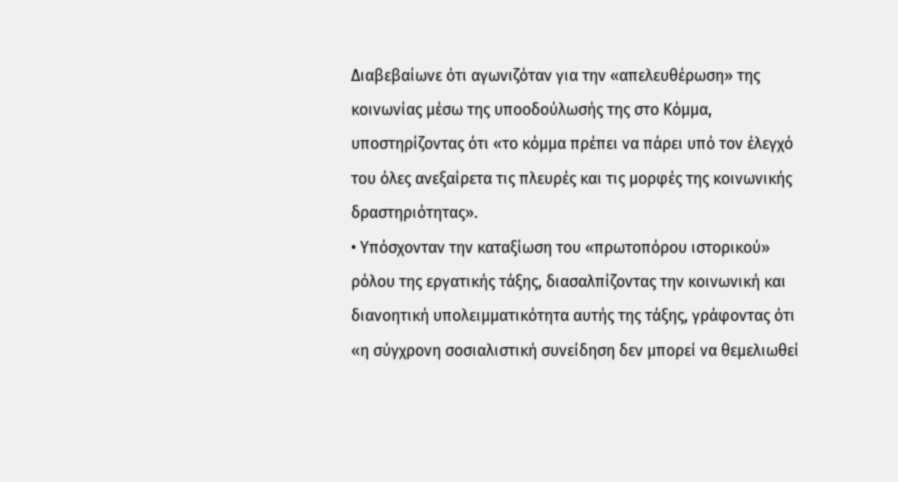Διαβεβαίωνε ότι αγωνιζόταν για την «απελευθέρωση» της κοινωνίας μέσω της υποοδούλωσής της στο Κόμμα, υποστηρίζοντας ότι «το κόμμα πρέπει να πάρει υπό τον έλεγχό του όλες ανεξαίρετα τις πλευρές και τις μορφές της κοινωνικής δραστηριότητας».
• Υπόσχονταν την καταξίωση του «πρωτοπόρου ιστορικού» ρόλου της εργατικής τάξης, διασαλπίζοντας την κοινωνική και διανοητική υπολειμματικότητα αυτής της τάξης, γράφοντας ότι «η σύγχρονη σοσιαλιστική συνείδηση δεν μπορεί να θεμελιωθεί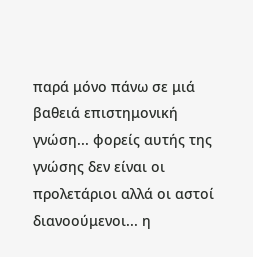παρά μόνο πάνω σε μιά βαθειά επιστημονική γνώση... φορείς αυτής της γνώσης δεν είναι οι προλετάριοι αλλά οι αστοί διανοούμενοι... η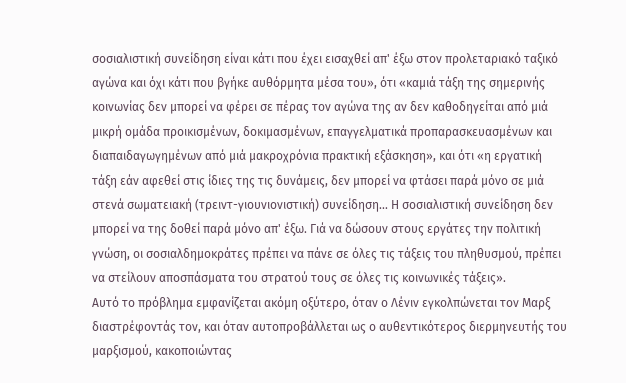σοσιαλιστική συνείδηση είναι κάτι που έχει εισαχθεί απ' έξω στον προλεταριακό ταξικό αγώνα και όχι κάτι που βγήκε αυθόρμητα μέσα του», ότι «καμιά τάξη της σημερινής κοινωνίας δεν μπορεί να φέρει σε πέρας τον αγώνα της αν δεν καθοδηγείται από μιά μικρή ομάδα προικισμένων, δοκιμασμένων, επαγγελματικά προπαρασκευασμένων και διαπαιδαγωγημένων από μιά μακροχρόνια πρακτική εξάσκηση», και ότι «η εργατική τάξη εάν αφεθεί στις ίδιες της τις δυνάμεις, δεν μπορεί να φτάσει παρά μόνο σε μιά στενά σωματειακή (τρειντ-γιουνιονιστική) συνείδηση... Η σοσιαλιστική συνείδηση δεν μπορεί να της δοθεί παρά μόνο απ' έξω. Γιά να δώσουν στους εργάτες την πολιτική γνώση, οι σοσιαλδημοκράτες πρέπει να πάνε σε όλες τις τάξεις του πληθυσμού, πρέπει να στείλουν αποσπάσματα του στρατού τους σε όλες τις κοινωνικές τάξεις».
Αυτό το πρόβλημα εμφανίζεται ακόμη οξύτερο, όταν ο Λένιν εγκολπώνεται τον Μαρξ διαστρέφοντάς τον, και όταν αυτοπροβάλλεται ως ο αυθεντικότερος διερμηνευτής του μαρξισμού, κακοποιώντας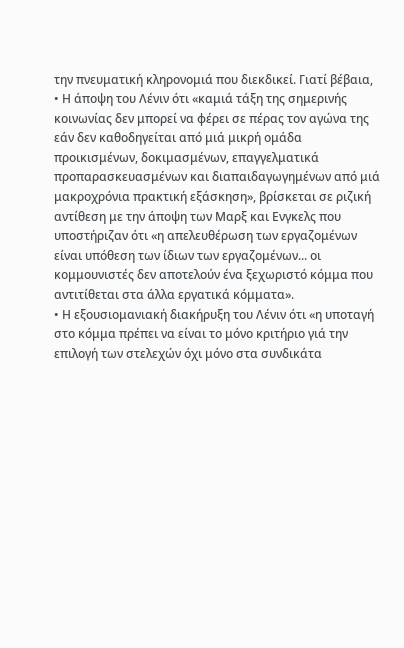την πνευματική κληρονομιά που διεκδικεί. Γιατί βέβαια,
• Η άποψη του Λένιν ότι «καμιά τάξη της σημερινής κοινωνίας δεν μπορεί να φέρει σε πέρας τον αγώνα της εάν δεν καθοδηγείται από μιά μικρή ομάδα προικισμένων, δοκιμασμένων, επαγγελματικά προπαρασκευασμένων και διαπαιδαγωγημένων από μιά μακροχρόνια πρακτική εξάσκηση», βρίσκεται σε ριζική αντίθεση με την άποψη των Μαρξ και Ενγκελς που υποστήριζαν ότι «η απελευθέρωση των εργαζομένων είναι υπόθεση των ίδιων των εργαζομένων... οι κομμουνιστές δεν αποτελούν ένα ξεχωριστό κόμμα που αντιτίθεται στα άλλα εργατικά κόμματα».
• Η εξουσιομανιακή διακήρυξη του Λένιν ότι «η υποταγή στο κόμμα πρέπει να είναι το μόνο κριτήριο γιά την επιλογή των στελεχών όχι μόνο στα συνδικάτα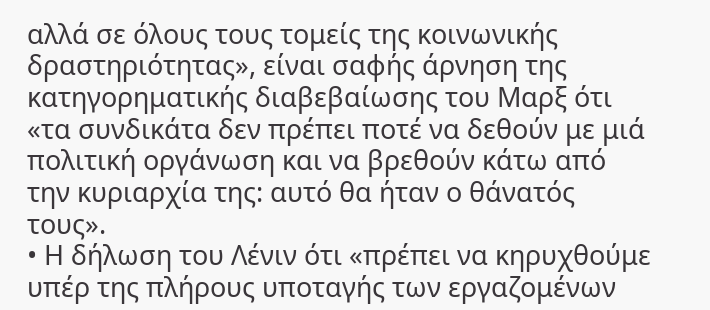αλλά σε όλους τους τομείς της κοινωνικής δραστηριότητας», είναι σαφής άρνηση της κατηγορηματικής διαβεβαίωσης του Μαρξ ότι «τα συνδικάτα δεν πρέπει ποτέ να δεθούν με μιά πολιτική οργάνωση και να βρεθούν κάτω από την κυριαρχία της: αυτό θα ήταν ο θάνατός τους».
• Η δήλωση του Λένιν ότι «πρέπει να κηρυχθούμε υπέρ της πλήρους υποταγής των εργαζομένων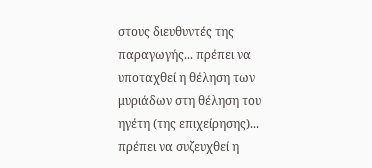στους διευθυντές της παραγωγής... πρέπει να υποταχθεί η θέληση των μυριάδων στη θέληση του ηγέτη (της επιχείρησης)... πρέπει να συζευχθεί η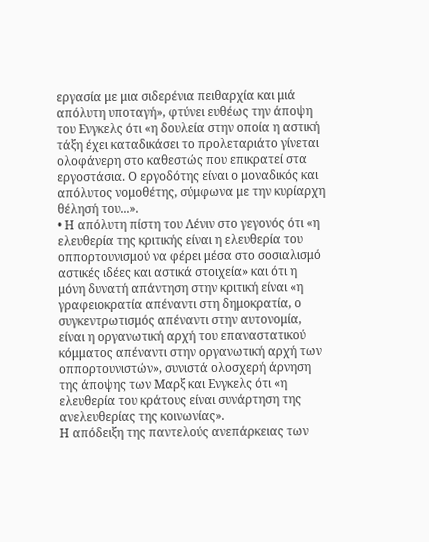εργασία με μια σιδερένια πειθαρχία και μιά απόλυτη υποταγή», φτύνει ευθέως την άποψη του Ενγκελς ότι «η δουλεία στην οποία η αστική τάξη έχει καταδικάσει το προλεταριάτο γίνεται ολοφάνερη στο καθεστώς που επικρατεί στα εργοστάσια. Ο εργοδότης είναι ο μοναδικός και απόλυτος νομοθέτης, σύμφωνα με την κυρίαρχη θέλησή του...».
• Η απόλυτη πίστη του Λένιν στο γεγονός ότι «η ελευθερία της κριτικής είναι η ελευθερία του οππορτουνισμού να φέρει μέσα στο σοσιαλισμό αστικές ιδέες και αστικά στοιχεία» και ότι η μόνη δυνατή απάντηση στην κριτική είναι «η γραφειοκρατία απέναντι στη δημοκρατία, ο συγκεντρωτισμός απέναντι στην αυτονομία, είναι η οργανωτική αρχή του επαναστατικού κόμματος απέναντι στην οργανωτική αρχή των οππορτουνιστών», συνιστά ολοσχερή άρνηση της άποψης των Μαρξ και Ενγκελς ότι «η ελευθερία του κράτους είναι συνάρτηση της ανελευθερίας της κοινωνίας».
Η απόδειξη της παντελούς ανεπάρκειας των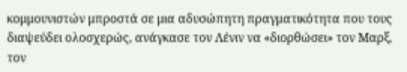κομμουνιστών μπροστά σε μια αδυσώπητη πραγματικότητα που τους διαψεύδει ολοσχερώς, ανάγκασε τον Λένιν να «διορθώσει» τον Μαρξ, τον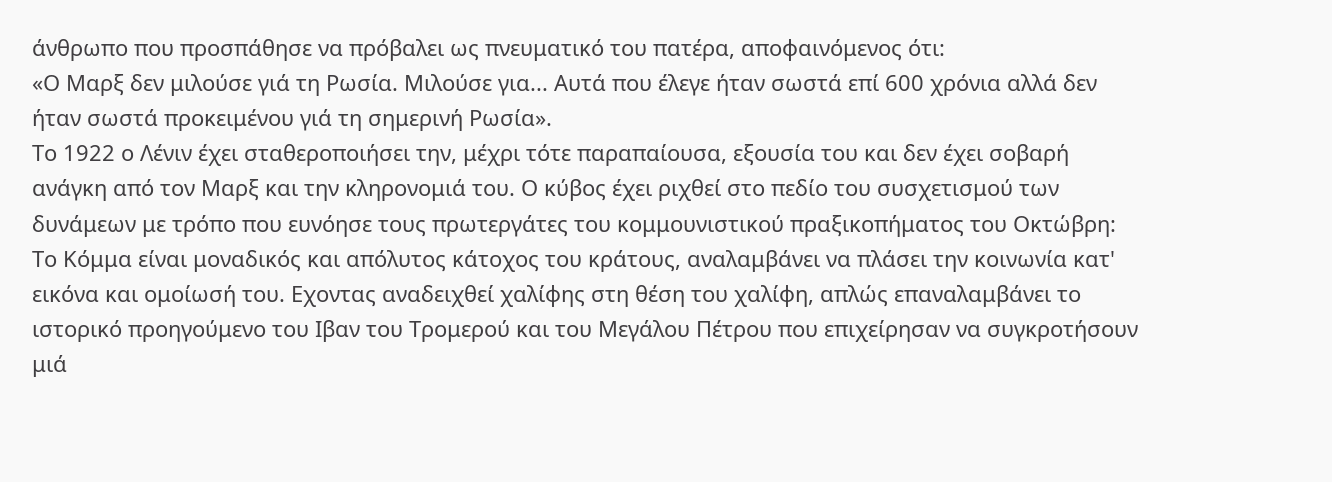άνθρωπο που προσπάθησε να πρόβαλει ως πνευματικό του πατέρα, αποφαινόμενος ότι:
«Ο Μαρξ δεν μιλούσε γιά τη Ρωσία. Μιλούσε για... Αυτά που έλεγε ήταν σωστά επί 600 χρόνια αλλά δεν ήταν σωστά προκειμένου γιά τη σημερινή Ρωσία».
Το 1922 ο Λένιν έχει σταθεροποιήσει την, μέχρι τότε παραπαίουσα, εξουσία του και δεν έχει σοβαρή ανάγκη από τον Μαρξ και την κληρονομιά του. Ο κύβος έχει ριχθεί στο πεδίο του συσχετισμού των δυνάμεων με τρόπο που ευνόησε τους πρωτεργάτες του κομμουνιστικού πραξικοπήματος του Οκτώβρη:
Το Κόμμα είναι μοναδικός και απόλυτος κάτοχος του κράτους, αναλαμβάνει να πλάσει την κοινωνία κατ' εικόνα και ομοίωσή του. Εχοντας αναδειχθεί χαλίφης στη θέση του χαλίφη, απλώς επαναλαμβάνει το ιστορικό προηγούμενο του Ιβαν του Τρομερού και του Μεγάλου Πέτρου που επιχείρησαν να συγκροτήσουν μιά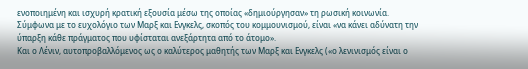ενοποιημένη και ισχυρή κρατική εξουσία μέσω της οποίας «δημιούργησαν» τη ρωσική κοινωνία.
Σύμφωνα με το ευχολόγιο των Μαρξ και Ενγκελς, σκοπός του κομμουνισμού, είναι «να κάνει αδύνατη την ύπαρξη κάθε πράγματος που υφίσταται ανεξάρτητα από το άτομο».
Και ο Λένιν, αυτοπροβαλλόμενος ως ο καλύτερος μαθητής των Μαρξ και Ενγκελς («ο λενινισμός είναι ο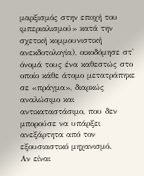μαρξισμός στην εποχή του ιμπεριαλισμού» κατά την σχετική κομμουνιστική ανεκδοτολογία), οικοδόμησε στ' όνομά τους ένα καθεστώς στο οποίο κάθε άτομο μετατράπηκε σε «πράγμα», διαρκώς αναλώσιμο και αντικαταστάσιμο, που δεν μπορούσε να υπάρξει ανεξάρτητα από τον εξουσιαστικό μηχανισμό.
Αν είναι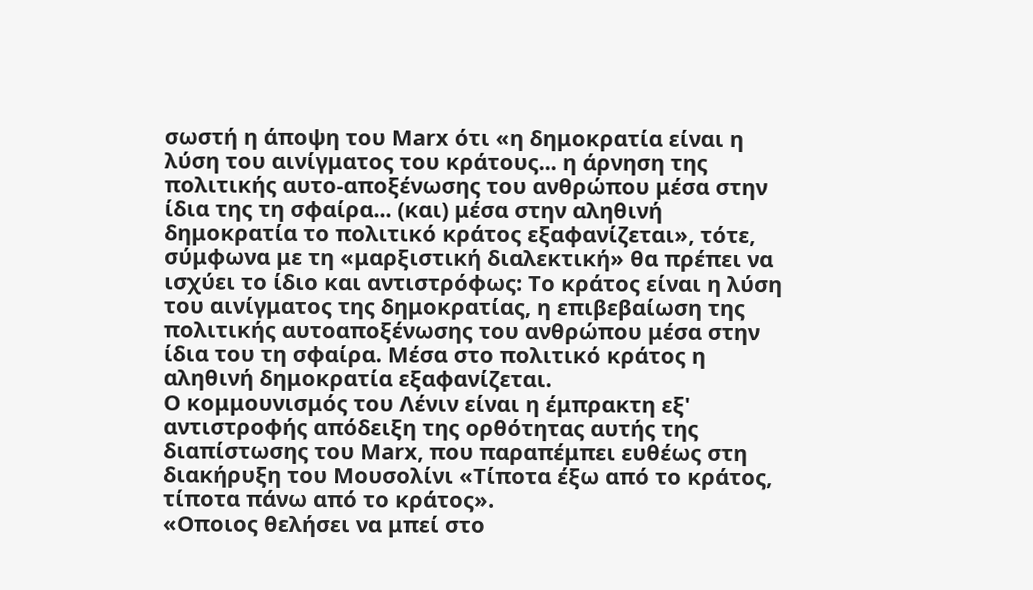σωστή η άποψη του Μarx ότι «η δημοκρατία είναι η λύση του αινίγματος του κράτους... η άρνηση της πολιτικής αυτο-αποξένωσης του ανθρώπου μέσα στην ίδια της τη σφαίρα... (και) μέσα στην αληθινή δημοκρατία το πολιτικό κράτος εξαφανίζεται», τότε, σύμφωνα με τη «μαρξιστική διαλεκτική» θα πρέπει να ισχύει το ίδιο και αντιστρόφως: Το κράτος είναι η λύση του αινίγματος της δημοκρατίας, η επιβεβαίωση της πολιτικής αυτοαποξένωσης του ανθρώπου μέσα στην ίδια του τη σφαίρα. Μέσα στο πολιτικό κράτος η αληθινή δημοκρατία εξαφανίζεται.
Ο κομμουνισμός του Λένιν είναι η έμπρακτη εξ' αντιστροφής απόδειξη της ορθότητας αυτής της διαπίστωσης του Μarx, που παραπέμπει ευθέως στη διακήρυξη του Μουσολίνι «Τίποτα έξω από το κράτος, τίποτα πάνω από το κράτος».
«Οποιος θελήσει να μπεί στο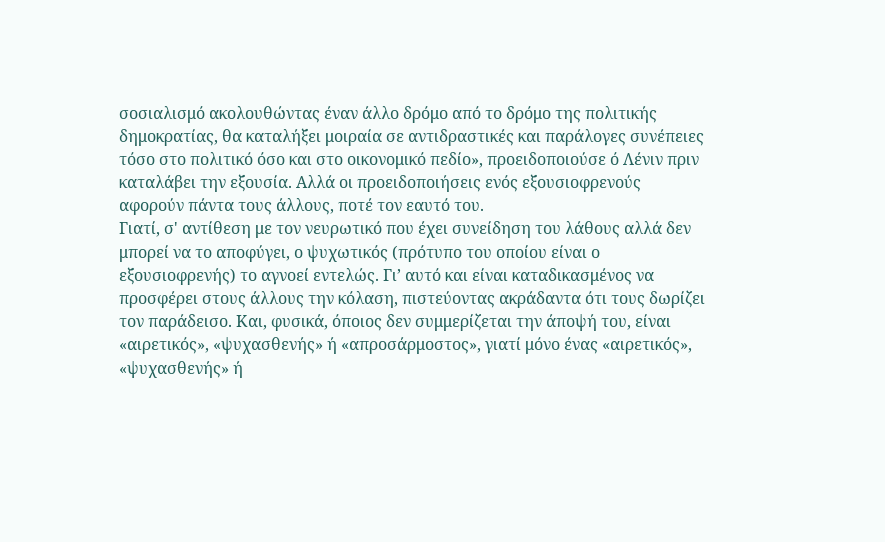σοσιαλισμό ακολουθώντας έναν άλλο δρόμο από το δρόμο της πολιτικής δημοκρατίας, θα καταλήξει μοιραία σε αντιδραστικές και παράλογες συνέπειες τόσο στο πολιτικό όσο και στο οικονομικό πεδίο», προειδοποιούσε ό Λένιν πριν καταλάβει την εξουσία. Αλλά οι προειδοποιήσεις ενός εξουσιοφρενούς αφορούν πάντα τους άλλους, ποτέ τον εαυτό του.
Γιατί, σ' αντίθεση με τον νευρωτικό που έχει συνείδηση του λάθους αλλά δεν μπορεί να το αποφύγει, ο ψυχωτικός (πρότυπο του οποίου είναι ο εξουσιοφρενής) το αγνοεί εντελώς. Γι’ αυτό και είναι καταδικασμένος να προσφέρει στους άλλους την κόλαση, πιστεύοντας ακράδαντα ότι τους δωρίζει τον παράδεισο. Και, φυσικά, όποιος δεν συμμερίζεται την άποψή του, είναι «αιρετικός», «ψυχασθενής» ή «απροσάρμοστος», γιατί μόνο ένας «αιρετικός», «ψυχασθενής» ή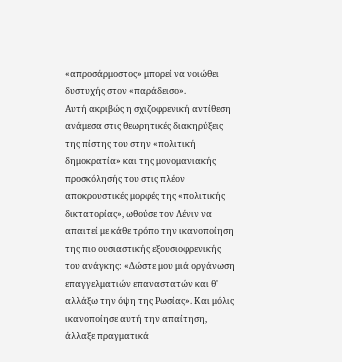«απροσάρμοστος» μπορεί να νοιώθει δυστυχής στον «παράδεισο».
Αυτή ακριβώς η σχιζοφρενική αντίθεση ανάμεσα στις θεωρητικές διακηρύξεις της πίστης του στην «πολιτική δημοκρατία» και της μονομανιακής προσκόλησής του στις πλέον αποκρουστικές μορφές της «πολιτικής δικτατορίας», ωθούσε τον Λένιν να απαιτεί με κάθε τρόπο την ικανοποίηση της πιο ουσιαστικής εξουσιοφρενικής του ανάγκης: «Δώστε μου μιά οργάνωση επαγγελματιών επαναστατών και θ' αλλάξω την όψη της Ρωσίας». Και μόλις ικανοποίησε αυτή την απαίτηση, άλλαξε πραγματικά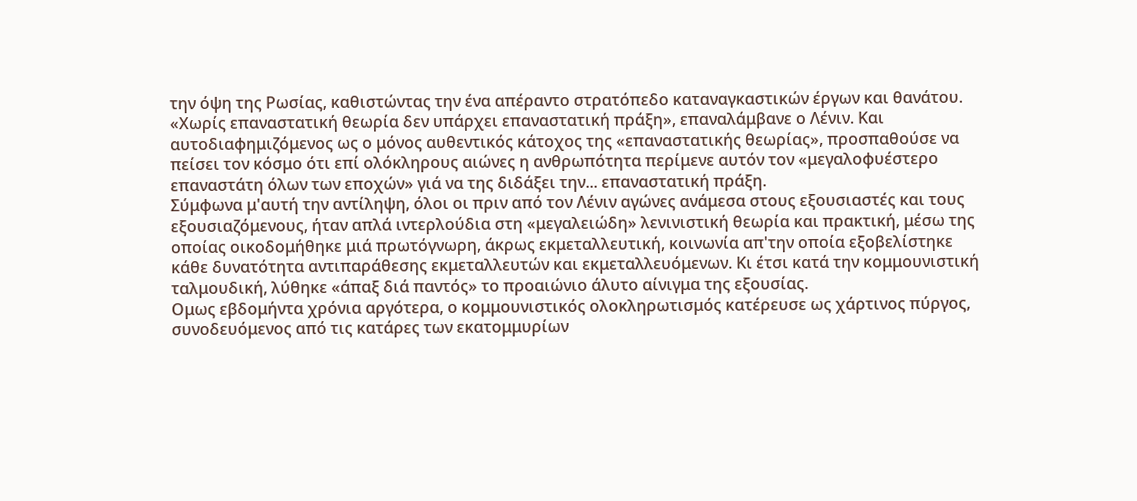την όψη της Ρωσίας, καθιστώντας την ένα απέραντο στρατόπεδο καταναγκαστικών έργων και θανάτου.
«Χωρίς επαναστατική θεωρία δεν υπάρχει επαναστατική πράξη», επαναλάμβανε ο Λένιν. Και αυτοδιαφημιζόμενος ως ο μόνος αυθεντικός κάτοχος της «επαναστατικής θεωρίας», προσπαθούσε να πείσει τον κόσμο ότι επί ολόκληρους αιώνες η ανθρωπότητα περίμενε αυτόν τον «μεγαλοφυέστερο επαναστάτη όλων των εποχών» γιά να της διδάξει την... επαναστατική πράξη.
Σύμφωνα μ'αυτή την αντίληψη, όλοι οι πριν από τον Λένιν αγώνες ανάμεσα στους εξουσιαστές και τους εξουσιαζόμενους, ήταν απλά ιντερλούδια στη «μεγαλειώδη» λενινιστική θεωρία και πρακτική, μέσω της οποίας οικοδομήθηκε μιά πρωτόγνωρη, άκρως εκμεταλλευτική, κοινωνία απ'την οποία εξοβελίστηκε κάθε δυνατότητα αντιπαράθεσης εκμεταλλευτών και εκμεταλλευόμενων. Κι έτσι κατά την κομμουνιστική ταλμουδική, λύθηκε «άπαξ διά παντός» το προαιώνιο άλυτο αίνιγμα της εξουσίας.
Ομως εβδομήντα χρόνια αργότερα, ο κομμουνιστικός ολοκληρωτισμός κατέρευσε ως χάρτινος πύργος, συνοδευόμενος από τις κατάρες των εκατομμυρίων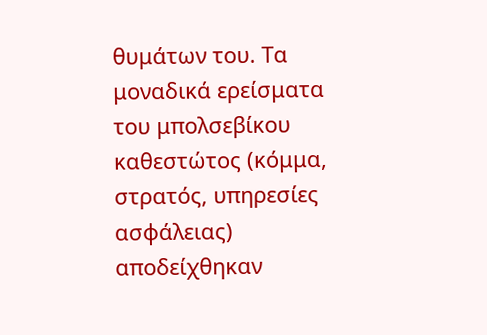θυμάτων του. Τα μοναδικά ερείσματα του μπολσεβίκου καθεστώτος (κόμμα, στρατός, υπηρεσίες ασφάλειας) αποδείχθηκαν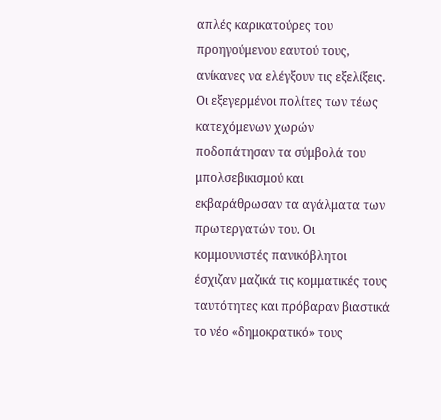απλές καρικατούρες του προηγούμενου εαυτού τους, ανίκανες να ελέγξουν τις εξελίξεις. Οι εξεγερμένοι πολίτες των τέως κατεχόμενων χωρών ποδοπάτησαν τα σύμβολά του μπολσεβικισμού και εκβαράθρωσαν τα αγάλματα των πρωτεργατών του. Οι κομμουνιστές πανικόβλητοι έσχιζαν μαζικά τις κομματικές τους ταυτότητες και πρόβαραν βιαστικά το νέο «δημοκρατικό» τους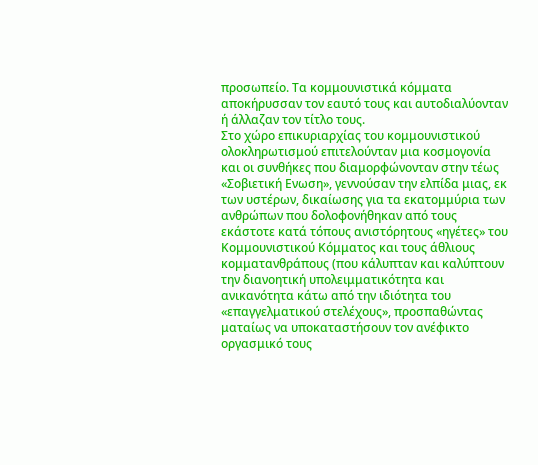προσωπείο. Τα κομμουνιστικά κόμματα αποκήρυσσαν τον εαυτό τους και αυτοδιαλύονταν ή άλλαζαν τον τίτλο τους.
Στο χώρο επικυριαρχίας του κομμουνιστικού ολοκληρωτισμού επιτελούνταν μια κοσμογονία και οι συνθήκες που διαμορφώνονταν στην τέως «Σοβιετική Ενωση», γεννούσαν την ελπίδα μιας, εκ των υστέρων, δικαίωσης για τα εκατομμύρια των ανθρώπων που δολοφονήθηκαν από τους εκάστοτε κατά τόπους ανιστόρητους «ηγέτες» του Κομμουνιστικού Κόμματος και τους άθλιους κομματανθράπους (που κάλυπταν και καλύπτουν την διανοητική υπολειμματικότητα και ανικανότητα κάτω από την ιδιότητα του «επαγγελματικού στελέχους», προσπαθώντας ματαίως να υποκαταστήσουν τον ανέφικτο οργασμικό τους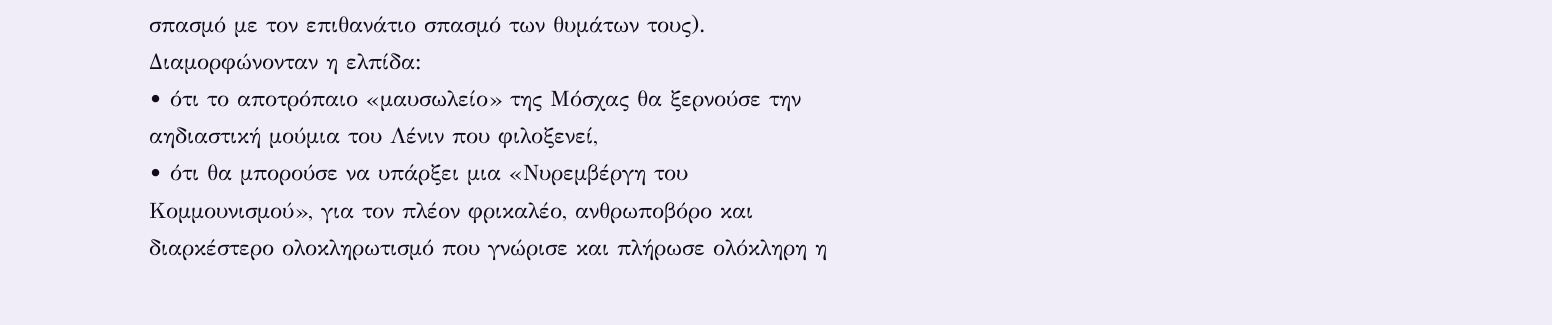σπασμό με τον επιθανάτιο σπασμό των θυμάτων τους). Διαμορφώνονταν η ελπίδα:
• ότι το αποτρόπαιο «μαυσωλείο» της Μόσχας θα ξερνούσε την αηδιαστική μούμια του Λένιν που φιλοξενεί,
• ότι θα μπορούσε να υπάρξει μια «Νυρεμβέργη του Κομμουνισμού», για τον πλέον φρικαλέο, ανθρωποβόρο και διαρκέστερο ολοκληρωτισμό που γνώρισε και πλήρωσε ολόκληρη η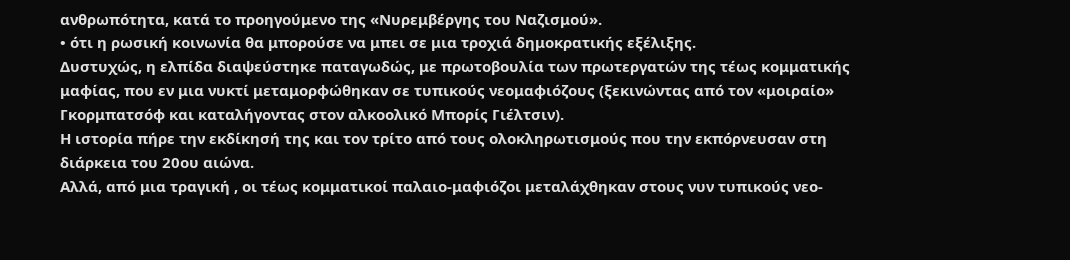ανθρωπότητα, κατά το προηγούμενο της «Νυρεμβέργης του Ναζισμού».
• ότι η ρωσική κοινωνία θα μπορούσε να μπει σε μια τροχιά δημοκρατικής εξέλιξης.
Δυστυχώς, η ελπίδα διαψεύστηκε παταγωδώς, με πρωτοβουλία των πρωτεργατών της τέως κομματικής μαφίας, που εν μια νυκτί μεταμορφώθηκαν σε τυπικούς νεομαφιόζους (ξεκινώντας από τον «μοιραίο» Γκορμπατσόφ και καταλήγοντας στον αλκοολικό Μπορίς Γιέλτσιν).
Η ιστορία πήρε την εκδίκησή της και τον τρίτο από τους ολοκληρωτισμούς που την εκπόρνευσαν στη διάρκεια του 20ου αιώνα.
Αλλά, από μια τραγική , οι τέως κομματικοί παλαιο-μαφιόζοι μεταλάχθηκαν στους νυν τυπικούς νεο-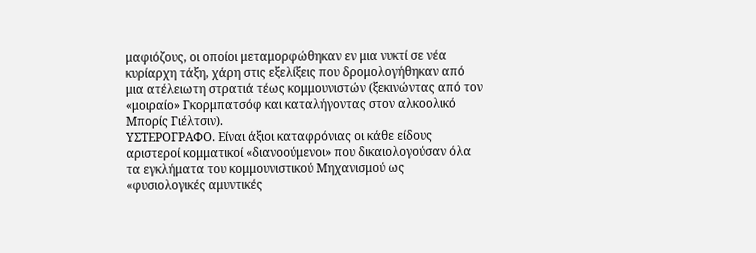μαφιόζους, οι οποίοι μεταμορφώθηκαν εν μια νυκτί σε νέα κυρίαρχη τάξη, χάρη στις εξελίξεις που δρομολογήθηκαν από μια ατέλειωτη στρατιά τέως κομμουνιστών (ξεκινώντας από τον «μοιραίο» Γκορμπατσόφ και καταλήγοντας στον αλκοολικό Μπορίς Γιέλτσιν).
ΥΣΤΕΡΟΓΡΑΦΟ. Είναι άξιοι καταφρόνιας οι κάθε είδους αριστεροί κομματικοί «διανοούμενοι» που δικαιολογούσαν όλα τα εγκλήματα του κομμουνιστικού Μηχανισμού ως «φυσιολογικές αμυντικές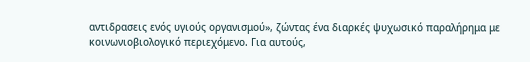αντιδρασεις ενός υγιούς οργανισμού», ζώντας ένα διαρκές ψυχωσικό παραλήρημα με κοινωνιοβιολογικό περιεχόμενο. Για αυτούς,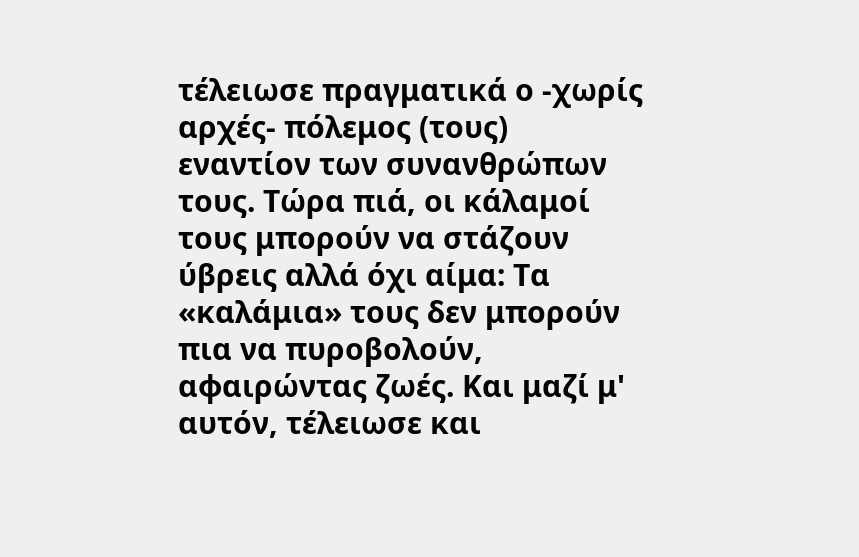τέλειωσε πραγματικά ο -χωρίς αρχές- πόλεμος (τους) εναντίον των συνανθρώπων τους. Τώρα πιά, οι κάλαμοί τους μπορούν να στάζουν ύβρεις αλλά όχι αίμα: Τα «καλάμια» τους δεν μπορούν πια να πυροβολούν, αφαιρώντας ζωές. Και μαζί μ' αυτόν, τέλειωσε και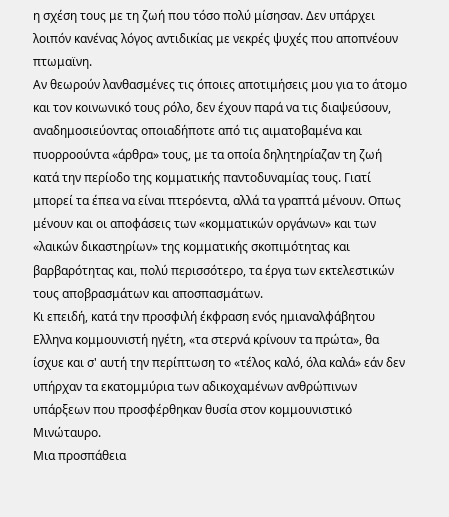η σχέση τους με τη ζωή που τόσο πολύ μίσησαν. Δεν υπάρχει λοιπόν κανένας λόγος αντιδικίας με νεκρές ψυχές που αποπνέουν πτωμαϊνη.
Αν θεωρούν λανθασμένες τις όποιες αποτιμήσεις μου για το άτομο και τον κοινωνικό τους ρόλο, δεν έχουν παρά να τις διαψεύσουν, αναδημοσιεύοντας οποιαδήποτε από τις αιματοβαμένα και πυορροούντα «άρθρα» τους, με τα οποία δηλητηρίαζαν τη ζωή κατά την περίοδο της κομματικής παντοδυναμίας τους. Γιατί μπορεί τα έπεα να είναι πτερόεντα, αλλά τα γραπτά μένουν. Οπως μένουν και οι αποφάσεις των «κομματικών οργάνων» και των «λαικών δικαστηρίων» της κομματικής σκοπιμότητας και βαρβαρότητας και, πολύ περισσότερο, τα έργα των εκτελεστικών τους αποβρασμάτων και αποσπασμάτων.
Κι επειδή, κατά την προσφιλή έκφραση ενός ημιαναλφάβητου Ελληνα κομμουνιστή ηγέτη, «τα στερνά κρίνουν τα πρώτα», θα ίσχυε και σ' αυτή την περίπτωση το «τέλος καλό, όλα καλά» εάν δεν υπήρχαν τα εκατομμύρια των αδικοχαμένων ανθρώπινων υπάρξεων που προσφέρθηκαν θυσία στον κομμουνιστικό Μινώταυρο.
Μια προσπάθεια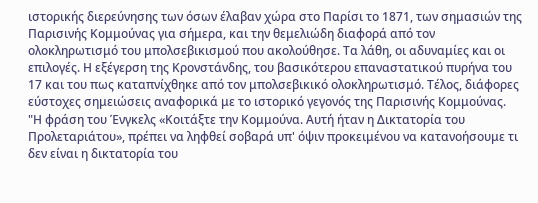ιστορικής διερεύνησης των όσων έλαβαν χώρα στο Παρίσι το 1871, των σημασιών της Παρισινής Κομμούνας για σήμερα, και την θεμελιώδη διαφορά από τον ολοκληρωτισμό του μπολσεβικισμού που ακολούθησε. Τα λάθη, οι αδυναμίες και οι επιλογές. Η εξέγερση της Κρονστάνδης, του βασικότερου επαναστατικού πυρήνα του 17 και του πως καταπνίχθηκε από τον μπολσεβικικό ολοκληρωτισμό. Τέλος, διάφορες εύστοχες σημειώσεις αναφορικά με το ιστορικό γεγονός της Παρισινής Κομμούνας.
"Η φράση του Ένγκελς «Κοιτάξτε την Κομμούνα. Αυτή ήταν η Δικτατορία του Προλεταριάτου», πρέπει να ληφθεί σοβαρά υπ' όψιν προκειμένου να κατανοήσουμε τι δεν είναι η δικτατορία του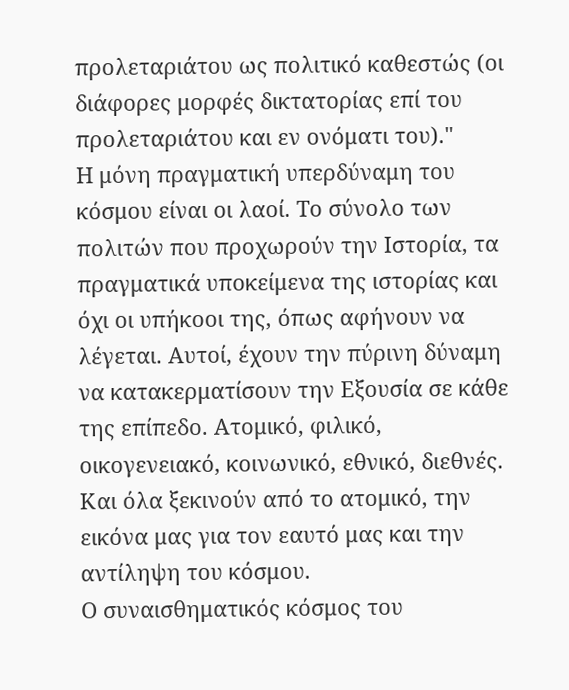προλεταριάτου ως πολιτικό καθεστώς (οι διάφορες μορφές δικτατορίας επί του προλεταριάτου και εν ονόματι του)."
Η μόνη πραγματική υπερδύναμη του κόσμου είναι οι λαοί. Το σύνολο των πολιτών που προχωρούν την Ιστορία, τα πραγματικά υποκείμενα της ιστορίας και όχι οι υπήκοοι της, όπως αφήνουν να λέγεται. Αυτοί, έχουν την πύρινη δύναμη να κατακερματίσουν την Εξουσία σε κάθε της επίπεδο. Ατομικό, φιλικό, οικογενειακό, κοινωνικό, εθνικό, διεθνές. Και όλα ξεκινούν από το ατομικό, την εικόνα μας για τον εαυτό μας και την αντίληψη του κόσμου.
Ο συναισθηματικός κόσμος του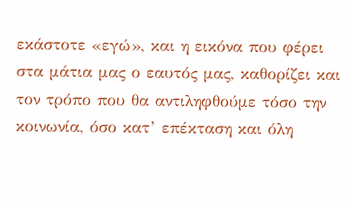εκάστοτε «εγώ», και η εικόνα που φέρει στα μάτια μας ο εαυτός μας, καθορίζει και τον τρόπο που θα αντιληφθούμε τόσο την κοινωνία, όσο κατ’ επέκταση και όλη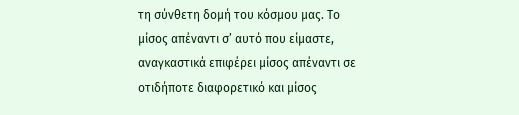τη σύνθετη δομή του κόσμου μας. Το μίσος απέναντι σ’ αυτό που είμαστε, αναγκαστικά επιφέρει μίσος απέναντι σε οτιδήποτε διαφορετικό και μίσος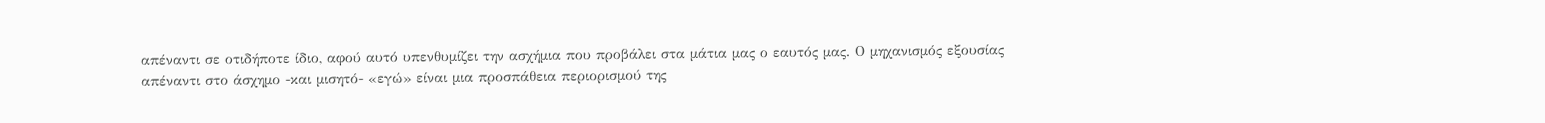απέναντι σε οτιδήποτε ίδιο, αφού αυτό υπενθυμίζει την ασχήμια που προβάλει στα μάτια μας ο εαυτός μας. Ο μηχανισμός εξουσίας απέναντι στο άσχημο -και μισητό- «εγώ» είναι μια προσπάθεια περιορισμού της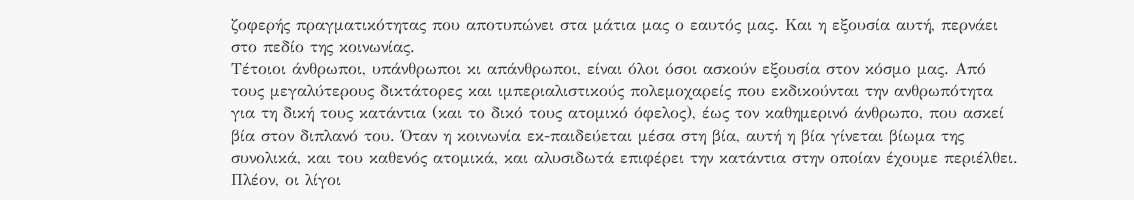ζοφερής πραγματικότητας που αποτυπώνει στα μάτια μας ο εαυτός μας. Και η εξουσία αυτή, περνάει στο πεδίο της κοινωνίας.
Τέτοιοι άνθρωποι, υπάνθρωποι κι απάνθρωποι, είναι όλοι όσοι ασκούν εξουσία στον κόσμο μας. Από τους μεγαλύτερους δικτάτορες και ιμπεριαλιστικούς πολεμοχαρείς που εκδικούνται την ανθρωπότητα για τη δική τους κατάντια (και το δικό τους ατομικό όφελος), έως τον καθημερινό άνθρωπο, που ασκεί βία στον διπλανό του. Όταν η κοινωνία εκ-παιδεύεται μέσα στη βία, αυτή η βία γίνεται βίωμα της συνολικά, και του καθενός ατομικά, και αλυσιδωτά επιφέρει την κατάντια στην οποίαν έχουμε περιέλθει.
Πλέον, οι λίγοι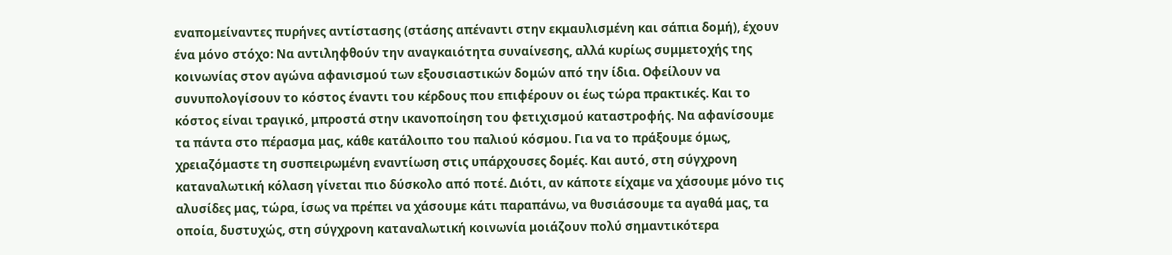εναπομείναντες πυρήνες αντίστασης (στάσης απέναντι στην εκμαυλισμένη και σάπια δομή), έχουν ένα μόνο στόχο: Να αντιληφθούν την αναγκαιότητα συναίνεσης, αλλά κυρίως συμμετοχής της κοινωνίας στον αγώνα αφανισμού των εξουσιαστικών δομών από την ίδια. Οφείλουν να συνυπολογίσουν το κόστος έναντι του κέρδους που επιφέρουν οι έως τώρα πρακτικές. Και το κόστος είναι τραγικό, μπροστά στην ικανοποίηση του φετιχισμού καταστροφής. Να αφανίσουμε τα πάντα στο πέρασμα μας, κάθε κατάλοιπο του παλιού κόσμου. Για να το πράξουμε όμως, χρειαζόμαστε τη συσπειρωμένη εναντίωση στις υπάρχουσες δομές. Και αυτό, στη σύγχρονη καταναλωτική κόλαση γίνεται πιο δύσκολο από ποτέ. Διότι, αν κάποτε είχαμε να χάσουμε μόνο τις αλυσίδες μας, τώρα, ίσως να πρέπει να χάσουμε κάτι παραπάνω, να θυσιάσουμε τα αγαθά μας, τα οποία, δυστυχώς, στη σύγχρονη καταναλωτική κοινωνία μοιάζουν πολύ σημαντικότερα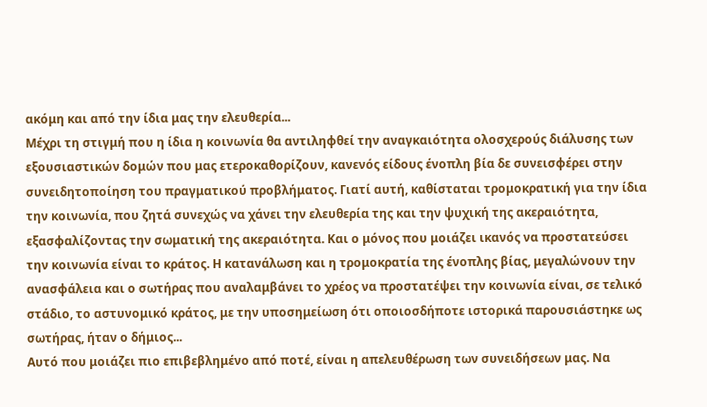ακόμη και από την ίδια μας την ελευθερία...
Μέχρι τη στιγμή που η ίδια η κοινωνία θα αντιληφθεί την αναγκαιότητα ολοσχερούς διάλυσης των εξουσιαστικών δομών που μας ετεροκαθορίζουν, κανενός είδους ένοπλη βία δε συνεισφέρει στην συνειδητοποίηση του πραγματικού προβλήματος. Γιατί αυτή, καθίσταται τρομοκρατική για την ίδια την κοινωνία, που ζητά συνεχώς να χάνει την ελευθερία της και την ψυχική της ακεραιότητα, εξασφαλίζοντας την σωματική της ακεραιότητα. Και ο μόνος που μοιάζει ικανός να προστατεύσει την κοινωνία είναι το κράτος. Η κατανάλωση και η τρομοκρατία της ένοπλης βίας, μεγαλώνουν την ανασφάλεια και ο σωτήρας που αναλαμβάνει το χρέος να προστατέψει την κοινωνία είναι, σε τελικό στάδιο, το αστυνομικό κράτος, με την υποσημείωση ότι οποιοσδήποτε ιστορικά παρουσιάστηκε ως σωτήρας, ήταν ο δήμιος...
Αυτό που μοιάζει πιο επιβεβλημένο από ποτέ, είναι η απελευθέρωση των συνειδήσεων μας. Να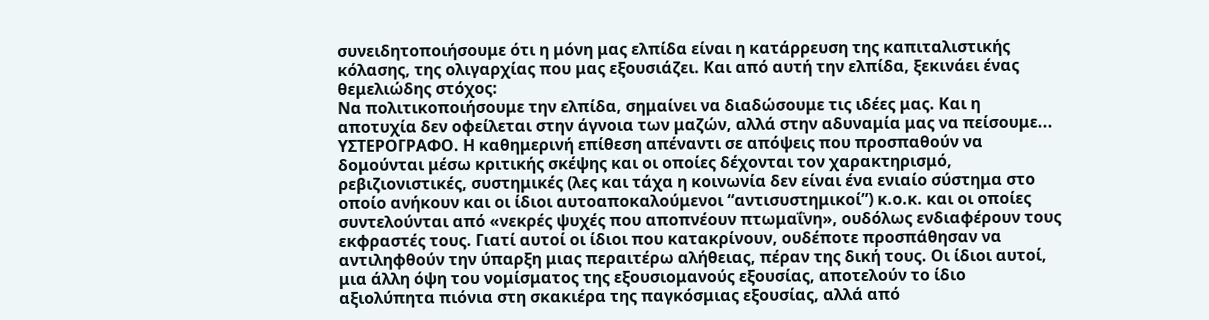συνειδητοποιήσουμε ότι η μόνη μας ελπίδα είναι η κατάρρευση της καπιταλιστικής κόλασης, της ολιγαρχίας που μας εξουσιάζει. Και από αυτή την ελπίδα, ξεκινάει ένας θεμελιώδης στόχος:
Να πολιτικοποιήσουμε την ελπίδα, σημαίνει να διαδώσουμε τις ιδέες μας. Και η αποτυχία δεν οφείλεται στην άγνοια των μαζών, αλλά στην αδυναμία μας να πείσουμε...
ΥΣΤΕΡΟΓΡΑΦΟ. Η καθημερινή επίθεση απέναντι σε απόψεις που προσπαθούν να δομούνται μέσω κριτικής σκέψης και οι οποίες δέχονται τον χαρακτηρισμό, ρεβιζιονιστικές, συστημικές (λες και τάχα η κοινωνία δεν είναι ένα ενιαίο σύστημα στο οποίο ανήκουν και οι ίδιοι αυτοαποκαλούμενοι “αντισυστημικοί”) κ.ο.κ. και οι οποίες συντελούνται από «νεκρές ψυχές που αποπνέουν πτωμαΐνη», ουδόλως ενδιαφέρουν τους εκφραστές τους. Γιατί αυτοί οι ίδιοι που κατακρίνουν, ουδέποτε προσπάθησαν να αντιληφθούν την ύπαρξη μιας περαιτέρω αλήθειας, πέραν της δική τους. Οι ίδιοι αυτοί, μια άλλη όψη του νομίσματος της εξουσιομανούς εξουσίας, αποτελούν το ίδιο αξιολύπητα πιόνια στη σκακιέρα της παγκόσμιας εξουσίας, αλλά από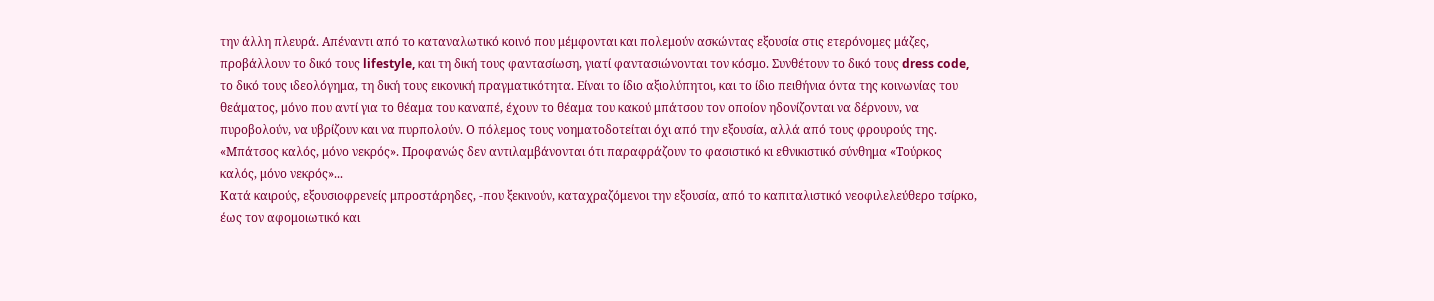την άλλη πλευρά. Απέναντι από το καταναλωτικό κοινό που μέμφονται και πολεμούν ασκώντας εξουσία στις ετερόνομες μάζες, προβάλλουν το δικό τους lifestyle, και τη δική τους φαντασίωση, γιατί φαντασιώνονται τον κόσμο. Συνθέτουν το δικό τους dress code, το δικό τους ιδεολόγημα, τη δική τους εικονική πραγματικότητα. Είναι το ίδιο αξιολύπητοι, και το ίδιο πειθήνια όντα της κοινωνίας του θεάματος, μόνο που αντί για το θέαμα του καναπέ, έχουν το θέαμα του κακού μπάτσου τον οποίον ηδονίζονται να δέρνουν, να πυροβολούν, να υβρίζουν και να πυρπολούν. Ο πόλεμος τους νοηματοδοτείται όχι από την εξουσία, αλλά από τους φρουρούς της. «Μπάτσος καλός, μόνο νεκρός». Προφανώς δεν αντιλαμβάνονται ότι παραφράζουν το φασιστικό κι εθνικιστικό σύνθημα «Τούρκος καλός, μόνο νεκρός»...
Κατά καιρούς, εξουσιοφρενείς μπροστάρηδες, -που ξεκινούν, καταχραζόμενοι την εξουσία, από το καπιταλιστικό νεοφιλελεύθερο τσίρκο, έως τον αφομοιωτικό και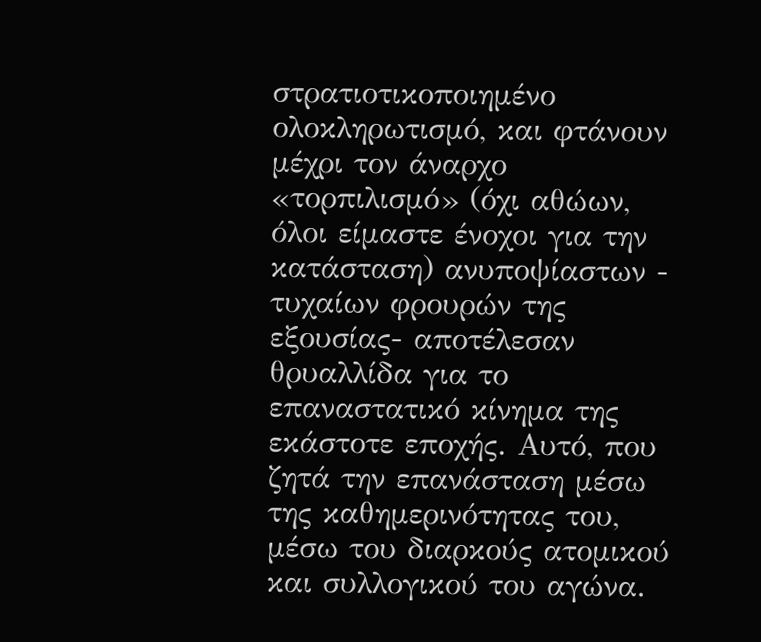στρατιοτικοποιημένο ολοκληρωτισμό, και φτάνουν μέχρι τον άναρχο «τορπιλισμό» (όχι αθώων, όλοι είμαστε ένοχοι για την κατάσταση) ανυποψίαστων - τυχαίων φρουρών της εξουσίας- αποτέλεσαν θρυαλλίδα για το επαναστατικό κίνημα της εκάστοτε εποχής. Αυτό, που ζητά την επανάσταση μέσω της καθημερινότητας του, μέσω του διαρκούς ατομικού και συλλογικού του αγώνα.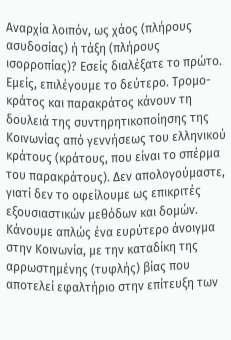Αναρχία λοιπόν, ως χάος (πλήρους ασυδοσίας) ή τάξη (πλήρους ισορροπίας)? Εσείς διαλέξατε το πρώτο.
Εμείς, επιλέγουμε το δεύτερο. Τρομο-κράτος και παρακράτος κάνουν τη δουλειά της συντηρητικοποίησης της Κοινωνίας από γεννήσεως του ελληνικού κράτους (κράτους, που είναι το σπέρμα του παρακράτους). Δεν απολογούμαστε, γιατί δεν το οφείλουμε ως επικριτές εξουσιαστικών μεθόδων και δομών. Κάνουμε απλώς ένα ευρύτερο άνοιγμα στην Κοινωνία, με την καταδίκη της αρρωστημένης (τυφλής) βίας που αποτελεί εφαλτήριο στην επίτευξη των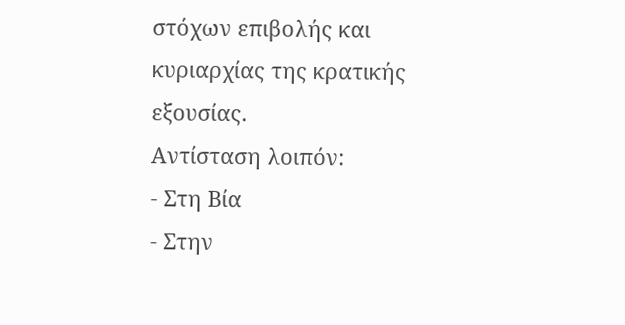στόχων επιβολής και κυριαρχίας της κρατικής εξουσίας.
Αντίσταση λοιπόν:
- Στη Βία
- Στην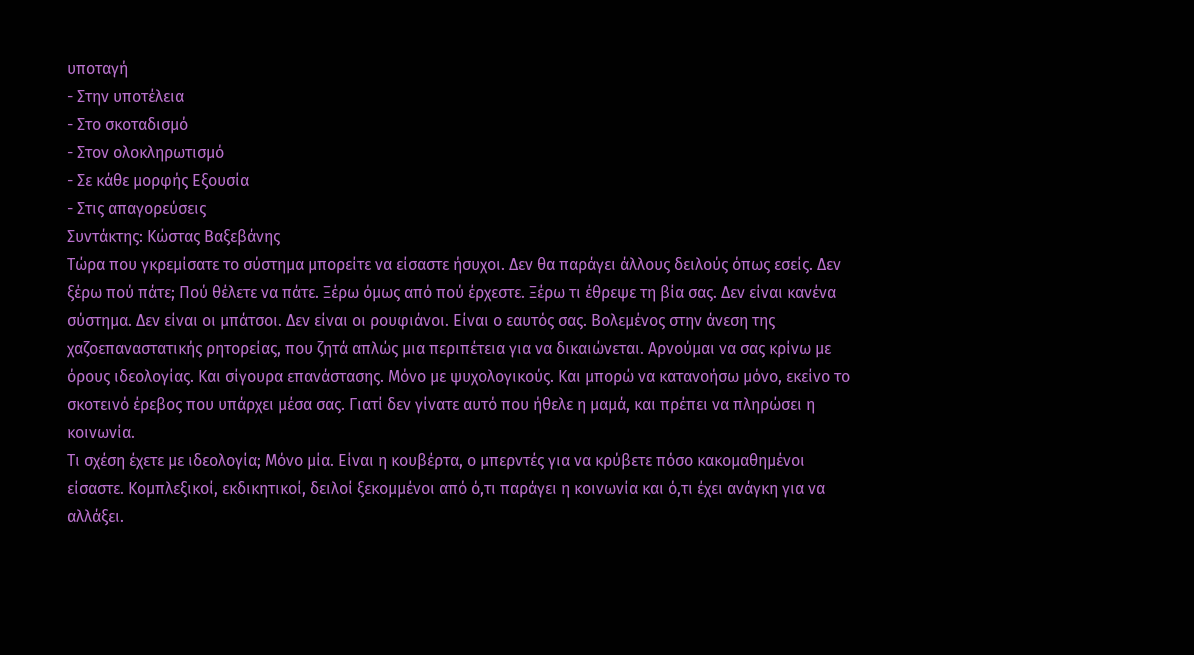υποταγή
- Στην υποτέλεια
- Στο σκοταδισμό
- Στον ολοκληρωτισμό
- Σε κάθε μορφής Εξουσία
- Στις απαγορεύσεις
Συντάκτης: Κώστας Βαξεβάνης
Τώρα που γκρεμίσατε το σύστημα μπορείτε να είσαστε ήσυχοι. Δεν θα παράγει άλλους δειλούς όπως εσείς. Δεν ξέρω πού πάτε; Πού θέλετε να πάτε. Ξέρω όμως από πού έρχεστε. Ξέρω τι έθρεψε τη βία σας. Δεν είναι κανένα σύστημα. Δεν είναι οι μπάτσοι. Δεν είναι οι ρουφιάνοι. Είναι ο εαυτός σας. Βολεμένος στην άνεση της χαζοεπαναστατικής ρητορείας, που ζητά απλώς μια περιπέτεια για να δικαιώνεται. Αρνούμαι να σας κρίνω με όρους ιδεολογίας. Και σίγουρα επανάστασης. Μόνο με ψυχολογικούς. Και μπορώ να κατανοήσω μόνο, εκείνο το σκοτεινό έρεβος που υπάρχει μέσα σας. Γιατί δεν γίνατε αυτό που ήθελε η μαμά, και πρέπει να πληρώσει η κοινωνία.
Τι σχέση έχετε με ιδεολογία; Μόνο μία. Είναι η κουβέρτα, ο μπερντές για να κρύβετε πόσο κακομαθημένοι είσαστε. Κομπλεξικοί, εκδικητικοί, δειλοί ξεκομμένοι από ό,τι παράγει η κοινωνία και ό,τι έχει ανάγκη για να αλλάξει.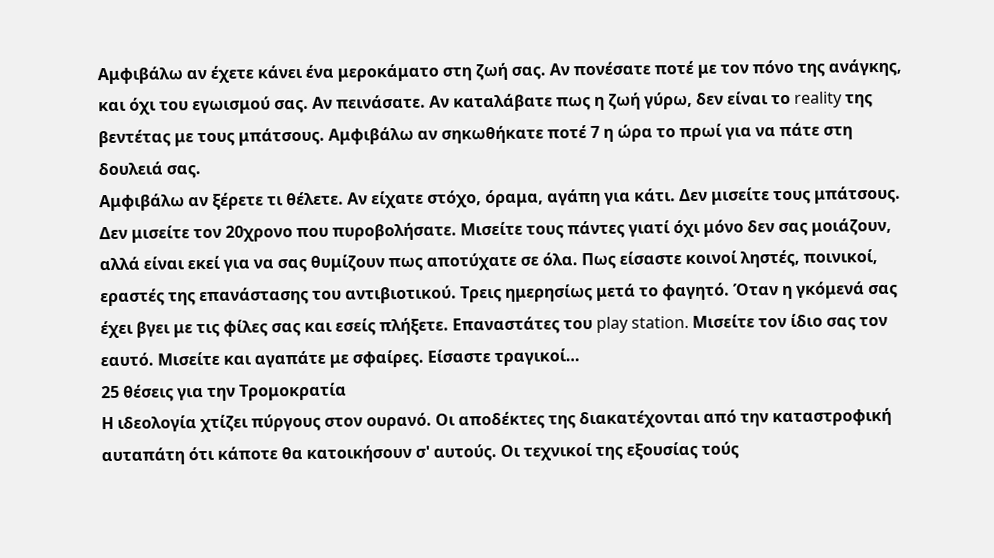Αμφιβάλω αν έχετε κάνει ένα μεροκάματο στη ζωή σας. Αν πονέσατε ποτέ με τον πόνο της ανάγκης, και όχι του εγωισμού σας. Αν πεινάσατε. Αν καταλάβατε πως η ζωή γύρω, δεν είναι το reality της βεντέτας με τους μπάτσους. Αμφιβάλω αν σηκωθήκατε ποτέ 7 η ώρα το πρωί για να πάτε στη δουλειά σας.
Αμφιβάλω αν ξέρετε τι θέλετε. Αν είχατε στόχο, όραμα, αγάπη για κάτι. Δεν μισείτε τους μπάτσους. Δεν μισείτε τον 20χρονο που πυροβολήσατε. Μισείτε τους πάντες γιατί όχι μόνο δεν σας μοιάζουν, αλλά είναι εκεί για να σας θυμίζουν πως αποτύχατε σε όλα. Πως είσαστε κοινοί ληστές, ποινικοί, εραστές της επανάστασης του αντιβιοτικού. Τρεις ημερησίως μετά το φαγητό. Όταν η γκόμενά σας έχει βγει με τις φίλες σας και εσείς πλήξετε. Επαναστάτες του play station. Μισείτε τον ίδιο σας τον εαυτό. Μισείτε και αγαπάτε με σφαίρες. Είσαστε τραγικοί…
25 θέσεις για την Τρομοκρατία
Η ιδεολογία χτίζει πύργους στον ουρανό. Οι αποδέκτες της διακατέχονται από την καταστροφική αυταπάτη ότι κάποτε θα κατοικήσουν σ' αυτούς. Οι τεχνικοί της εξουσίας τούς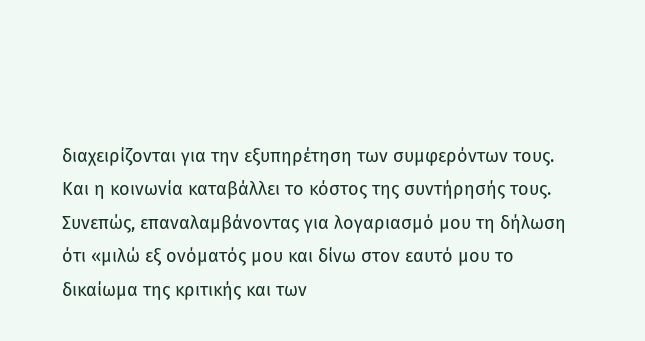διαχειρίζονται για την εξυπηρέτηση των συμφερόντων τους. Και η κοινωνία καταβάλλει το κόστος της συντήρησής τους.
Συνεπώς, επαναλαμβάνοντας για λογαριασμό μου τη δήλωση ότι «μιλώ εξ ονόματός μου και δίνω στον εαυτό μου το δικαίωμα της κριτικής και των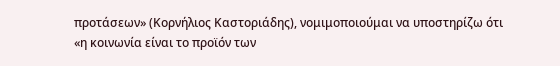προτάσεων» (Κορνήλιος Καστοριάδης), νομιμοποιούμαι να υποστηρίζω ότι «η κοινωνία είναι το προϊόν των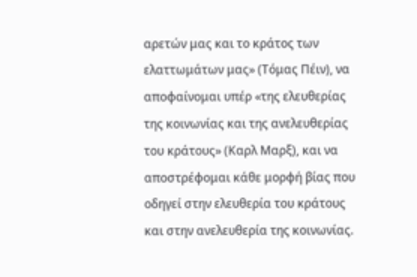αρετών μας και το κράτος των ελαττωμάτων μας» (Τόμας Πέιν), να αποφαίνομαι υπέρ «της ελευθερίας της κοινωνίας και της ανελευθερίας του κράτους» (Καρλ Μαρξ), και να αποστρέφομαι κάθε μορφή βίας που οδηγεί στην ελευθερία του κράτους και στην ανελευθερία της κοινωνίας.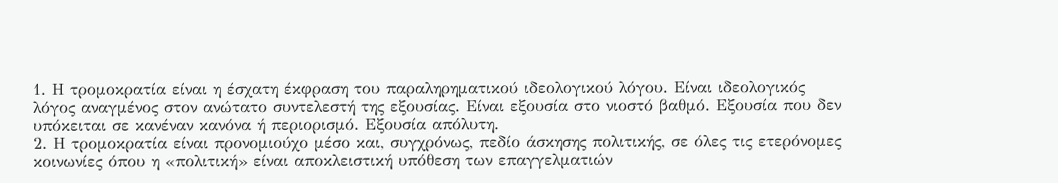1. Η τρομοκρατία είναι η έσχατη έκφραση του παραληρηματικού ιδεολογικού λόγου. Είναι ιδεολογικός λόγος αναγμένος στον ανώτατο συντελεστή της εξουσίας. Είναι εξουσία στο νιοστό βαθμό. Εξουσία που δεν υπόκειται σε κανέναν κανόνα ή περιορισμό. Εξουσία απόλυτη.
2. Η τρομοκρατία είναι προνομιούχο μέσο και, συγχρόνως, πεδίο άσκησης πολιτικής, σε όλες τις ετερόνομες κοινωνίες όπου η «πολιτική» είναι αποκλειστική υπόθεση των επαγγελματιών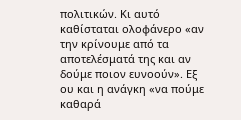πολιτικών. Κι αυτό καθίσταται ολοφάνερο «αν την κρίνουμε από τα αποτελέσματά της και αν δούμε ποιον ευνοούν». Εξ ου και η ανάγκη «να πούμε καθαρά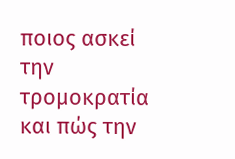ποιος ασκεί την τρομοκρατία και πώς την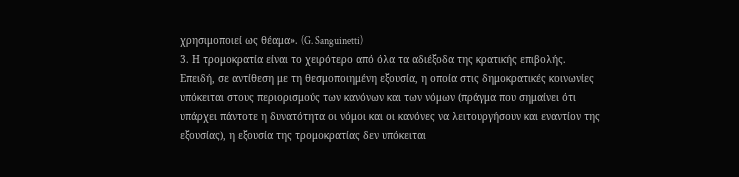χρησιμοποιεί ως θέαμα». (G. Sanguinetti)
3. Η τρομοκρατία είναι το χειρότερο από όλα τα αδιέξοδα της κρατικής επιβολής. Επειδή, σε αντίθεση με τη θεσμοποιημένη εξουσία, η οποία στις δημοκρατικές κοινωνίες υπόκειται στους περιορισμούς των κανόνων και των νόμων (πράγμα που σημαίνει ότι υπάρχει πάντοτε η δυνατότητα οι νόμοι και οι κανόνες να λειτουργήσουν και εναντίον της εξουσίας), η εξουσία της τρομοκρατίας δεν υπόκειται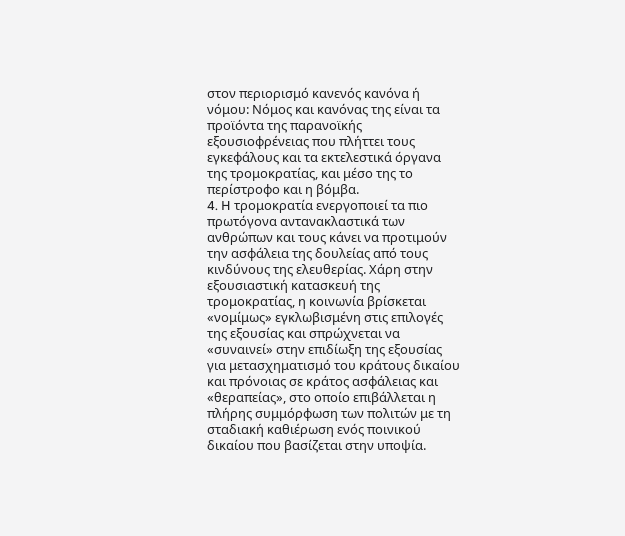στον περιορισμό κανενός κανόνα ή νόμου: Νόμος και κανόνας της είναι τα προϊόντα της παρανοϊκής εξουσιοφρένειας που πλήττει τους εγκεφάλους και τα εκτελεστικά όργανα της τρομοκρατίας, και μέσο της το περίστροφο και η βόμβα.
4. H τρομοκρατία ενεργοποιεί τα πιο πρωτόγονα αντανακλαστικά των ανθρώπων και τους κάνει να προτιμούν την ασφάλεια της δουλείας από τους κινδύνους της ελευθερίας. Χάρη στην εξουσιαστική κατασκευή της τρομοκρατίας, η κοινωνία βρίσκεται «νομίμως» εγκλωβισμένη στις επιλογές της εξουσίας και σπρώχνεται να «συναινεί» στην επιδίωξη της εξουσίας για μετασχηματισμό του κράτους δικαίου και πρόνοιας σε κράτος ασφάλειας και «θεραπείας», στο οποίο επιβάλλεται η πλήρης συμμόρφωση των πολιτών με τη σταδιακή καθιέρωση ενός ποινικού δικαίου που βασίζεται στην υποψία.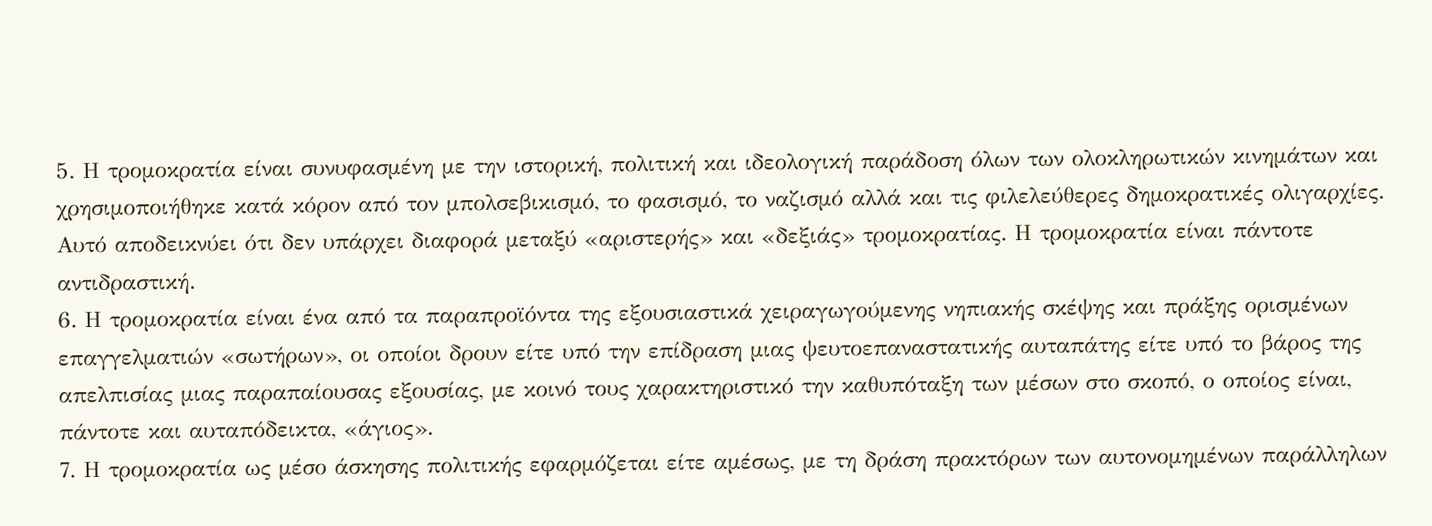5. Η τρομοκρατία είναι συνυφασμένη με την ιστορική, πολιτική και ιδεολογική παράδοση όλων των ολοκληρωτικών κινημάτων και χρησιμοποιήθηκε κατά κόρον από τον μπολσεβικισμό, το φασισμό, το ναζισμό αλλά και τις φιλελεύθερες δημοκρατικές ολιγαρχίες. Αυτό αποδεικνύει ότι δεν υπάρχει διαφορά μεταξύ «αριστερής» και «δεξιάς» τρομοκρατίας. Η τρομοκρατία είναι πάντοτε αντιδραστική.
6. Η τρομοκρατία είναι ένα από τα παραπροϊόντα της εξουσιαστικά χειραγωγούμενης νηπιακής σκέψης και πράξης ορισμένων επαγγελματιών «σωτήρων», οι οποίοι δρουν είτε υπό την επίδραση μιας ψευτοεπαναστατικής αυταπάτης είτε υπό το βάρος της απελπισίας μιας παραπαίουσας εξουσίας, με κοινό τους χαρακτηριστικό την καθυπόταξη των μέσων στο σκοπό, ο οποίος είναι, πάντοτε και αυταπόδεικτα, «άγιος».
7. Η τρομοκρατία ως μέσο άσκησης πολιτικής εφαρμόζεται είτε αμέσως, με τη δράση πρακτόρων των αυτονομημένων παράλληλων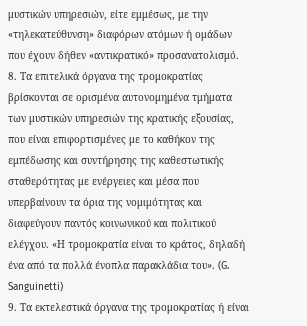μυστικών υπηρεσιών, είτε εμμέσως, με την «τηλεκατεύθυνση» διαφόρων ατόμων ή ομάδων που έχουν δήθεν «αντικρατικό» προσανατολισμό.
8. Τα επιτελικά όργανα της τρομοκρατίας βρίσκονται σε ορισμένα αυτονομημένα τμήματα των μυστικών υπηρεσιών της κρατικής εξουσίας, που είναι επιφορτισμένες με το καθήκον της εμπέδωσης και συντήρησης της καθεστωτικής σταθερότητας με ενέργειες και μέσα που υπερβαίνουν τα όρια της νομιμότητας και διαφεύγουν παντός κοινωνικού και πολιτικού ελέγχου. «Η τρομοκρατία είναι το κράτος, δηλαδή ένα από τα πολλά ένοπλα παρακλάδια του». (G. Sanguinetti)
9. Τα εκτελεστικά όργανα της τρομοκρατίας ή είναι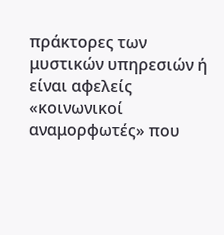πράκτορες των μυστικών υπηρεσιών ή είναι αφελείς «κοινωνικοί αναμορφωτές» που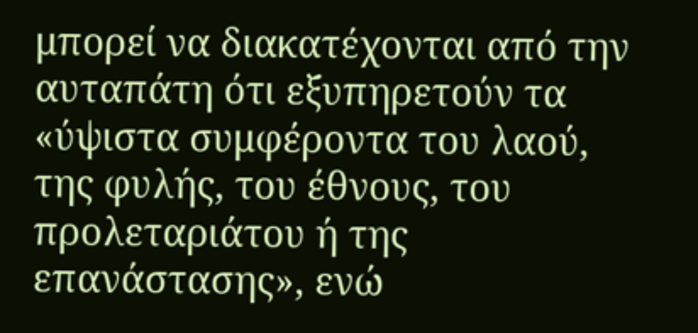μπορεί να διακατέχονται από την αυταπάτη ότι εξυπηρετούν τα «ύψιστα συμφέροντα του λαού, της φυλής, του έθνους, του προλεταριάτου ή της επανάστασης», ενώ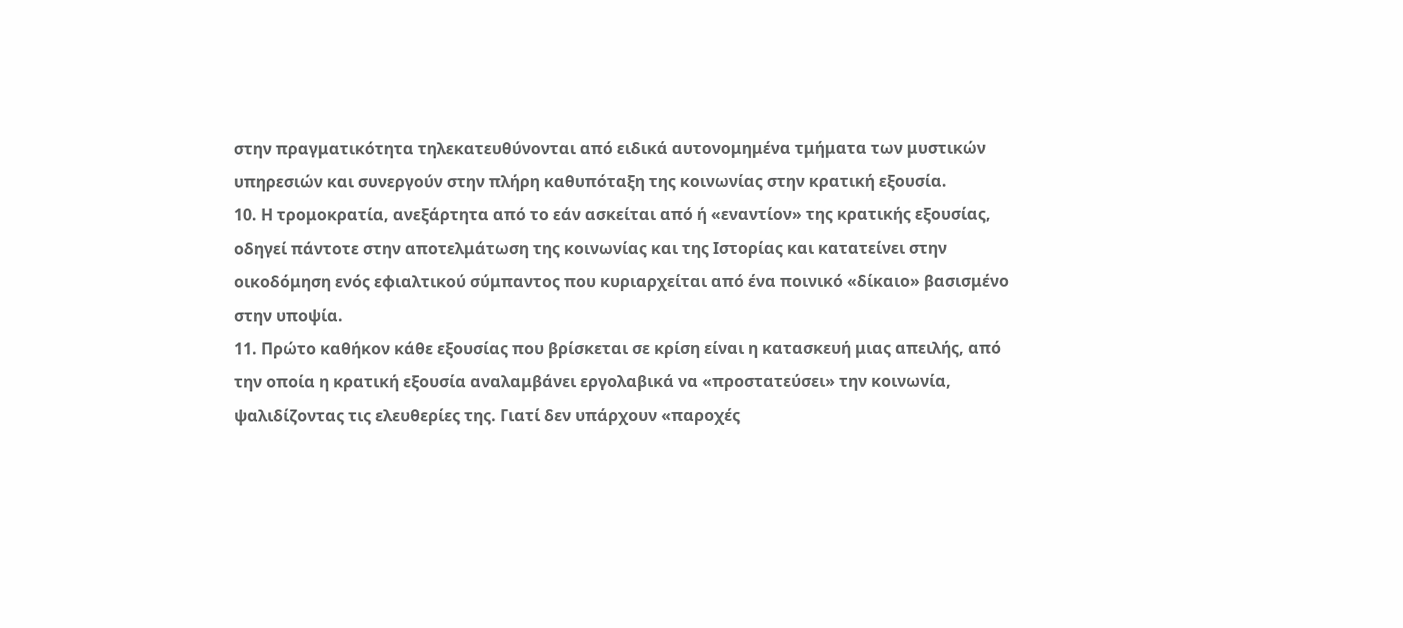στην πραγματικότητα τηλεκατευθύνονται από ειδικά αυτονομημένα τμήματα των μυστικών υπηρεσιών και συνεργούν στην πλήρη καθυπόταξη της κοινωνίας στην κρατική εξουσία.
10. Η τρομοκρατία, ανεξάρτητα από το εάν ασκείται από ή «εναντίον» της κρατικής εξουσίας, οδηγεί πάντοτε στην αποτελμάτωση της κοινωνίας και της Ιστορίας και κατατείνει στην οικοδόμηση ενός εφιαλτικού σύμπαντος που κυριαρχείται από ένα ποινικό «δίκαιο» βασισμένο στην υποψία.
11. Πρώτο καθήκον κάθε εξουσίας που βρίσκεται σε κρίση είναι η κατασκευή μιας απειλής, από την οποία η κρατική εξουσία αναλαμβάνει εργολαβικά να «προστατεύσει» την κοινωνία, ψαλιδίζοντας τις ελευθερίες της. Γιατί δεν υπάρχουν «παροχές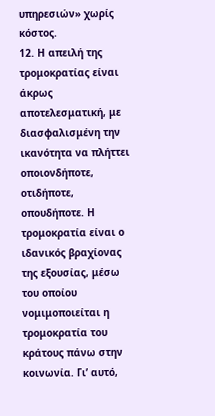υπηρεσιών» χωρίς κόστος.
12. Η απειλή της τρομοκρατίας είναι άκρως αποτελεσματική, με διασφαλισμένη την ικανότητα να πλήττει οποιονδήποτε, οτιδήποτε, οπουδήποτε. Η τρομοκρατία είναι ο ιδανικός βραχίονας της εξουσίας, μέσω του οποίου νομιμοποιείται η τρομοκρατία του κράτους πάνω στην κοινωνία. Γι’ αυτό,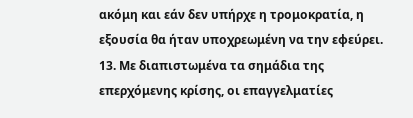ακόμη και εάν δεν υπήρχε η τρομοκρατία, η εξουσία θα ήταν υποχρεωμένη να την εφεύρει.
13. Με διαπιστωμένα τα σημάδια της επερχόμενης κρίσης, οι επαγγελματίες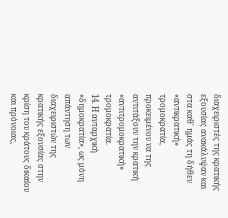διαχειριστές της κρατικής εξουσίας ανακάλυψαν και στα καθ' ημάς τη δήθεν «αντικρατική» τρομοκρατία, προκειμένου να της αντιτάξουν την κρατική «αντιτρομοκρατική» τρομοκρατία.
14. Η αυταρχική «δημοκρατία», ως μόνη απάντηση των διαχειριστών της κρατικής εξουσίας στην κρίση του κράτους δικαίου και πρόνοιας,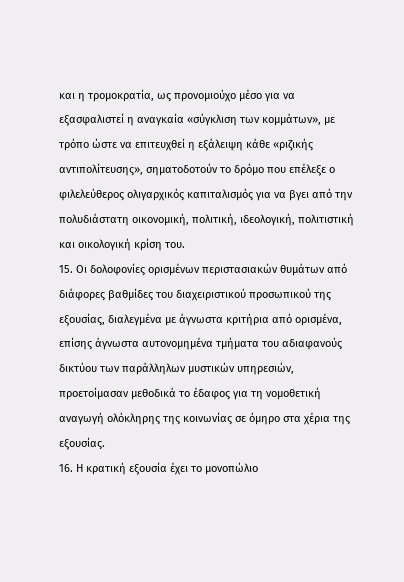και η τρομοκρατία, ως προνομιούχο μέσο για να εξασφαλιστεί η αναγκαία «σύγκλιση των κομμάτων», με τρόπο ώστε να επιτευχθεί η εξάλειψη κάθε «ριζικής αντιπολίτευσης», σηματοδοτούν το δρόμο που επέλεξε ο φιλελεύθερος ολιγαρχικός καπιταλισμός για να βγει από την πολυδιάστατη οικονομική, πολιτική, ιδεολογική, πολιτιστική και οικολογική κρίση του.
15. Οι δολοφονίες ορισμένων περιστασιακών θυμάτων από διάφορες βαθμίδες του διαχειριστικού προσωπικού της εξουσίας, διαλεγμένα με άγνωστα κριτήρια από ορισμένα, επίσης άγνωστα αυτονομημένα τμήματα του αδιαφανούς δικτύου των παράλληλων μυστικών υπηρεσιών, προετοίμασαν μεθοδικά το έδαφος για τη νομοθετική αναγωγή ολόκληρης της κοινωνίας σε όμηρο στα χέρια της εξουσίας.
16. Η κρατική εξουσία έχει το μονοπώλιο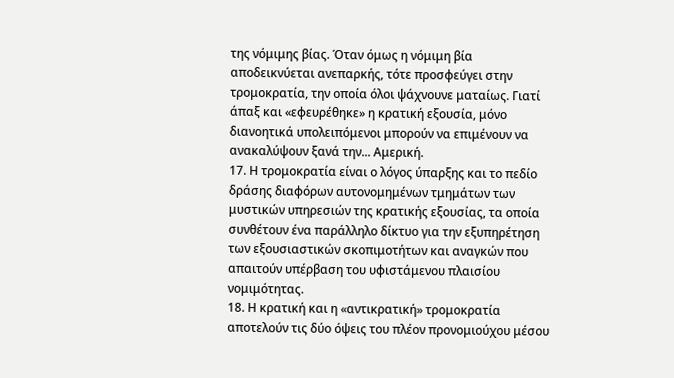της νόμιμης βίας. Όταν όμως η νόμιμη βία αποδεικνύεται ανεπαρκής, τότε προσφεύγει στην τρομοκρατία, την οποία όλοι ψάχνουνε ματαίως. Γιατί άπαξ και «εφευρέθηκε» η κρατική εξουσία, μόνο διανοητικά υπολειπόμενοι μπορούν να επιμένουν να ανακαλύψουν ξανά την... Αμερική.
17. Η τρομοκρατία είναι ο λόγος ύπαρξης και το πεδίο δράσης διαφόρων αυτονομημένων τμημάτων των μυστικών υπηρεσιών της κρατικής εξουσίας, τα οποία συνθέτουν ένα παράλληλο δίκτυο για την εξυπηρέτηση των εξουσιαστικών σκοπιμοτήτων και αναγκών που απαιτούν υπέρβαση του υφιστάμενου πλαισίου νομιμότητας.
18. Η κρατική και η «αντικρατική» τρομοκρατία αποτελούν τις δύο όψεις του πλέον προνομιούχου μέσου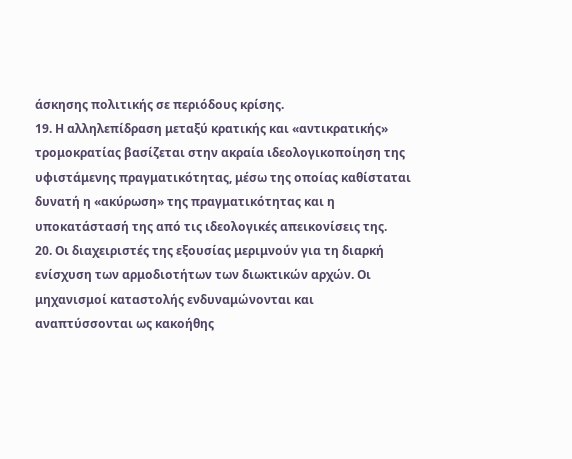άσκησης πολιτικής σε περιόδους κρίσης.
19. Η αλληλεπίδραση μεταξύ κρατικής και «αντικρατικής» τρομοκρατίας βασίζεται στην ακραία ιδεολογικοποίηση της υφιστάμενης πραγματικότητας, μέσω της οποίας καθίσταται δυνατή η «ακύρωση» της πραγματικότητας και η υποκατάστασή της από τις ιδεολογικές απεικονίσεις της.
20. Οι διαχειριστές της εξουσίας μεριμνούν για τη διαρκή ενίσχυση των αρμοδιοτήτων των διωκτικών αρχών. Οι μηχανισμοί καταστολής ενδυναμώνονται και αναπτύσσονται ως κακοήθης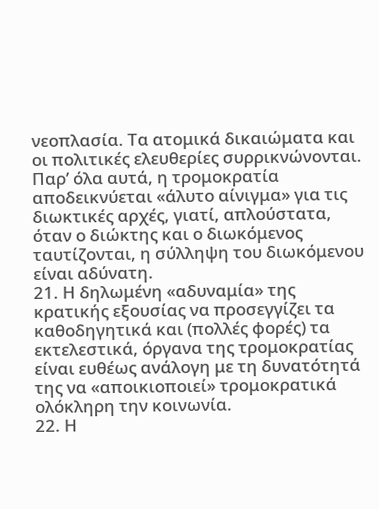νεοπλασία. Τα ατομικά δικαιώματα και οι πολιτικές ελευθερίες συρρικνώνονται. Παρ’ όλα αυτά, η τρομοκρατία αποδεικνύεται «άλυτο αίνιγμα» για τις διωκτικές αρχές, γιατί, απλούστατα, όταν ο διώκτης και ο διωκόμενος ταυτίζονται, η σύλληψη του διωκόμενου είναι αδύνατη.
21. Η δηλωμένη «αδυναμία» της κρατικής εξουσίας να προσεγγίζει τα καθοδηγητικά και (πολλές φορές) τα εκτελεστικά, όργανα της τρομοκρατίας είναι ευθέως ανάλογη με τη δυνατότητά της να «αποικιοποιεί» τρομοκρατικά ολόκληρη την κοινωνία.
22. Η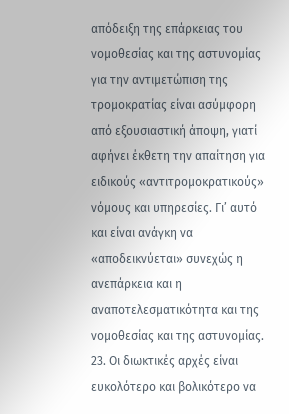απόδειξη της επάρκειας του νομοθεσίας και της αστυνομίας για την αντιμετώπιση της τρομοκρατίας είναι ασύμφορη από εξουσιαστική άποψη, γιατί αφήνει έκθετη την απαίτηση για ειδικούς «αντιτρομοκρατικούς» νόμους και υπηρεσίες. Γι’ αυτό και είναι ανάγκη να «αποδεικνύεται» συνεχώς η ανεπάρκεια και η αναποτελεσματικότητα και της νομοθεσίας και της αστυνομίας.
23. Οι διωκτικές αρχές είναι ευκολότερο και βολικότερο να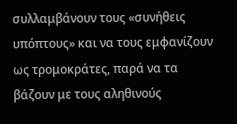συλλαμβάνουν τους «συνήθεις υπόπτους» και να τους εμφανίζουν ως τρομοκράτες, παρά να τα βάζουν με τους αληθινούς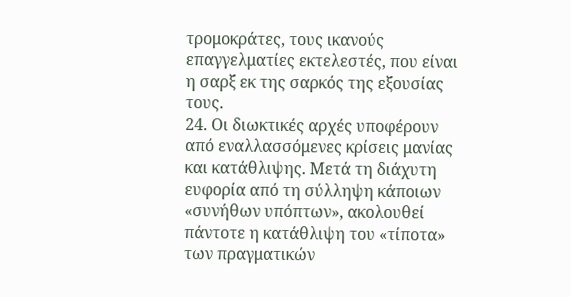τρομοκράτες, τους ικανούς επαγγελματίες εκτελεστές, που είναι η σαρξ εκ της σαρκός της εξουσίας τους.
24. Οι διωκτικές αρχές υποφέρουν από εναλλασσόμενες κρίσεις μανίας και κατάθλιψης. Μετά τη διάχυτη ευφορία από τη σύλληψη κάποιων «συνήθων υπόπτων», ακολουθεί πάντοτε η κατάθλιψη του «τίποτα» των πραγματικών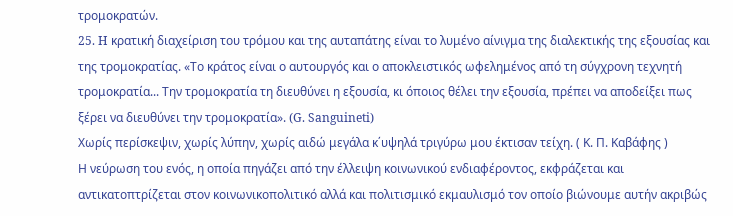τρομοκρατών.
25. H κρατική διαχείριση του τρόμου και της αυταπάτης είναι το λυμένο αίνιγμα της διαλεκτικής της εξουσίας και της τρομοκρατίας. «Το κράτος είναι ο αυτουργός και ο αποκλειστικός ωφελημένος από τη σύγχρονη τεχνητή τρομοκρατία... Την τρομοκρατία τη διευθύνει η εξουσία, κι όποιος θέλει την εξουσία, πρέπει να αποδείξει πως ξέρει να διευθύνει την τρομοκρατία». (G. Sanguineti)
Χωρίς περίσκεψιν, χωρίς λύπην, χωρίς αιδώ μεγάλα κ΄υψηλά τριγύρω μου έκτισαν τείχη. ( Κ. Π. Καβάφης )
Η νεύρωση του ενός, η οποία πηγάζει από την έλλειψη κοινωνικού ενδιαφέροντος, εκφράζεται και αντικατοπτρίζεται στον κοινωνικοπολιτικό αλλά και πολιτισμικό εκμαυλισμό τον οποίο βιώνουμε αυτήν ακριβώς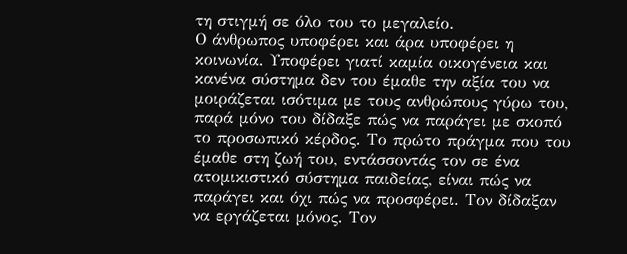τη στιγμή σε όλο του το μεγαλείο.
Ο άνθρωπος υποφέρει και άρα υποφέρει η κοινωνία. Υποφέρει γιατί καμία οικογένεια και κανένα σύστημα δεν του έμαθε την αξία του να μοιράζεται ισότιμα με τους ανθρώπους γύρω του, παρά μόνο του δίδαξε πώς να παράγει με σκοπό το προσωπικό κέρδος. Το πρώτο πράγμα που του έμαθε στη ζωή του, εντάσσοντάς τον σε ένα ατομικιστικό σύστημα παιδείας, είναι πώς να παράγει και όχι πώς να προσφέρει. Τον δίδαξαν να εργάζεται μόνος. Τον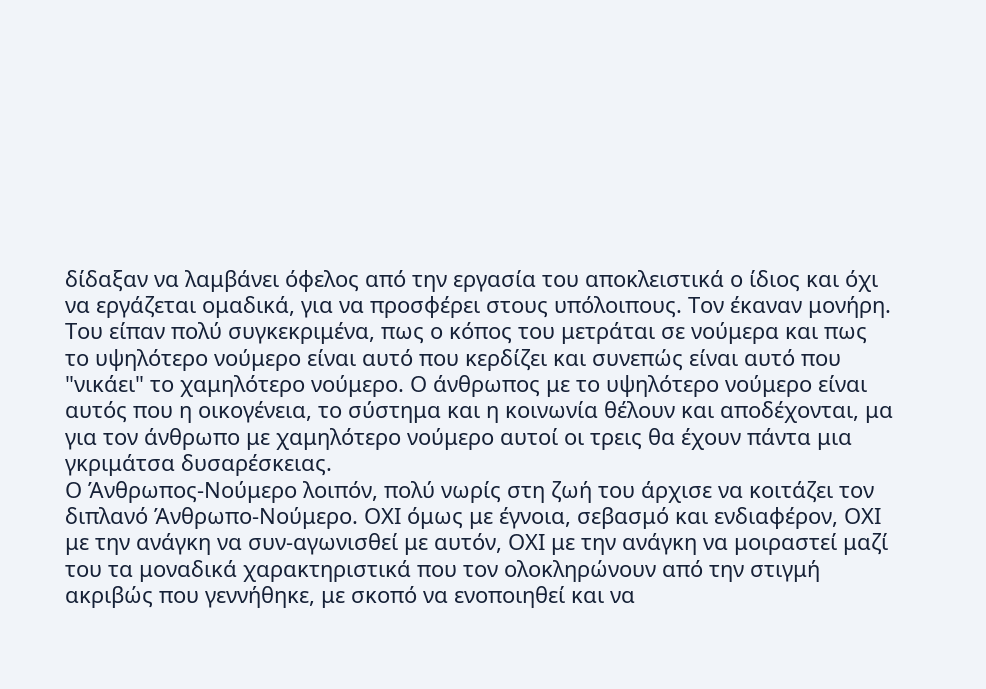δίδαξαν να λαμβάνει όφελος από την εργασία του αποκλειστικά ο ίδιος και όχι να εργάζεται ομαδικά, για να προσφέρει στους υπόλοιπους. Τον έκαναν μονήρη.
Του είπαν πολύ συγκεκριμένα, πως ο κόπος του μετράται σε νούμερα και πως το υψηλότερο νούμερο είναι αυτό που κερδίζει και συνεπώς είναι αυτό που "νικάει" το χαμηλότερο νούμερο. Ο άνθρωπος με το υψηλότερο νούμερο είναι αυτός που η οικογένεια, το σύστημα και η κοινωνία θέλουν και αποδέχονται, μα για τον άνθρωπο με χαμηλότερο νούμερο αυτοί οι τρεις θα έχουν πάντα μια γκριμάτσα δυσαρέσκειας.
Ο Άνθρωπος-Νούμερο λοιπόν, πολύ νωρίς στη ζωή του άρχισε να κοιτάζει τον διπλανό Άνθρωπο-Νούμερο. ΟΧΙ όμως με έγνοια, σεβασμό και ενδιαφέρον, ΟΧΙ με την ανάγκη να συν-αγωνισθεί με αυτόν, ΟΧΙ με την ανάγκη να μοιραστεί μαζί του τα μοναδικά χαρακτηριστικά που τον ολοκληρώνουν από την στιγμή ακριβώς που γεννήθηκε, με σκοπό να ενοποιηθεί και να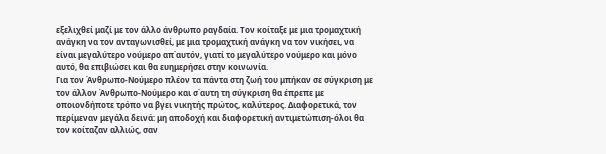εξελιχθεί μαζί με τον άλλο άνθρωπο ραγδαία. Τον κοίταξε με μια τρομαχτική ανάγκη να τον ανταγωνισθεί, με μια τρομαχτική ανάγκη να τον νικήσει, να είναι μεγαλύτερο νούμερο απ΄αυτόν, γιατί το μεγαλύτερο νούμερο και μόνο αυτό, θα επιβιώσει και θα ευημερήσει στην κοινωνία.
Για τον Άνθρωπο-Νούμερο πλέον τα πάντα στη ζωή του μπήκαν σε σύγκριση με τον άλλον Άνθρωπο-Νούμερο και σ΄αυτη τη σύγκριση θα έπρεπε με οποιονδήποτε τρόπο να βγει νικητής πρώτος, καλύτερος. Διαφορετικά, τον περίμεναν μεγάλα δεινά: μη αποδοχή και διαφορετική αντιμετώπιση-όλοι θα τον κοίταζαν αλλιώς, σαν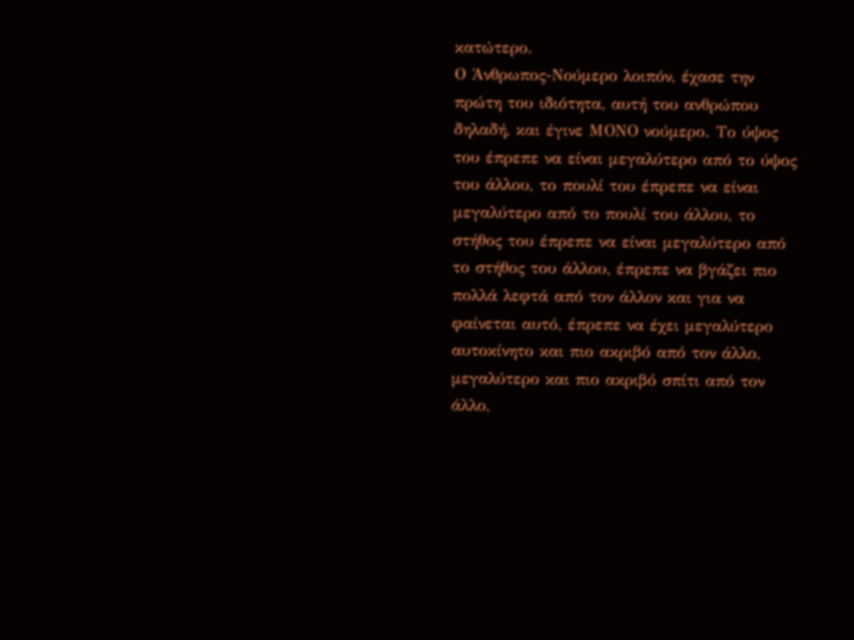κατώτερο.
Ο Άνθρωπος-Νούμερο λοιπόν, έχασε την πρώτη του ιδιότητα, αυτή του ανθρώπου δηλαδή, και έγινε ΜΟΝΟ νούμερο. Το ύψος του έπρεπε να είναι μεγαλύτερο από το ύψος του άλλου, το πουλί του έπρεπε να είναι μεγαλύτερο από το πουλί του άλλου, το στήθος του έπρεπε να είναι μεγαλύτερο από το στήθος του άλλου, έπρεπε να βγάζει πιο πολλά λεφτά από τον άλλον και για να φαίνεται αυτό, έπρεπε να έχει μεγαλύτερο αυτοκίνητο και πιο ακριβό από τον άλλο, μεγαλύτερο και πιο ακριβό σπίτι από τον άλλο,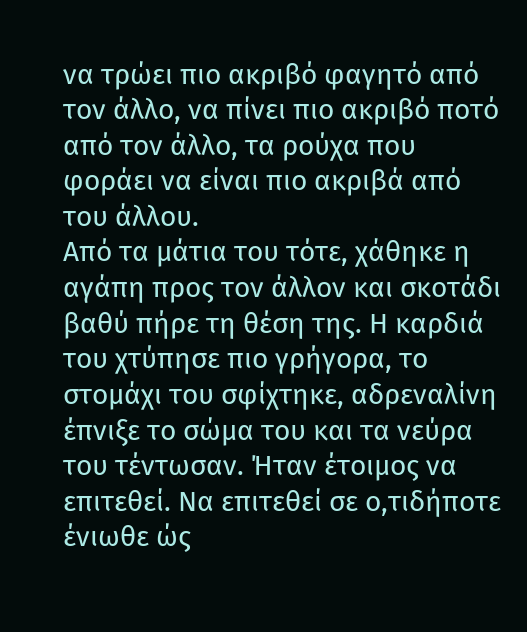να τρώει πιο ακριβό φαγητό από τον άλλο, να πίνει πιο ακριβό ποτό από τον άλλο, τα ρούχα που φοράει να είναι πιο ακριβά από του άλλου.
Από τα μάτια του τότε, χάθηκε η αγάπη προς τον άλλον και σκοτάδι βαθύ πήρε τη θέση της. Η καρδιά του χτύπησε πιο γρήγορα, το στομάχι του σφίχτηκε, αδρεναλίνη έπνιξε το σώμα του και τα νεύρα του τέντωσαν. Ήταν έτοιμος να επιτεθεί. Να επιτεθεί σε ο,τιδήποτε ένιωθε ώς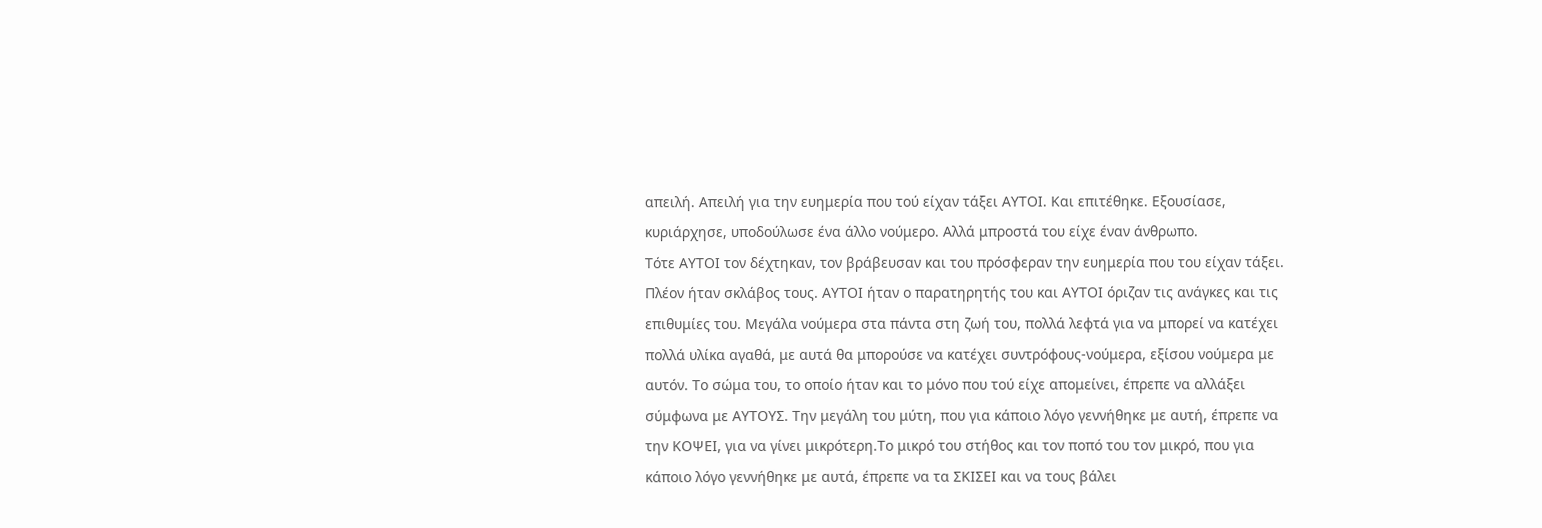απειλή. Απειλή για την ευημερία που τού είχαν τάξει ΑΥΤΟΙ. Και επιτέθηκε. Εξουσίασε, κυριάρχησε, υποδούλωσε ένα άλλο νούμερο. Αλλά μπροστά του είχε έναν άνθρωπο.
Τότε ΑΥΤΟΙ τον δέχτηκαν, τον βράβευσαν και του πρόσφεραν την ευημερία που του είχαν τάξει. Πλέον ήταν σκλάβος τους. ΑΥΤΟΙ ήταν ο παρατηρητής του και ΑΥΤΟΙ όριζαν τις ανάγκες και τις επιθυμίες του. Μεγάλα νούμερα στα πάντα στη ζωή του, πολλά λεφτά για να μπορεί να κατέχει πολλά υλίκα αγαθά, με αυτά θα μπορούσε να κατέχει συντρόφους-νούμερα, εξίσου νούμερα με αυτόν. Το σώμα του, το οποίο ήταν και το μόνο που τού είχε απομείνει, έπρεπε να αλλάξει σύμφωνα με ΑΥΤΟΥΣ. Την μεγάλη του μύτη, που για κάποιο λόγο γεννήθηκε με αυτή, έπρεπε να την ΚΟΨΕΙ, για να γίνει μικρότερη.Το μικρό του στήθος και τον ποπό του τον μικρό, που για κάποιο λόγο γεννήθηκε με αυτά, έπρεπε να τα ΣΚΙΣΕΙ και να τους βάλει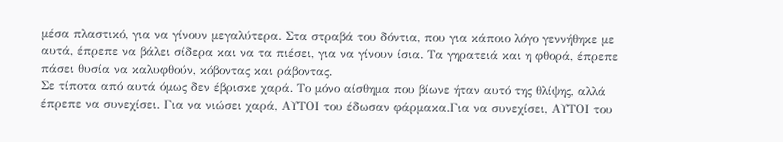μέσα πλαστικό, για να γίνουν μεγαλύτερα. Στα στραβά του δόντια, που για κάποιο λόγο γεννήθηκε με αυτά, έπρεπε να βάλει σίδερα και να τα πιέσει, για να γίνουν ίσια. Τα γηρατειά και η φθορά, έπρεπε πάσει θυσία να καλυφθούν, κόβοντας και ράβοντας.
Σε τίποτα από αυτά όμως δεν έβρισκε χαρά. Το μόνο αίσθημα που βίωνε ήταν αυτό της θλίψης, αλλά έπρεπε να συνεχίσει. Για να νιώσει χαρά, ΑΥΤΟΙ του έδωσαν φάρμακα.Για να συνεχίσει, ΑΥΤΟΙ του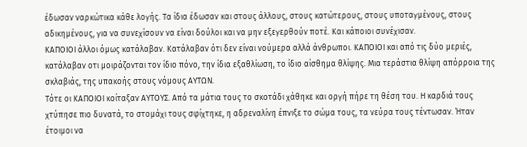έδωσαν ναρκώτικα κάθε λογής. Τα ίδια έδωσαν και στους άλλους, στους κατώτερους, στους υποταγμένους, στους αδικημένους, για να συνεχίσουν να είναι δούλοι και να μην εξεγερθούν ποτέ. Και κάποιοι συνέχισαν.
ΚΑΠΟΙΟΙ άλλοι όμως κατάλαβαν. Κατάλαβαν ότι δεν είναι νούμερα αλλά άνθρωποι. ΚΑΠΟΙΟΙ και από τις δύο μεριές, κατάλαβαν οτι μοιράζονται τον ίδιο πόνο, την ίδια εξαθλίωση, το ίδιο αίσθημα θλίψης. Μια τεράστια θλίψη απόρροια της σκλαβιάς, της υπακοής στους νόμους ΑΥΤΩΝ.
Τότε οι ΚΑΠΟΙΟΙ κοίταξαν ΑΥΤΟΥΣ. Από τα μάτια τους το σκοτάδι χάθηκε και οργή πήρε τη θέση του. Η καρδιά τους χτύπησε πιο δυνατά, το στομάχι τους σφίχτηκε, η αδρεναλίνη έπνιξε το σώμα τους, τα νεύρα τους τέντωσαν. Ήταν έτοιμοι να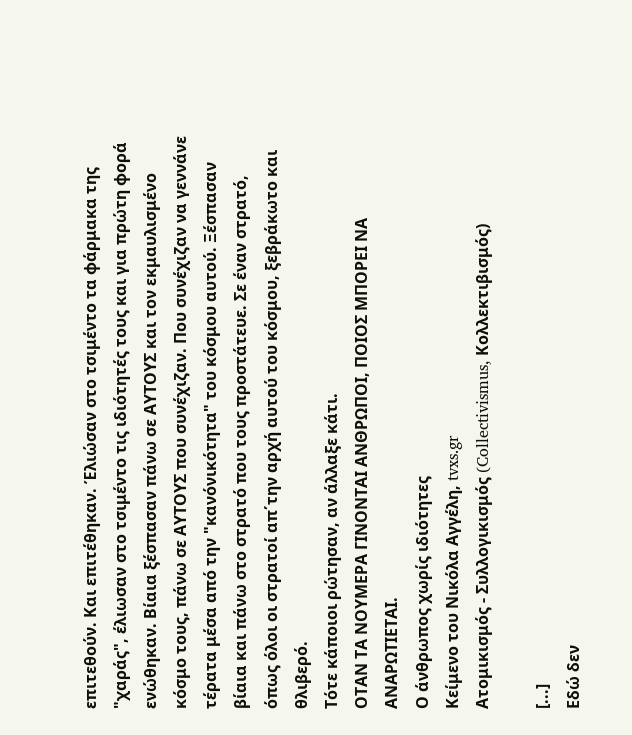επιτεθούν. Και επιτέθηκαν. Έλιώσαν στο τσιμέντο τα φάρμακα της "χαράς", έλιωσαν στο τσιμέντο τις ιδιότητές τους και για πρώτη φορά ενώθηκαν. Βίαια ξέσπασαν πάνω σε ΑΥΤΟΥΣ και τον εκμαυλισμένο κόσμο τους, πάνω σε ΑΥΤΟΥΣ που συνέχιζαν. Που συνέχιζαν να γεννάνε τέρατα μέσα από την "κανόνικότητα" του κόσμου αυτού. Ξέσπασαν βίαια και πάνω στο στρατό που τους προστάτευε. Σε έναν στρατό, όπως όλοι οι στρατοί απ΄την αρχή αυτού του κόσμου, ξεβράκωτο και θλιβερό.
Τότε κάποιοι ρώτησαν, αν άλλαξε κάτι.
ΟΤΑΝ ΤΑ ΝΟΥΜΕΡΑ ΓΙΝΟΝΤΑΙ ΑΝΘΡΩΠΟΙ, ΠΟΙΟΣ ΜΠΟΡΕΙ ΝΑ ΑΝΑΡΩΤΙΕΤΑΙ.
Ο άνθρωπος χωρίς ιδιότητες
Κείμενο του Νικόλα Αγγέλη, tvxs.gr
Ατομικισμός - Συλλογικισμός (Collectivismus, Κολλεκτιβισμός)

[...]
Εδώ δεν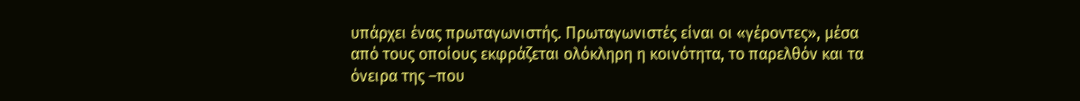υπάρχει ένας πρωταγωνιστής. Πρωταγωνιστές είναι οι «γέροντες», μέσα από τους οποίους εκφράζεται ολόκληρη η κοινότητα, το παρελθόν και τα όνειρα της –που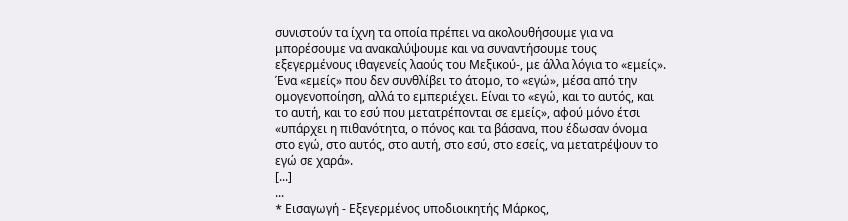συνιστούν τα ίχνη τα οποία πρέπει να ακολουθήσουμε για να μπορέσουμε να ανακαλύψουμε και να συναντήσουμε τους εξεγερμένους ιθαγενείς λαούς του Μεξικού-, με άλλα λόγια το «εμείς». Ένα «εμείς» που δεν συνθλίβει το άτομο, το «εγώ», μέσα από την ομογενοποίηση, αλλά το εμπεριέχει. Είναι το «εγώ, και το αυτός, και το αυτή, και το εσύ που μετατρέπονται σε εμείς», αφού μόνο έτσι «υπάρχει η πιθανότητα, ο πόνος και τα βάσανα, που έδωσαν όνομα στο εγώ, στο αυτός, στο αυτή, στο εσύ, στο εσείς, να μετατρέψουν το εγώ σε χαρά».
[...]
...
* Eισαγωγή - Εξεγερμένος υποδιοικητής Μάρκος,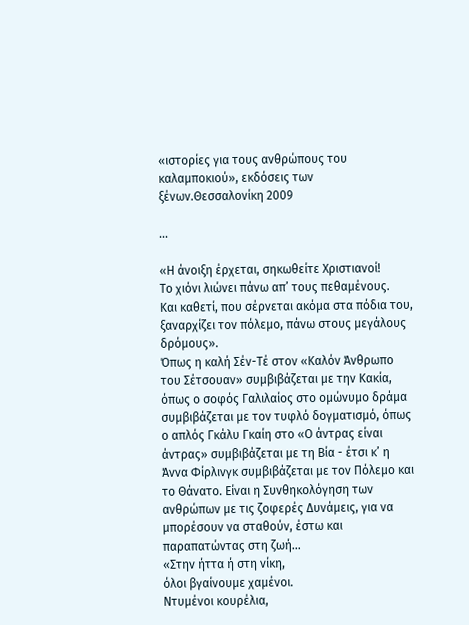«ιστορίες για τους ανθρώπους του καλαμποκιού», εκδόσεις των ξένων.Θεσσαλονίκη 2009

...

«Η άνοιξη έρχεται, σηκωθείτε Χριστιανοί!
Το χιόνι λιώνει πάνω απ’ τους πεθαμένους.
Και καθετί, που σέρνεται ακόμα στα πόδια του,
ξαναρχίζει τον πόλεμο, πάνω στους μεγάλους δρόμους».
Όπως η καλή Σέν-Τέ στον «Καλόν Άνθρωπο του Σέτσουαν» συμβιβάζεται με την Κακία, όπως ο σοφός Γαλιλαίος στο ομώνυμο δράμα συμβιβάζεται με τον τυφλό δογματισμό, όπως ο απλός Γκάλυ Γκαίη στο «Ο άντρας είναι άντρας» συμβιβάζεται με τη Βία - έτσι κ’ η Άννα Φίρλινγκ συμβιβάζεται με τον Πόλεμο και το Θάνατο. Είναι η Συνθηκολόγηση των ανθρώπων με τις ζοφερές Δυνάμεις, για να μπορέσουν να σταθούν, έστω και παραπατώντας στη ζωή...
«Στην ήττα ή στη νίκη,
όλοι βγαίνουμε χαμένοι.
Ντυμένοι κουρέλια,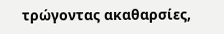τρώγοντας ακαθαρσίες,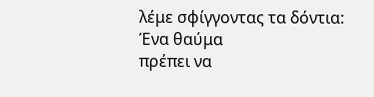λέμε σφίγγοντας τα δόντια:
Ένα θαύμα
πρέπει να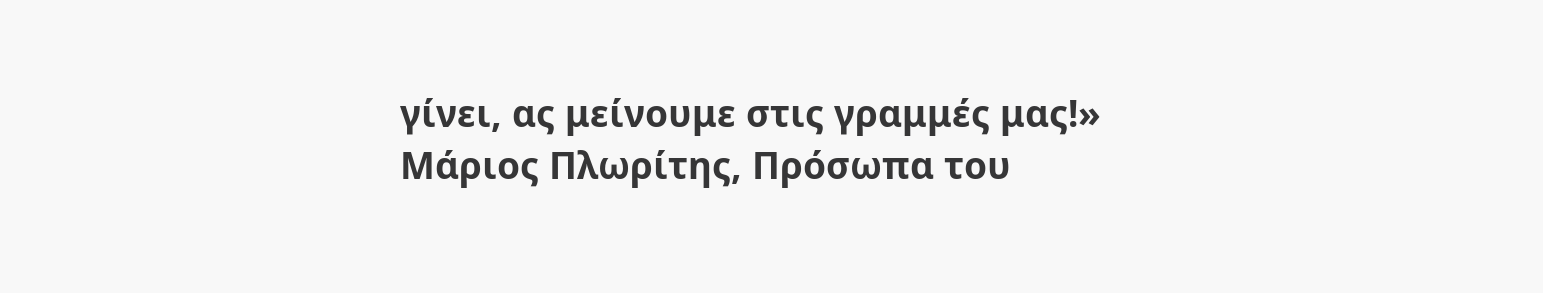γίνει, ας μείνουμε στις γραμμές μας!»
Μάριος Πλωρίτης, Πρόσωπα του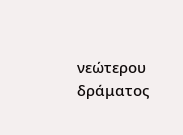νεώτερου δράματος